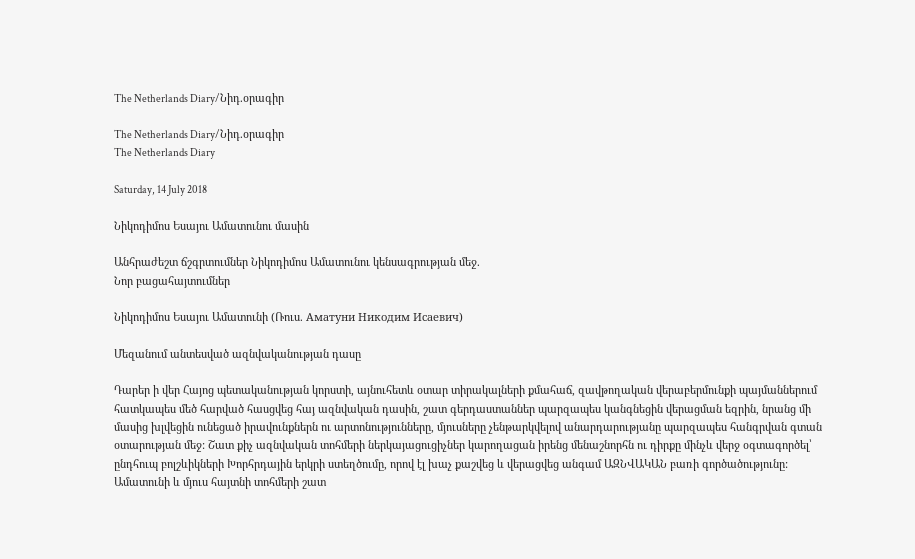The Netherlands Diary/Նիդ.օրագիր

The Netherlands Diary/Նիդ.օրագիր
The Netherlands Diary

Saturday, 14 July 2018

Նիկոդիմոս Եսայու Ամատունու մասին

Անհրաժեշտ ճշգրտումներ Նիկոդիմոս Ամատունու կենսագրության մեջ.
Նոր բացահայտումներ

Նիկոդիմոս Եսայու Ամատունի (Ռուս. Аматуни Никодим Исаевич)

Մեզանում անտեսված ազնվականության դասը

Դարեր ի վեր Հայոց պետականության կորստի, այնուհետև օտար տիրակալների քմահաճ, զավթողական վերաբերմունքի պայմաններում հատկապես մեծ հարված հասցվեց հայ ազնվական դասին, շատ գերդաստաններ պարզապես կանգնեցին վերացման եզրին, նրանց մի մասից խլվեցին ունեցած իրավունքներն ու արտոնությունները, մյուսները չենթարկվելով անարդարությանը պարզապես հանգրվան գտան օտարության մեջ: Շատ քիչ ազնվական տոհմերի ներկայացուցիչներ կարողացան իրենց մենաշնորհն ու դիրքը մինչև վերջ օգտագործել՝ ընդհուպ բոլշևիկների Խորհրդային երկրի ստեղծումը, որով էլ խաչ քաշվեց և վերացվեց անգամ ԱԶՆՎԱԿԱՆ բառի գործածությունը: Ամատունի և մյուս հայտնի տոհմերի շատ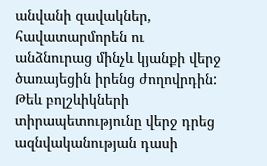անվանի զավակներ, հավատարմորեն ու անձնուրաց մինչև կյանքի վերջ ծառայեցին իրենց ժողովրդին: Թեև բոլշևիկների տիրապետությունը վերջ դրեց ազնվականության դասի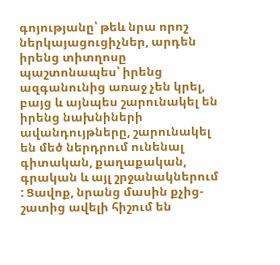գոյությանը՝ թեև նրա որոշ ներկայացուցիչներ, արդեն իրենց տիտղոսը պաշտոնապես՝ իրենց ազգանունից առաջ չեն կրել, բայց և այնպես շարունակել են իրենց նախնիների ավանդույթները, շարունակել են մեծ ներդրում ունենալ գիտական, քաղաքական, գրական և այլ շրջանակներում : Ցավոք, նրանց մասին քչից-շատից ավելի հիշում են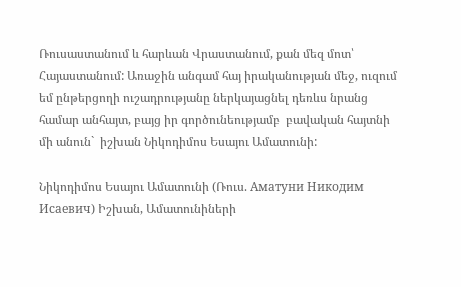Ռուսաստանում և հարևան Վրաստանում, քան մեզ մոտ՝ Հայաստանում: Առաջին անգամ հայ իրականության մեջ, ուզում եմ ընթերցողի ուշադրությանը ներկայացնել դեռևս նրանց համար անհայտ, բայց իր գործունեությամբ  բավական հայտնի մի անուն`  իշխան Նիկոդիմոս Եսայու Ամատունի:

Նիկոդիմոս Եսայու Ամատունի (Ռուս. Аматуни Никодим Исаевич) Իշխան, Ամատունիների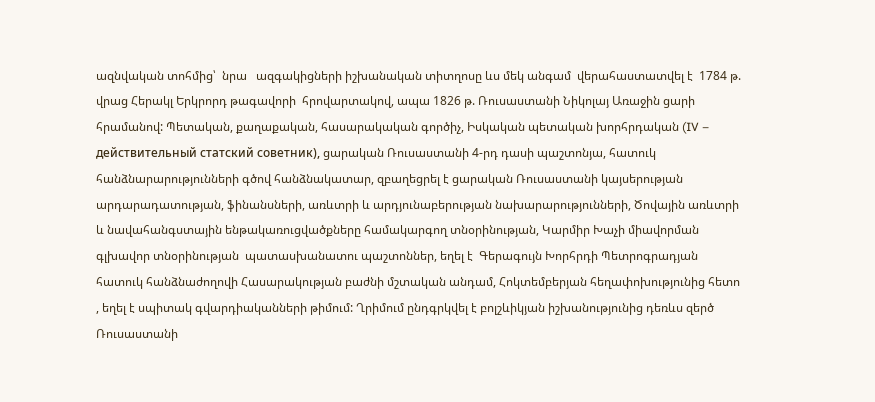ազնվական տոհմից՝  նրա   ազգակիցների իշխանական տիտղոսը ևս մեկ անգամ  վերահաստատվել է  1784 թ. վրաց Հերակլ Երկրորդ թագավորի  հրովարտակով, ապա 1826 թ. Ռուսաստանի Նիկոլայ Առաջին ցարի հրամանով: Պետական, քաղաքական, հասարակական գործիչ, Իսկական պետական խորհրդական (IV – действительный статский советник), ցարական Ռուսաստանի 4-րդ դասի պաշտոնյա, հատուկ  հանձնարարությունների գծով հանձնակատար, զբաղեցրել է ցարական Ռուսաստանի կայսերության արդարադատության, ֆինանսների, առևտրի և արդյունաբերության նախարարությունների, Ծովային առևտրի և նավահանգստային ենթակառուցվածքները համակարգող տնօրինության, Կարմիր Խաչի միավորման գլխավոր տնօրինության  պատասխանատու պաշտոններ, եղել է  Գերագույն Խորհրդի Պետրոգրադյան հատուկ հանձնաժողովի Հասարակության բաժնի մշտական անդամ, Հոկտեմբերյան հեղափոխությունից հետո , եղել է սպիտակ գվարդիականների թիմում: Ղրիմում ընդգրկվել է բոլշևիկյան իշխանությունից դեռևս զերծ Ռուսաստանի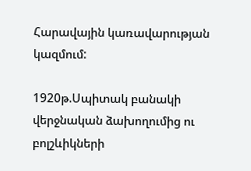Հարավային կառավարության կազմում:

1920թ.Սպիտակ բանակի վերջնական ձախողումից ու բոլշևիկների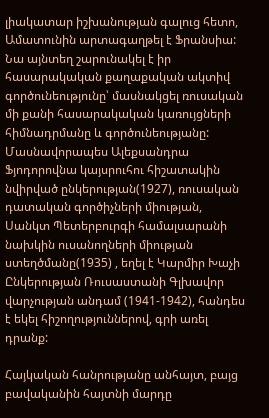լիակատար իշխանության գալուց հետո, Ամատունին արտագաղթել է Ֆրանսիա: Նա այնտեղ շարունակել է իր հասարակական քաղաքական ակտիվ գործունեությունը՝ մասնակցել ռուսական մի քանի հասարակական կառույցների հիմնադրմանը և գործունեությանը: Մասնավորապես Ալեքսանդրա Ֆյոդորովնա կայսրուհու հիշատակին նվիրված ընկերության(1927), ռուսական դատական գործիչների միության, Սանկտ Պետերբուրգի համալսարանի նախկին ուսանողների միության ստեղծմանը(1935) , եղել է Կարմիր Խաչի Ընկերության Ռուսաստանի Գլխավոր վարչության անդամ (1941-1942), հանդես է եկել հիշողություններով, գրի առել դրանք:

Հայկական հանրությանը անհայտ, բայց բավականին հայտնի մարդը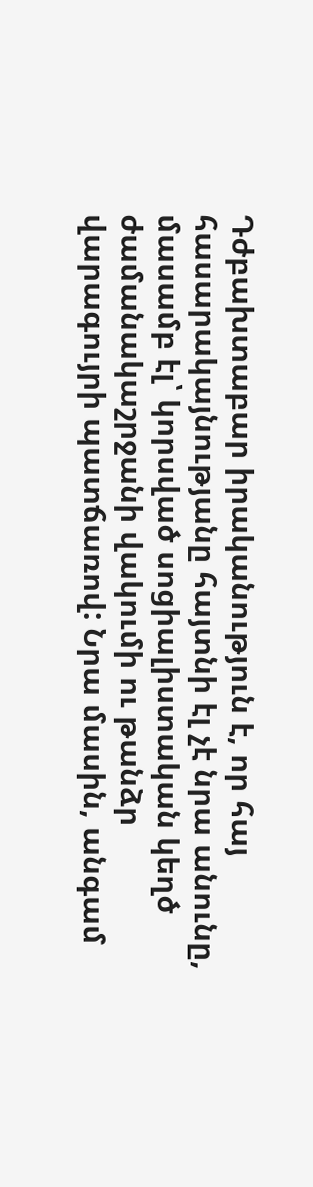Դժբախտաբար իրականություն է, որ հայ հասարակայնությանը հայտնի էլ չէ նրա անունը, մասամբ էլ՝ կորսված սոցիալիստական կեղծ ժամանակաշրջանի վակումի ու թանձր վարագույրի պատճառով: Նրա մասին, անգամ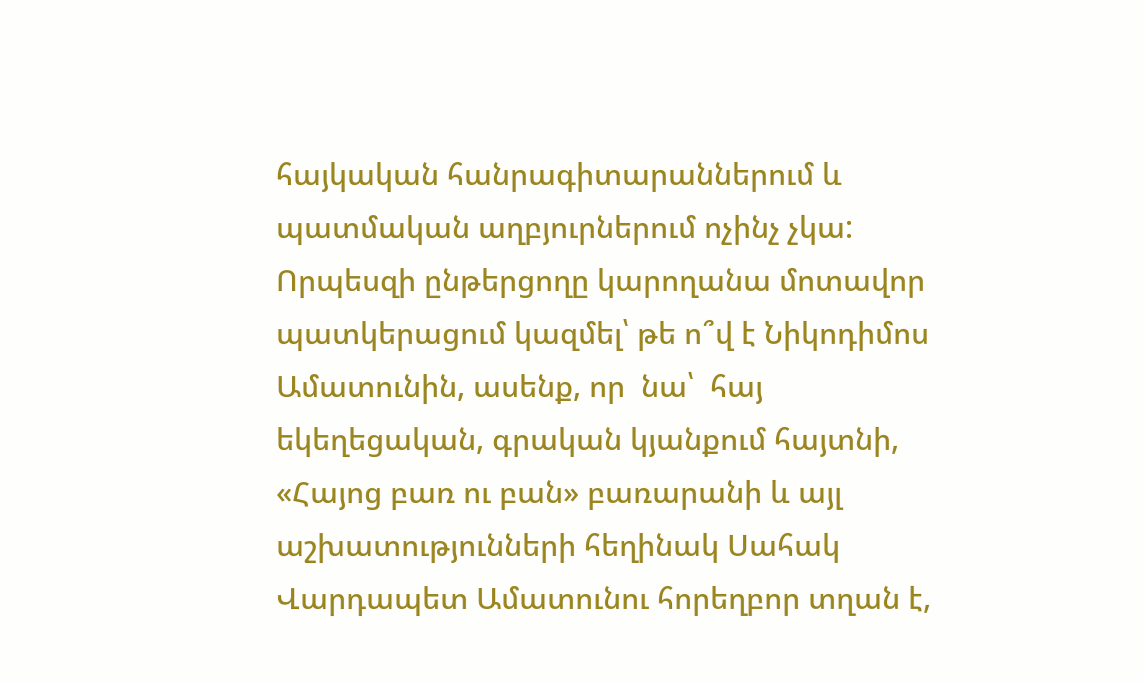հայկական հանրագիտարաններում և պատմական աղբյուրներում ոչինչ չկա:  Որպեսզի ընթերցողը կարողանա մոտավոր պատկերացում կազմել՝ թե ո՞վ է Նիկոդիմոս Ամատունին, ասենք, որ  նա՝  հայ եկեղեցական, գրական կյանքում հայտնի, «Հայոց բառ ու բան» բառարանի և այլ աշխատությունների հեղինակ Սահակ Վարդապետ Ամատունու հորեղբոր տղան է,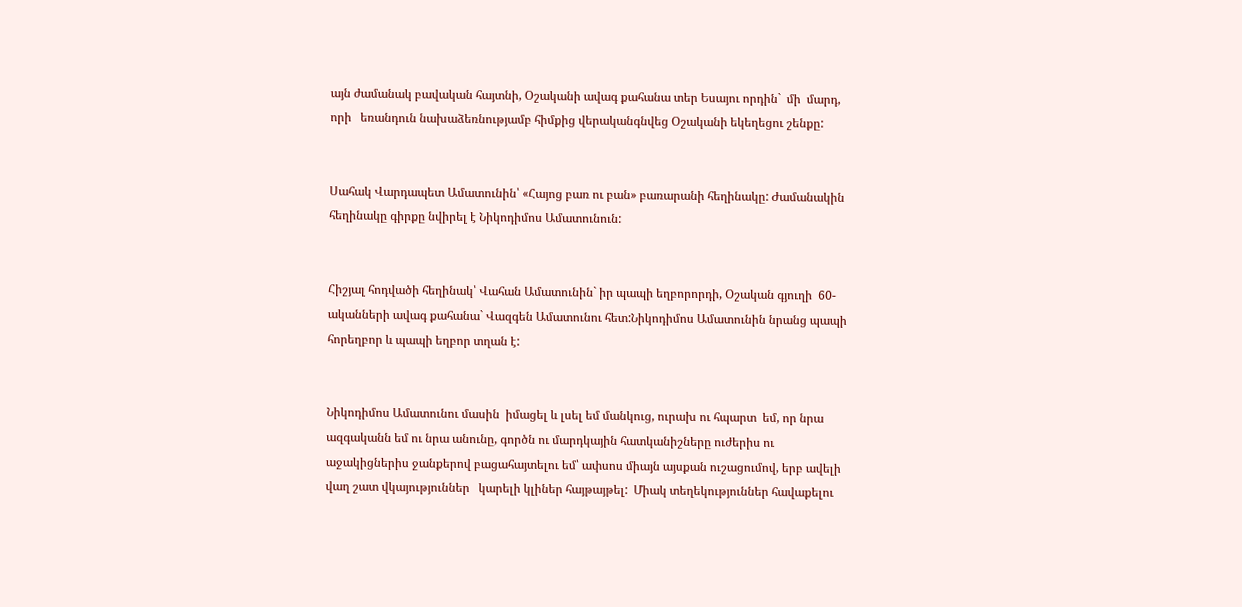այն ժամանակ բավական հայտնի, Օշականի ավագ քահանա տեր Եսայու որդին`  մի  մարդ, որի   եռանդուն նախաձեռնությամբ հիմքից վերականգնվեց Օշականի եկեղեցու շենքը:


Սահակ Վարդապետ Ամատունին՝ «Հայոց բառ ու բան» բառարանի հեղինակը: Ժամանակին  հեղինակը գիրքը նվիրել է Նիկոդիմոս Ամատունուն:


Հիշյալ հոդվածի հեղինակ՝ Վահան Ամատունին` իր պապի եղբորորդի, Օշական գյուղի  60-ականների ավագ քահանա` Վազգեն Ամատունու հետ:Նիկոդիմոս Ամատունին նրանց պապի հորեղբոր և պապի եղբոր տղան է:


Նիկոդիմոս Ամատունու մասին  իմացել և լսել եմ մանկուց, ուրախ ու հպարտ  եմ, որ նրա ազգականն եմ ու նրա անունը, գործն ու մարդկային հատկանիշները ուժերիս ու աջակիցներիս ջանքերով բացահայտելու եմ՝ ափսոս միայն այսքան ուշացումով, երբ ավելի վաղ շատ վկայություններ   կարելի կլիներ հայթայթել:  Միակ տեղեկություններ հավաքելու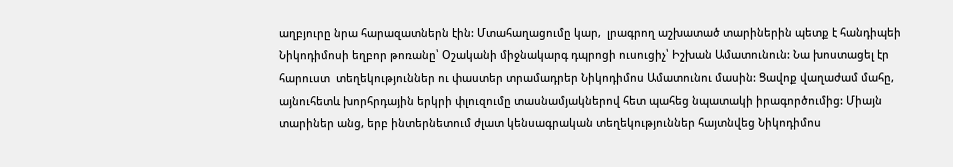աղբյուրը նրա հարազատներն էին: Մտահաղացումը կար,  լրագրող աշխատած տարիներին պետք է հանդիպեի Նիկոդիմոսի եղբոր թոռանը՝ Օշականի միջնակարգ դպրոցի ուսուցիչ՝ Իշխան Ամատունուն: Նա խոստացել էր  հարուստ  տեղեկություններ ու փաստեր տրամադրեր Նիկոդիմոս Ամատունու մասին: Ցավոք վաղաժամ մահը, այնուհետև խորհրդային երկրի փլուզումը տասնամյակներով հետ պահեց նպատակի իրագործումից: Միայն տարիներ անց, երբ ինտերնետում ժլատ կենսագրական տեղեկություններ հայտնվեց Նիկոդիմոս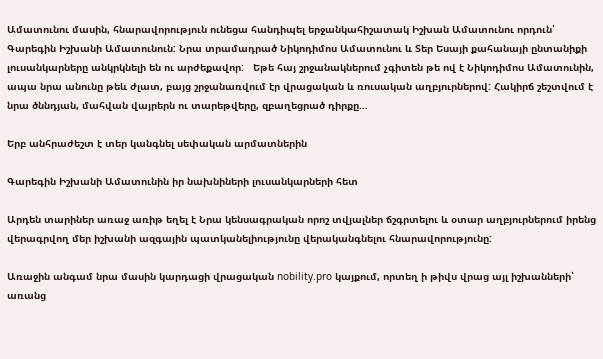Ամատունու մասին, հնարավորություն ունեցա հանդիպել երջանկահիշատակ Իշխան Ամատունու որդուն՝ Գարեգին Իշխանի Ամատունուն: Նրա տրամադրած Նիկոդիմոս Ամատունու և Տեր Եսայի քահանայի ընտանիքի լուսանկարները անկրկնելի են ու արժեքավոր:   Եթե հայ շրջանակներում չգիտեն թե ով է Նիկոդիմոս Ամատունին, ապա նրա անունը թեև ժլատ, բայց շրջանառվում էր վրացական և ռուսական աղբյուրներով: Հակիրճ շեշտվում է նրա ծննդյան, մահվան վայրերն ու տարեթվերը, զբաղեցրած դիրքը…

Երբ անհրաժեշտ է տեր կանգնել սեփական արմատներին

Գարեգին Իշխանի Ամատունին իր նախնիների լուսանկարների հետ

Արդեն տարիներ առաջ առիթ եղել է Նրա կենսագրական որոշ տվյալներ ճշգրտելու և օտար աղբյուրներում իրենց վերագրվող մեր իշխանի ազգային պատկանելիությունը վերականգնելու հնարավորությունը:

Առաջին անգամ նրա մասին կարդացի վրացական nobility.pro կայքում, որտեղ ի թիվս վրաց այլ իշխանների՝ առանց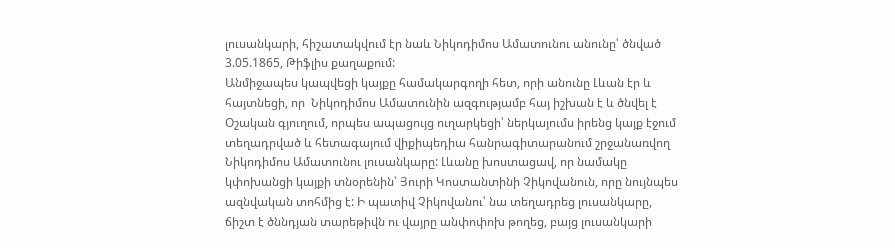լուսանկարի, հիշատակվում էր նաև Նիկոդիմոս Ամատունու անունը՝ ծնված 3.05.1865, Թիֆլիս քաղաքում:
Անմիջապես կապվեցի կայքը համակարգողի հետ, որի անունը Լևան էր և հայտնեցի, որ  Նիկոդիմոս Ամատունին ազգությամբ հայ իշխան է և ծնվել է Օշական գյուղում, որպես ապացույց ուղարկեցի՝ ներկայումս իրենց կայք էջում տեղադրված և հետագայում վիքիպեդիա հանրագիտարանում շրջանառվող Նիկոդիմոս Ամատունու լուսանկարը: Լևանը խոստացավ, որ նամակը կփոխանցի կայքի տնօրենին՝ Յուրի Կոստանտինի Չիկովանուն, որը նույնպես ազնվական տոհմից է: Ի պատիվ Չիկովանու՝ նա տեղադրեց լուսանկարը, ճիշտ է ծննդյան տարեթիվն ու վայրը անփոփոխ թողեց, բայց լուսանկարի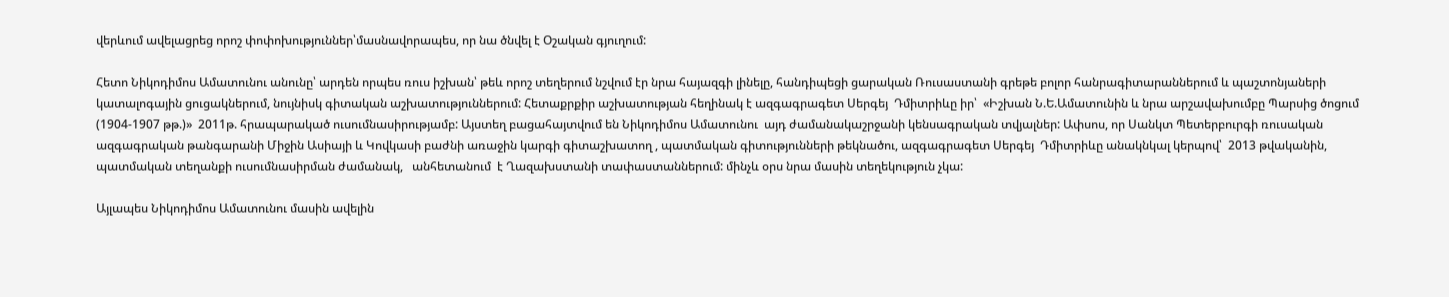վերևում ավելացրեց որոշ փոփոխություններ՝մասնավորապես, որ նա ծնվել է Օշական գյուղում:

Հետո Նիկոդիմոս Ամատունու անունը՝ արդեն որպես ռուս իշխան՝ թեև որոշ տեղերում նշվում էր նրա հայազգի լինելը, հանդիպեցի ցարական Ռուսաստանի գրեթե բոլոր հանրագիտարաններում և պաշտոնյաների կատալոգային ցուցակներում, նույնիսկ գիտական աշխատություններում: Հետաքրքիր աշխատության հեղինակ է ազգագրագետ Սերգեյ  Դմիտրիևը իր՝  «Իշխան Ն.Ե.Ամատունին և նրա արշավախումբը Պարսից ծոցում (1904-1907 թթ.)»  2011թ. հրապարակած ուսումնասիրությամբ: Այստեղ բացահայտվում են Նիկոդիմոս Ամատունու  այդ ժամանակաշրջանի կենսագրական տվյալներ: Ափսոս, որ Սանկտ Պետերբուրգի ռուսական ազգագրական թանգարանի Միջին Ասիայի և Կովկասի բաժնի առաջին կարգի գիտաշխատող , պատմական գիտությունների թեկնածու, ազգագրագետ Սերգեյ  Դմիտրիևը անակնկալ կերպով՝  2013 թվականին, պատմական տեղանքի ուսումնասիրման ժամանակ,   անհետանում  է Ղազախստանի տափաստաններում: մինչև օրս նրա մասին տեղեկություն չկա:

Այլապես Նիկոդիմոս Ամատունու մասին ավելին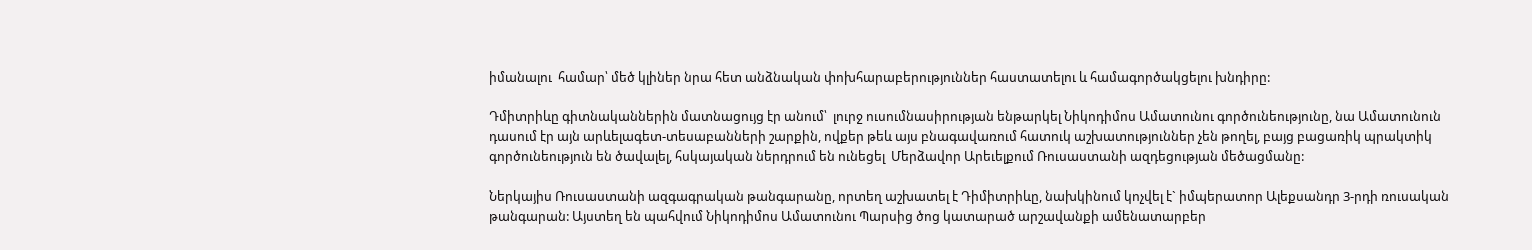իմանալու  համար՝ մեծ կլիներ նրա հետ անձնական փոխհարաբերություններ հաստատելու և համագործակցելու խնդիրը:

Դմիտրիևը գիտնականներին մատնացույց էր անում՝  լուրջ ուսումնասիրության ենթարկել Նիկոդիմոս Ամատունու գործունեությունը, նա Ամատունուն դասում էր այն արևելագետ-տեսաբանների շարքին, ովքեր թեև այս բնագավառում հատուկ աշխատություններ չեն թողել, բայց բացառիկ պրակտիկ գործունեություն են ծավալել, հսկայական ներդրում են ունեցել  Մերձավոր Արեւելքում Ռուսաստանի ազդեցության մեծացմանը:

Ներկայիս Ռուսաստանի ազգագրական թանգարանը, որտեղ աշխատել է Դիմիտրիևը, նախկինում կոչվել է` իմպերատոր Ալեքսանդր 3-րդի ռուսական թանգարան: Այստեղ են պահվում Նիկոդիմոս Ամատունու Պարսից ծոց կատարած արշավանքի ամենատարբեր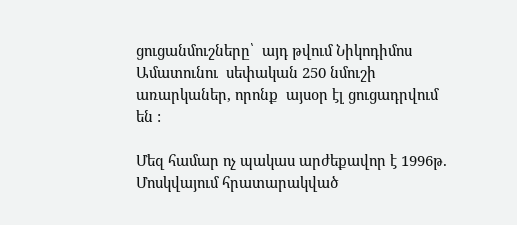ցուցանմուշները՝  այդ թվում Նիկոդիմոս Ամատունու  սեփական 250 նմուշի առարկաներ, որոնք  այսօր էլ ցուցադրվում են :

Մեզ համար ոչ պակաս արժեքավոր է 1996թ. Մոսկվայում հրատարակված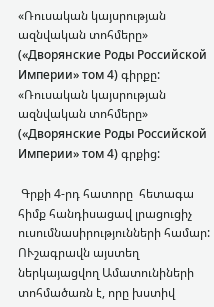«Ռուսական կայսրության ազնվական տոհմերը» («Дворянские Роды Российской Империи» том 4) գիրքը:
«Ռուսական կայսրության ազնվական տոհմերը» («Дворянские Роды Российской Империи» том 4) գրքից:

 Գրքի 4-րդ հատորը  հետագա հիմք հանդիսացավ լրացուցիչ ուսումնասիրությունների համար: ՈՒշագրավն այստեղ ներկայացվող Ամատունիների տոհմածառն է, որը խստիվ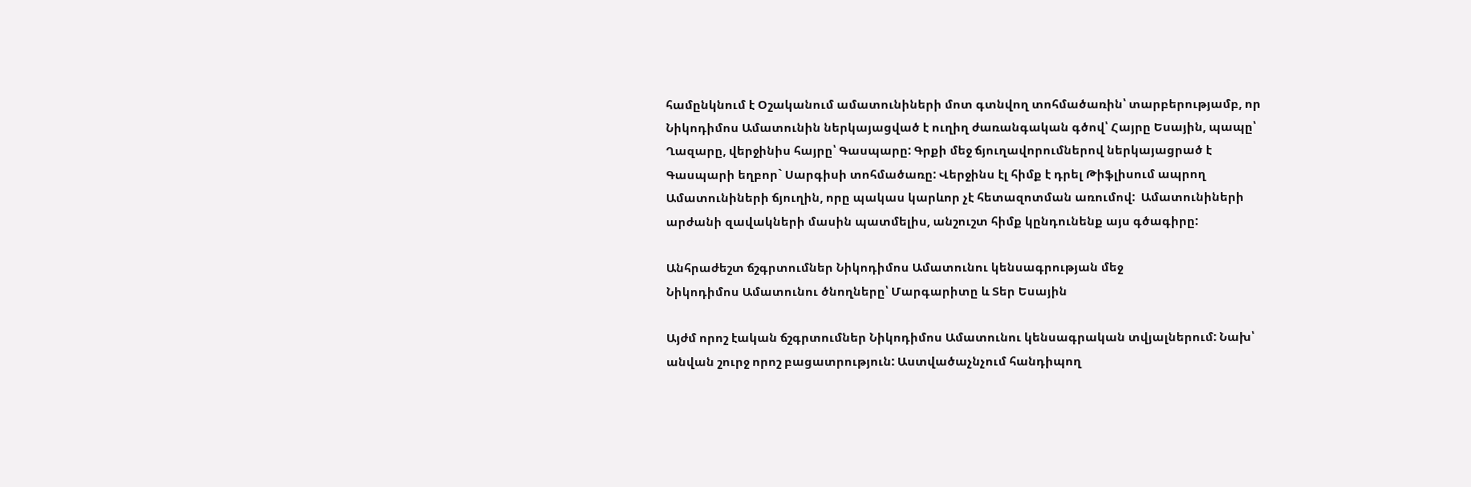համընկնում է Օշականում ամատունիների մոտ գտնվող տոհմածառին՝ տարբերությամբ, որ Նիկոդիմոս Ամատունին ներկայացված է ուղիղ ժառանգական գծով՝ Հայրը Եսային, պապը՝ Ղազարը, վերջինիս հայրը՝ Գասպարը: Գրքի մեջ ճյուղավորումներով ներկայացրած է Գասպարի եղբոր` Սարգիսի տոհմածառը: Վերջինս էլ հիմք է դրել Թիֆլիսում ապրող Ամատունիների ճյուղին, որը պակաս կարևոր չէ հետազոտման առումով:  Ամատունիների արժանի զավակների մասին պատմելիս, անշուշտ հիմք կընդունենք այս գծագիրը:

Անհրաժեշտ ճշգրտումներ Նիկոդիմոս Ամատունու կենսագրության մեջ
Նիկոդիմոս Ամատունու ծնողները՝ Մարգարիտը և Տեր Եսային

Այժմ որոշ էական ճշգրտումներ Նիկոդիմոս Ամատունու կենսագրական տվյալներում: Նախ՝ անվան շուրջ որոշ բացատրություն: Աստվածաչնչում հանդիպող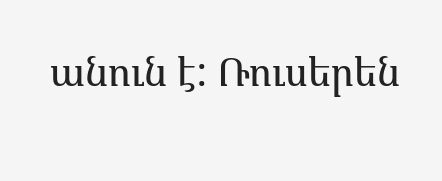անուն է: Ռուսերեն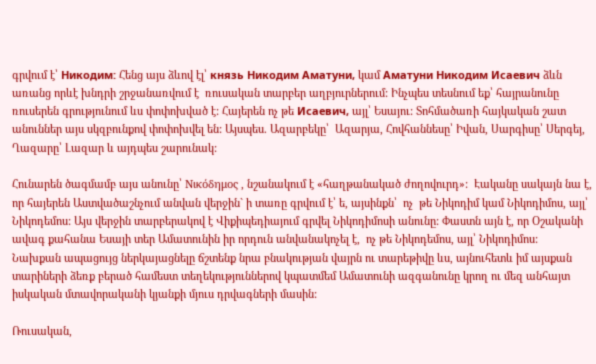գրվում է՝ Никодим: Հենց այս ձևով էլ՝ князь Никодим Аматуни, կամ Аматуни Никодим Исаевич ձևն առանց որևէ խնդրի շրջանառվում է  ռուսական տարբեր աղբյուրներում: Ինչպես տեսնում եք՝ հայրանունը ռուսերեն գրությունում ևս փոփոխված է: Հայերեն ոչ թե Исаевич, այլ՝ Եսայու: Տոհմածառի հայկական շատ անուններ այս սկզբունքով փոփոխվել են: Այսպես. Ազարբեկը՝  Ազարյա, Հովհաննեսը՝ Իվան, Սարգիսը՝ Սերգեյ, Ղազարը՝ Լազար և այդպես շարունակ:

Հունարեն ծագմամբ այս անունը՝ Νικόδημος , նշանակում է «հաղթանակած ժողովուրդ»:  Էականը սակայն նա է, որ հայերեն Աստվածաշնչում անվան վերջին` ի տառը գրվում է՝ ե, այսինքն՝  ոչ  թե Նիկոդիմ կամ Նիկոդիմոս, այլ՝  Նիկոդեմոս: Այս վերջին տարբերակով է Վիքիպեդիայում գրվել Նիկոդիմոսի անունը: Փաստն այն է, որ Օշականի ավագ քահանա Եսայի տեր Ամատունին իր որդուն անվանակոչել է,  ոչ թե Նիկոդեմոս, այլ՝ Նիկոդիմոս:
Նախքան ապացույց ներկայացնելը ճշտենք նրա բնակության վայրն ու տարեթիվը ևս, այնուհետև իմ այսքան տարիների ձեռք բերած համեստ տեղեկություններով կպատմեմ Ամատունի ազգանունը կրող ու մեզ անհայտ իսկական մտավորականի կյանքի մյուս դրվագների մասին:

Ռուսական,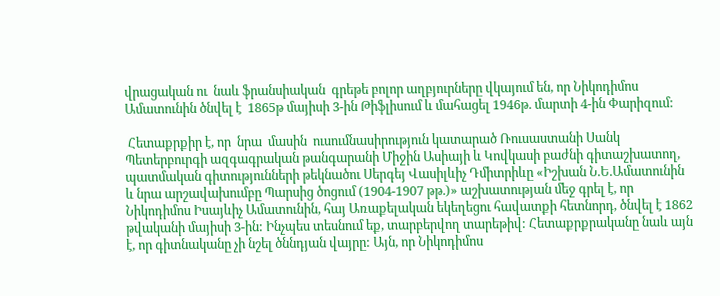վրացական ու  նաև ֆրանսիական  գրեթե բոլոր աղբյուրները վկայում են, որ Նիկոդիմոս Ամատունին ծնվել է  1865թ մայիսի 3-ին Թիֆլիսում և մահացել 1946թ. մարտի 4-ին Փարիզում:

 Հետաքրքիր է, որ  նրա  մասին  ուսումնասիրություն կատարած Ռուսաստանի Սանկ Պետերբուրգի ազգագրական թանգարանի Միջին Ասիայի և Կովկասի բաժնի գիտաշխատող, պատմական գիտությունների թեկնածու Սերգեյ Վասիլևիչ Դմիտրիևը «Իշխան Ն.Ե.Ամատունին և նրա արշավախումբը Պարսից ծոցում (1904-1907 թթ.)» աշխատության մեջ գրել է, որ Նիկոդիմոս Իսայևիչ Ամատունին, հայ Առաքելական եկեղեցու հավատքի հետնորդ, ծնվել է 1862 թվականի մայիսի 3-ին: Ինչպես տեսնում եք, տարբերվող տարեթիվ: Հետաքրքրականը նաև այն  է, որ գիտնականը չի նշել ծննդյան վայրը: Այն, որ Նիկոդիմոս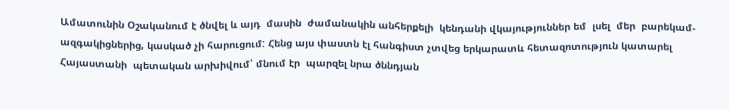Ամատունին Օշականում է ծնվել և այդ  մասին  ժամանակին անհերքելի  կենդանի վկայություններ եմ  լսել  մեր  բարեկամ-ազգակիցներից, կասկած չի հարուցում: Հենց այս փաստն էլ հանգիստ չտվեց երկարատև հետազոտություն կատարել  Հայաստանի  պետական արխիվում՝ մնում էր  պարզել նրա ծննդյան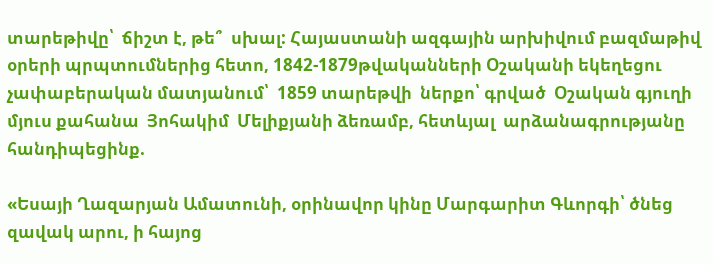տարեթիվը՝  ճիշտ է, թե՞  սխալ: Հայաստանի ազգային արխիվում բազմաթիվ օրերի պրպտումներից հետո, 1842-1879թվականների Օշականի եկեղեցու չափաբերական մատյանում՝  1859 տարեթվի  ներքո՝ գրված  Օշական գյուղի մյուս քահանա  Յոհակիմ  Մելիքյանի ձեռամբ, հետևյալ  արձանագրությանը հանդիպեցինք.

«Եսայի Ղազարյան Ամատունի, օրինավոր կինը Մարգարիտ Գևորգի՝ ծնեց զավակ արու, ի հայոց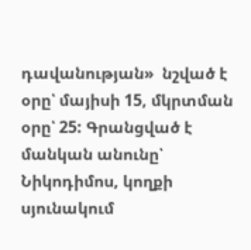դավանության»  նշված է օրը՝ մայիսի 15, մկրտման օրը՝ 25: Գրանցված է մանկան անունը՝ Նիկոդիմոս, կողքի սյունակում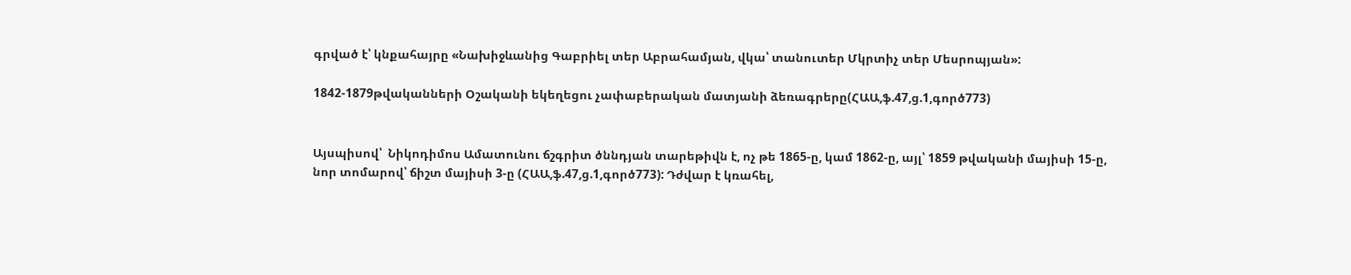գրված է՝ կնքահայրը «Նախիջևանից Գաբրիել տեր Աբրահամյան, վկա՝ տանուտեր Մկրտիչ տեր Մեսրոպյան»:

1842-1879թվականների Օշականի եկեղեցու չափաբերական մատյանի ձեռագրերը(ՀԱԱ,ֆ.47,ց.1,գործ773)


Այսպիսով՝  Նիկոդիմոս Ամատունու ճշգրիտ ծննդյան տարեթիվն է, ոչ թե 1865-ը, կամ 1862-ը, այլ՝ 1859 թվականի մայիսի 15-ը, նոր տոմարով՝ ճիշտ մայիսի 3-ը (ՀԱԱ,ֆ.47,ց.1,գործ773): Դժվար է կռահել,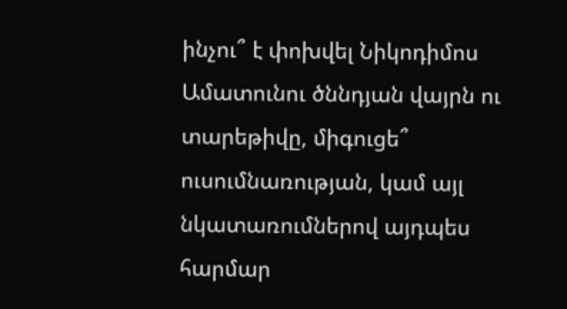ինչու՞ է փոխվել Նիկոդիմոս Ամատունու ծննդյան վայրն ու տարեթիվը, միգուցե՞  ուսումնառության, կամ այլ նկատառումներով այդպես հարմար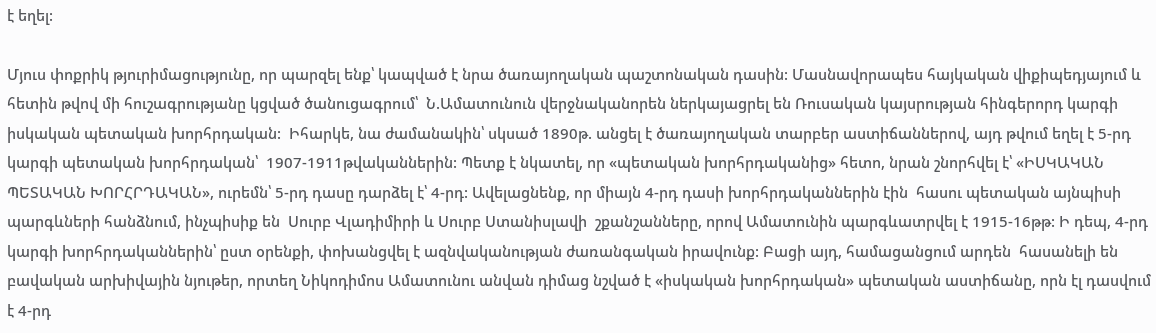է եղել:

Մյուս փոքրիկ թյուրիմացությունը, որ պարզել ենք՝ կապված է նրա ծառայողական պաշտոնական դասին: Մասնավորապես հայկական վիքիպեդյայում և հետին թվով մի հուշագրությանը կցված ծանուցագրում՝  Ն.Ամատունուն վերջնականորեն ներկայացրել են Ռուսական կայսրության հինգերորդ կարգի իսկական պետական խորհրդական:  Իհարկե, նա ժամանակին՝ սկսած 1890թ. անցել է ծառայողական տարբեր աստիճաններով, այդ թվում եղել է 5-րդ կարգի պետական խորհրդական՝  1907-1911թվականներին: Պետք է նկատել, որ «պետական խորհրդականից» հետո, նրան շնորհվել է՝ «ԻՍԿԱԿԱՆ ՊԵՏԱԿԱՆ ԽՈՐՀՐԴԱԿԱՆ», ուրեմն՝ 5-րդ դասը դարձել է՝ 4-րդ: Ավելացնենք, որ միայն 4-րդ դասի խորհրդականներին էին  հասու պետական այնպիսի պարգևների հանձնում, ինչպիսիք են  Սուրբ Վլադիմիրի և Սուրբ Ստանիսլավի  շքանշանները, որով Ամատունին պարգևատրվել է 1915-16թթ: Ի դեպ, 4-րդ կարգի խորհրդականներին՝ ըստ օրենքի, փոխանցվել է ազնվականության ժառանգական իրավունք: Բացի այդ, համացանցում արդեն  հասանելի են բավական արխիվային նյութեր, որտեղ Նիկոդիմոս Ամատունու անվան դիմաց նշված է «իսկական խորհրդական» պետական աստիճանը, որն էլ դասվում է 4-րդ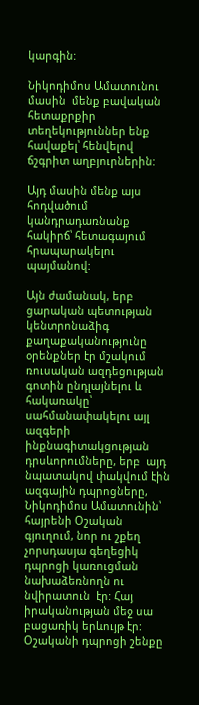կարգին:

Նիկոդիմոս Ամատունու  մասին  մենք բավական հետաքրքիր տեղեկություններ ենք հավաքել՝ հենվելով ճշգրիտ աղբյուրներին:

Այդ մասին մենք այս հոդվածում կանդրադառնանք հակիրճ՝ հետագայում հրապարակելու պայմանով:

Այն ժամանակ, երբ ցարական պետության կենտրոնաձիգ քաղաքականությունը օրենքներ էր մշակում ռուսական ազդեցության գոտին ընդլայնելու և  հակառակը՝  սահմանափակելու այլ ազգերի ինքնագիտակցության դրսևորումները, երբ  այդ նպատակով փակվում էին ազգային դպրոցները, Նիկոդիմոս Ամատունին՝ հայրենի Օշական գյուղում, նոր ու շքեղ չորսդասյա գեղեցիկ դպրոցի կառուցման նախաձեռնողն ու նվիրատուն  էր: Հայ իրականության մեջ սա բացառիկ երևույթ էր:
Օշականի դպրոցի շենքը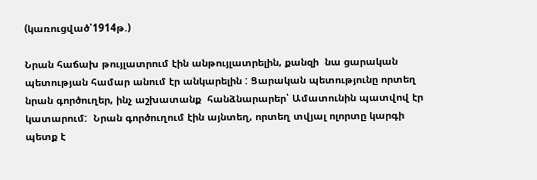(կառուցված՝1914թ.)

Նրան հաճախ թույլատրում էին անթույլատրելին, քանզի  նա ցարական պետության համար անում էր անկարելին : Ցարական պետությունը որտեղ նրան գործուղեր, ինչ աշխատանք  հանձնարարեր՝ Ամատունին պատվով էր կատարում:  Նրան գործուղում էին այնտեղ, որտեղ տվյալ ոլորտը կարգի պետք է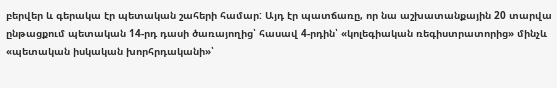բերվեր և գերակա էր պետական շահերի համար: Այդ էր պատճառը, որ նա աշխատանքային 20 տարվա ընթացքում պետական 14-րդ դասի ծառայողից՝ հասավ 4-րդին՝ «կոլեգիական ռեգիստրատորից» մինչև «պետական իսկական խորհրդականի»՝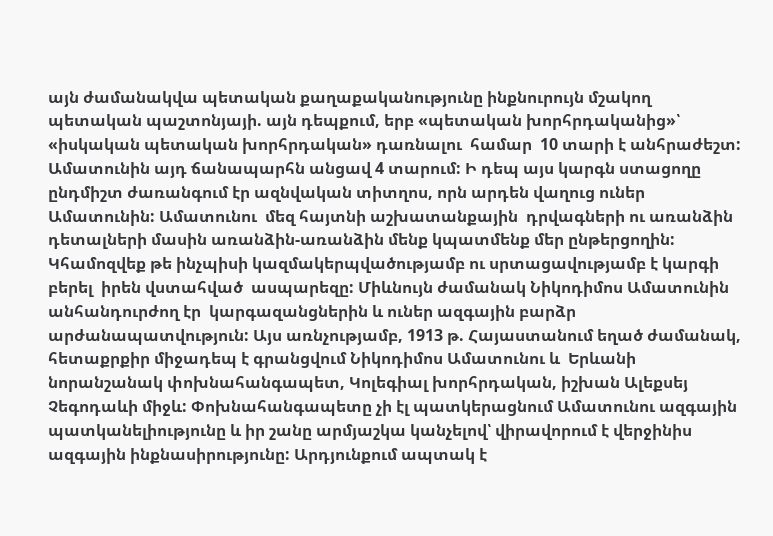այն ժամանակվա պետական քաղաքականությունը ինքնուրույն մշակող պետական պաշտոնյայի. այն դեպքում, երբ «պետական խորհրդականից»՝ «իսկական պետական խորհրդական» դառնալու  համար  10 տարի է անհրաժեշտ: Ամատունին այդ ճանապարհն անցավ 4 տարում: Ի դեպ այս կարգն ստացողը ընդմիշտ ժառանգում էր ազնվական տիտղոս, որն արդեն վաղուց ուներ Ամատունին: Ամատունու  մեզ հայտնի աշխատանքային  դրվագների ու առանձին դետալների մասին առանձին-առանձին մենք կպատմենք մեր ընթերցողին: Կհամոզվեք թե ինչպիսի կազմակերպվածությամբ ու սրտացավությամբ է կարգի  բերել  իրեն վստահված  ասպարեզը: Միևնույն ժամանակ Նիկոդիմոս Ամատունին անհանդուրժող էր  կարգազանցներին և ուներ ազգային բարձր արժանապատվություն: Այս առնչությամբ, 1913 թ. Հայաստանում եղած ժամանակ,  հետաքրքիր միջադեպ է գրանցվում Նիկոդիմոս Ամատունու և  Երևանի նորանշանակ փոխնահանգապետ, Կոլեգիալ խորհրդական, իշխան Ալեքսեյ Չեգոդաևի միջև: Փոխնահանգապետը չի էլ պատկերացնում Ամատունու ազգային պատկանելիությունը և իր շանը արմյաշկա կանչելով՝ վիրավորում է վերջինիս ազգային ինքնասիրությունը: Արդյունքում ապտակ է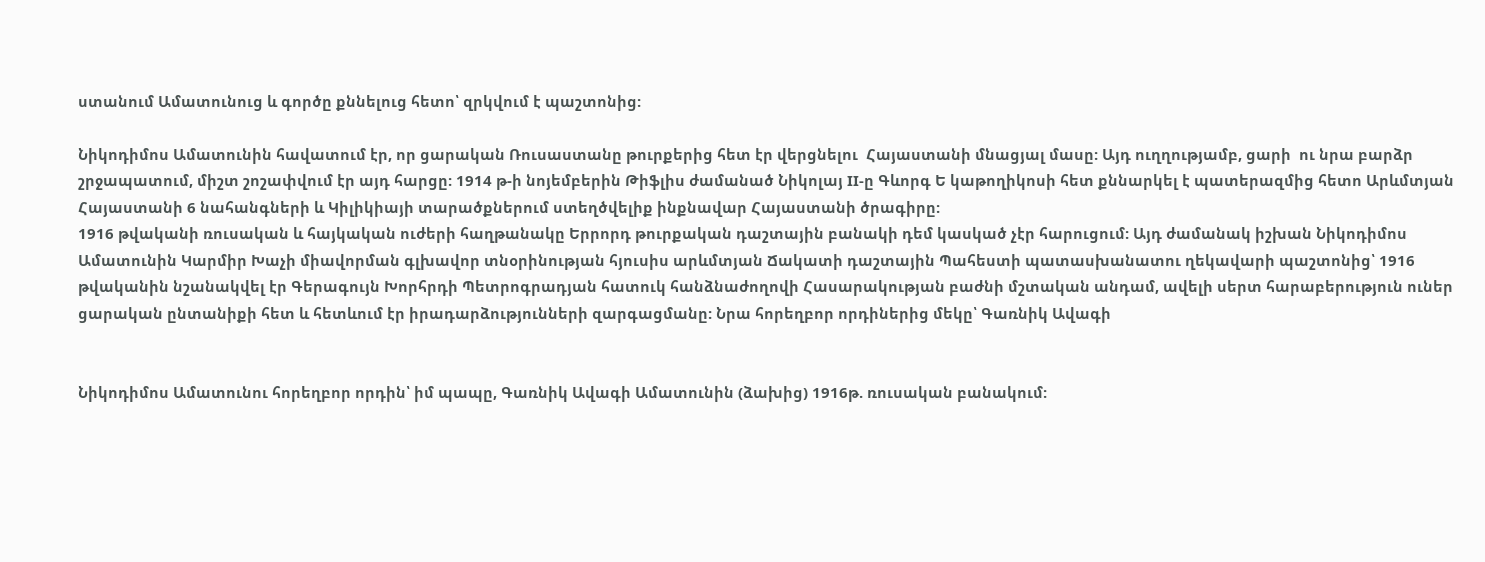ստանում Ամատունուց և գործը քննելուց հետո՝ զրկվում է պաշտոնից:

Նիկոդիմոս Ամատունին հավատում էր, որ ցարական Ռուսաստանը թուրքերից հետ էր վերցնելու  Հայաստանի մնացյալ մասը: Այդ ուղղությամբ, ցարի  ու նրա բարձր շրջապատում, միշտ շոշափվում էր այդ հարցը: 1914 թ-ի նոյեմբերին Թիֆլիս ժամանած Նիկոլայ II-ը Գևորգ Ե կաթողիկոսի հետ քննարկել է պատերազմից հետո Արևմտյան Հայաստանի 6 նահանգների և Կիլիկիայի տարածքներում ստեղծվելիք ինքնավար Հայաստանի ծրագիրը:
1916 թվականի ռուսական և հայկական ուժերի հաղթանակը Երրորդ թուրքական դաշտային բանակի դեմ կասկած չէր հարուցում: Այդ ժամանակ իշխան Նիկոդիմոս Ամատունին Կարմիր Խաչի միավորման գլխավոր տնօրինության հյուսիս արևմտյան Ճակատի դաշտային Պահեստի պատասխանատու ղեկավարի պաշտոնից՝ 1916 թվականին նշանակվել էր Գերագույն Խորհրդի Պետրոգրադյան հատուկ հանձնաժողովի Հասարակության բաժնի մշտական անդամ, ավելի սերտ հարաբերություն ուներ ցարական ընտանիքի հետ և հետևում էր իրադարձությունների զարգացմանը: Նրա հորեղբոր որդիներից մեկը՝ Գառնիկ Ավագի


Նիկոդիմոս Ամատունու հորեղբոր որդին՝ իմ պապը, Գառնիկ Ավագի Ամատունին (ձախից) 1916թ. ռուսական բանակում: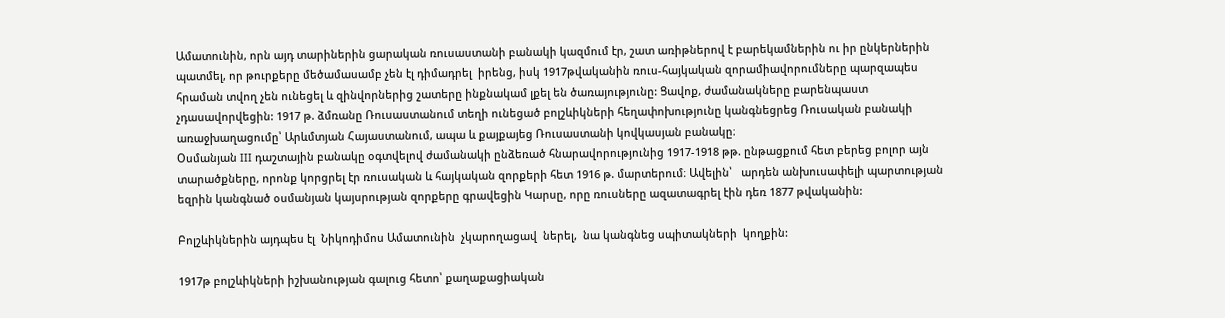Ամատունին, որն այդ տարիներին ցարական ռուսաստանի բանակի կազմում էր, շատ առիթներով է բարեկամներին ու իր ընկերներին պատմել, որ թուրքերը մեծամասամբ չեն էլ դիմադրել  իրենց, իսկ 1917թվականին ռուս-հայկական զորամիավորումները պարզապես հրաման տվող չեն ունեցել և զինվորներից շատերը ինքնակամ լքել են ծառայությունը: Ցավոք, ժամանակները բարենպաստ չդասավորվեցին: 1917 թ. ձմռանը Ռուսաստանում տեղի ունեցած բոլշևիկների հեղափոխությունը կանգնեցրեց Ռուսական բանակի առաջխաղացումը՝ Արևմտյան Հայաստանում, ապա և քայքայեց Ռուսաստանի կովկասյան բանակը։
Օսմանյան III դաշտային բանակը օգտվելով ժամանակի ընձեռած հնարավորությունից 1917-1918 թթ. ընթացքում հետ բերեց բոլոր այն տարածքները, որոնք կորցրել էր ռուսական և հայկական զորքերի հետ 1916 թ. մարտերում։ Ավելին՝   արդեն անխուսափելի պարտության եզրին կանգնած օսմանյան կայսրության զորքերը գրավեցին Կարսը, որը ռուսները ազատագրել էին դեռ 1877 թվականին:

Բոլշևիկներին այդպես էլ  Նիկոդիմոս Ամատունին  չկարողացավ  ներել,  նա կանգնեց սպիտակների  կողքին:

1917թ բոլշևիկների իշխանության գալուց հետո՝ քաղաքացիական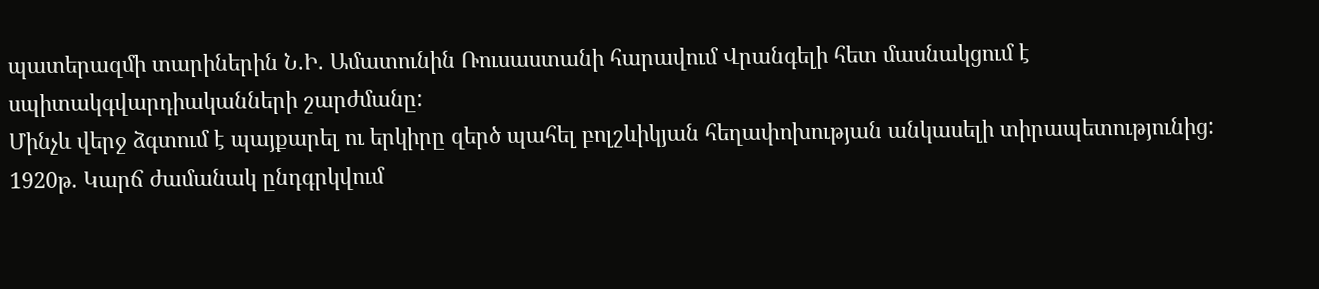պատերազմի տարիներին Ն.Ի. Ամատունին Ռուսաստանի հարավում Վրանգելի հետ մասնակցում է սպիտակգվարդիականների շարժմանը:
Մինչև վերջ ձգտում է պայքարել ու երկիրը զերծ պահել բոլշևիկյան հեղափոխության անկասելի տիրապետությունից:
1920թ. Կարճ ժամանակ ընդգրկվում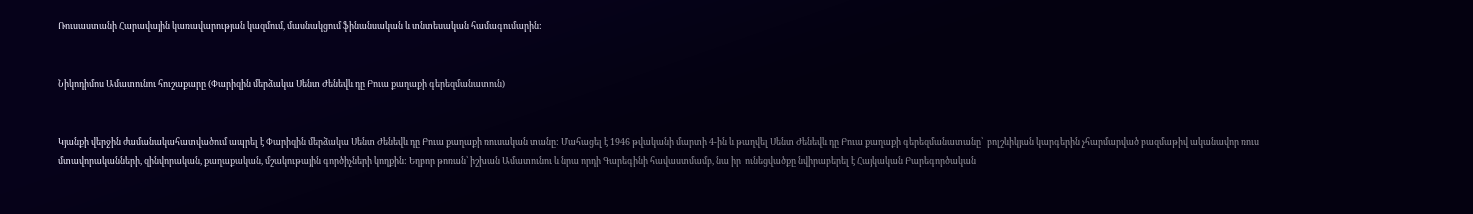Ռուսաստանի Հարավային կառավարության կազմում, մասնակցում ֆինանսական և տնտեսական համագումարին:


Նիկոդիմոս Ամատունու հուշաքարը (Փարիզին մերձակա Սենտ Ժենեվև դը Բուա քաղաքի գերեզմանատուն)


Կյանքի վերջին ժամանակահատվածում ապրել է Փարիզին մերձակա Սենտ Ժենեվև դը Բուա քաղաքի ռուսական տանը: Մահացել է 1946 թվականի մարտի 4-ին և թաղվել Սենտ Ժենեվև դը Բուա քաղաքի գերեզմանատանը՝  բոլշևիկյան կարգերին չհարմարված բազմաթիվ ականավոր ռուս մտավորականների, զինվորական, քաղաքական, մշակութային գործիչների կողքին: Եղբոր թոռան՝ իշխան Ամատունու և նրա որդի Գարեգինի հավաստմամբ, նա իր  ունեցվածքը նվիրաբերել է Հայկական Բարեգործական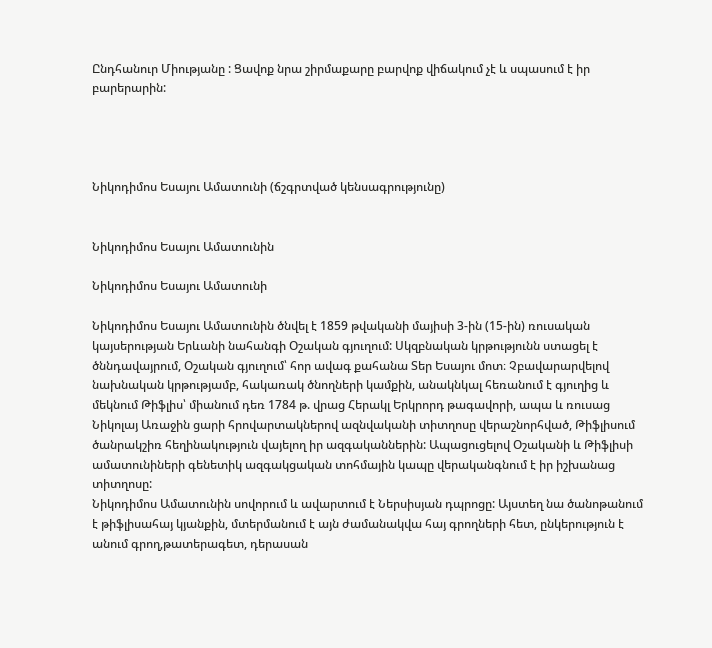Ընդհանուր Միությանը : Ցավոք նրա շիրմաքարը բարվոք վիճակում չէ և սպասում է իր  բարերարին:




Նիկոդիմոս Եսայու Ամատունի (ճշգրտված կենսագրությունը)


Նիկոդիմոս Եսայու Ամատունին

Նիկոդիմոս Եսայու Ամատունի

Նիկոդիմոս Եսայու Ամատունին ծնվել է 1859 թվականի մայիսի 3-ին (15-ին) ռուսական կայսերության Երևանի նահանգի Օշական գյուղում: Սկզբնական կրթությունն ստացել է ծննդավայրում, Օշական գյուղում՝ հոր ավագ քահանա Տեր Եսայու մոտ։ Չբավարարվելով նախնական կրթությամբ, հակառակ ծնողների կամքին, անակնկալ հեռանում է գյուղից և մեկնում Թիֆլիս՝ միանում դեռ 1784 թ. վրաց Հերակլ Երկրորդ թագավորի, ապա և ռուսաց Նիկոլայ Առաջին ցարի հրովարտակներով ազնվականի տիտղոսը վերաշնորհված, Թիֆլիսում ծանրակշիռ հեղինակություն վայելող իր ազգականներին: Ապացուցելով Օշականի և Թիֆլիսի ամատունիների գենետիկ ազգակցական տոհմային կապը վերականգնում է իր իշխանաց տիտղոսը:
Նիկոդիմոս Ամատունին սովորում և ավարտում է Ներսիսյան դպրոցը: Այստեղ նա ծանոթանում է թիֆլիսահայ կյանքին, մտերմանում է այն ժամանակվա հայ գրողների հետ, ընկերություն է անում գրող,թատերագետ, դերասան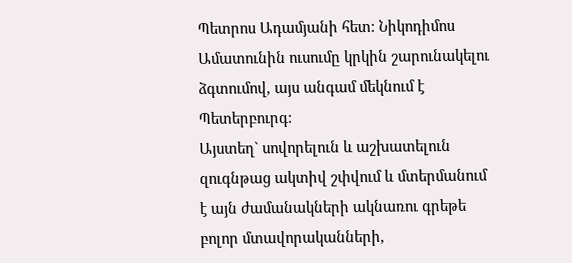Պետրոս Ադամյանի հետ: Նիկոդիմոս Ամատունին ուսումը կրկին շարունակելու ձգտումով, այս անգամ մեկնում է Պետերբուրգ:
Այստեղ` սովորելուն և աշխատելուն զուգնթաց ակտիվ շփվում և մտերմանում է այն ժամանակների ակնառու գրեթե բոլոր մտավորականների,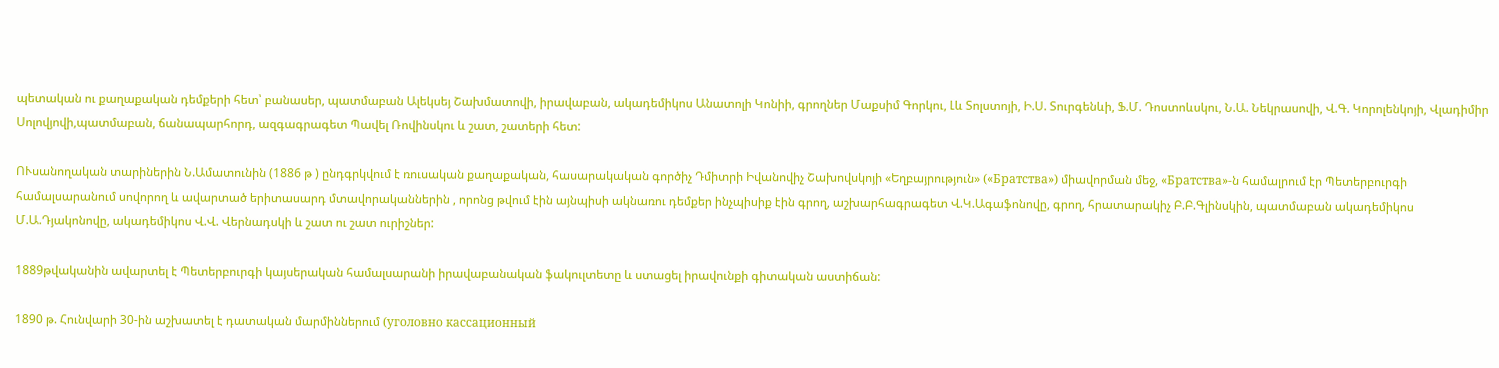պետական ու քաղաքական դեմքերի հետ՝ բանասեր, պատմաբան Ալեկսեյ Շախմատովի, իրավաբան, ակադեմիկոս Անատոլի Կոնիի, գրողներ Մաքսիմ Գորկու, Լև Տոլստոյի, Ի.Ս. Տուրգենևի, Ֆ.Մ. Դոստոևսկու, Ն.Ա. Նեկրասովի, Վ.Գ. Կորոլենկոյի, Վլադիմիր Սոլովյովի,պատմաբան, ճանապարհորդ, ազգագրագետ Պավել Ռովինսկու և շատ, շատերի հետ:

ՈՒսանողական տարիներին Ն.Ամատունին (1886 թ ) ընդգրկվում է ռուսական քաղաքական, հասարակական գործիչ Դմիտրի Իվանովիչ Շախովսկոյի «Եղբայրություն» («Братства») միավորման մեջ, «Братства»-ն համալրում էր Պետերբուրգի համալսարանում սովորող և ավարտած երիտասարդ մտավորականներին , որոնց թվում էին այնպիսի ակնառու դեմքեր ինչպիսիք էին գրող, աշխարհագրագետ Վ.Կ.Ագաֆոնովը, գրող, հրատարակիչ Բ.Բ.Գլինսկին, պատմաբան ակադեմիկոս Մ.Ա.Դյակոնովը, ակադեմիկոս Վ.Վ. Վերնադսկի և շատ ու շատ ուրիշներ:

1889թվականին ավարտել է Պետերբուրգի կայսերական համալսարանի իրավաբանական ֆակուլտետը և ստացել իրավունքի գիտական աստիճան:

1890 թ. Հունվարի 30-ին աշխատել է դատական մարմիններում (уголовно кассационный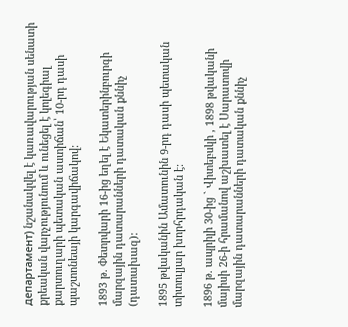департамент) նշանակվել է կառավարության սենատի քրեական վարչությունում և ունեցել է կոլեգիալ քարտուղարի պետական աստիճան՝ 10-րդ դասի պաշտոնեայի կարգավիճակով:

1893 թ. Փետրվարի 16-ից եղել է Եկատերինբուրգի մարզային դատարանների դատական քննիչ (դատախազ):

1895 թվականին Ամատունին 9-րդ դասի պետական տիտուլյար խորհրդական է:

1896 թ. ապրիլի 30-ից ` Վիտեբսկի , 1898 թվականի մայիսի 26-ի հրամանով աշխատել է Սարատովի մարզային դատարանների դատական քննիչ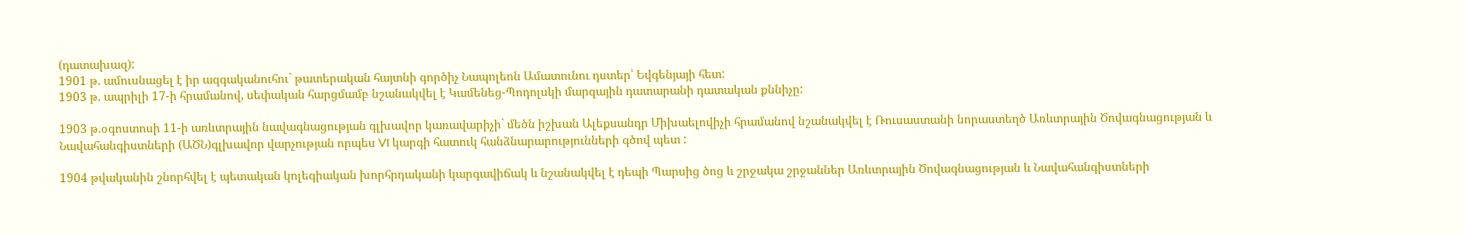(դատախազ):
1901 թ. ամուսնացել է իր ազգականուհու` թատերական հայտնի գործիչ Նապոլեոն Ամատունու դստեր՝ Եվգենյայի հետ:
1903 թ. ապրիլի 17-ի հրամանով, սեփական հարցմամբ նշանակվել է Կամենեց-Պոդոլսկի մարզային դատարանի դատական քննիչը:

1903 թ.օգոստոսի 11-ի առևտրային նավագնացության գլխավոր կառավարիչի` մեծն իշխան Ալեքսանդր Միխաելովիչի հրամանով նշանակվել է Ռուսաստանի նորաստեղծ Առևտրային Ծովագնացության և Նավահանգիստների (ԱԾՆ)գլխավոր վարչության որպես VI կարգի հատուկ հանձնարարությունների գծով պետ :

1904 թվականին շնորհվել է պետական կոլեգիական խորհրդականի կարգավիճակ և նշանակվել է դեպի Պարսից ծոց և շրջակա շրջաններ Առևտրային Ծովագնացության և Նավահանգիստների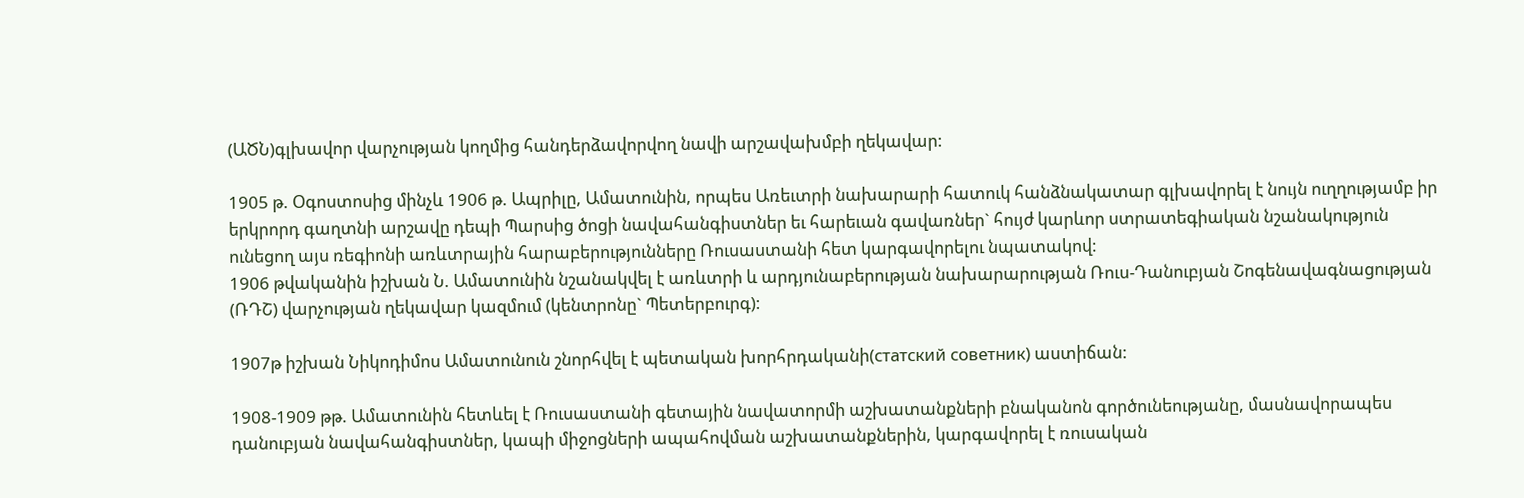(ԱԾՆ)գլխավոր վարչության կողմից հանդերձավորվող նավի արշավախմբի ղեկավար:

1905 թ. Օգոստոսից մինչև 1906 թ. Ապրիլը, Ամատունին, որպես Առեւտրի նախարարի հատուկ հանձնակատար գլխավորել է նույն ուղղությամբ իր երկրորդ գաղտնի արշավը դեպի Պարսից ծոցի նավահանգիստներ եւ հարեւան գավառներ` հույժ կարևոր ստրատեգիական նշանակություն ունեցող այս ռեգիոնի առևտրային հարաբերությունները Ռուսաստանի հետ կարգավորելու նպատակով:
1906 թվականին իշխան Ն. Ամատունին նշանակվել է առևտրի և արդյունաբերության նախարարության Ռուս-Դանուբյան Շոգենավագնացության (ՌԴՇ) վարչության ղեկավար կազմում (կենտրոնը` Պետերբուրգ):

1907թ իշխան Նիկոդիմոս Ամատունուն շնորհվել է պետական խորհրդականի(статский советник) աստիճան:

1908-1909 թթ. Ամատունին հետևել է Ռուսաստանի գետային նավատորմի աշխատանքների բնականոն գործունեությանը, մասնավորապես դանուբյան նավահանգիստներ, կապի միջոցների ապահովման աշխատանքներին, կարգավորել է ռուսական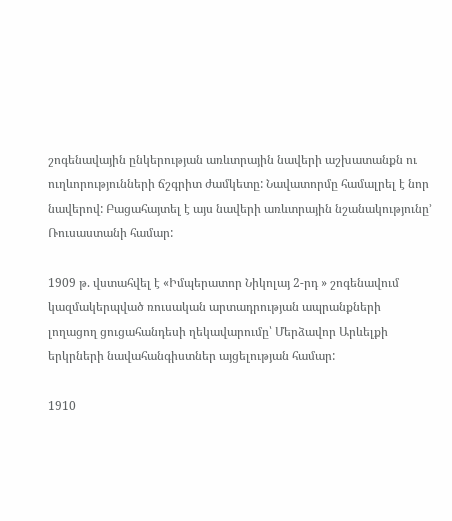շոգենավային ընկերության առևտրային նավերի աշխատանքն ու ուղևորությունների ճշգրիտ ժամկետը: Նավատորմը համալրել է նոր նավերով: Բացահայտել է այս նավերի առևտրային նշանակությունը’ Ռուսաստանի համար:

1909 թ. վստահվել է «Իմպերատոր Նիկոլայ 2-րդ » շոգենավում կազմակերպված ռուսական արտադրության ապրանքների լողացող ցուցահանդեսի ղեկավարումը՝ Մերձավոր Արևելքի երկրների նավահանգիստներ այցելության համար:

1910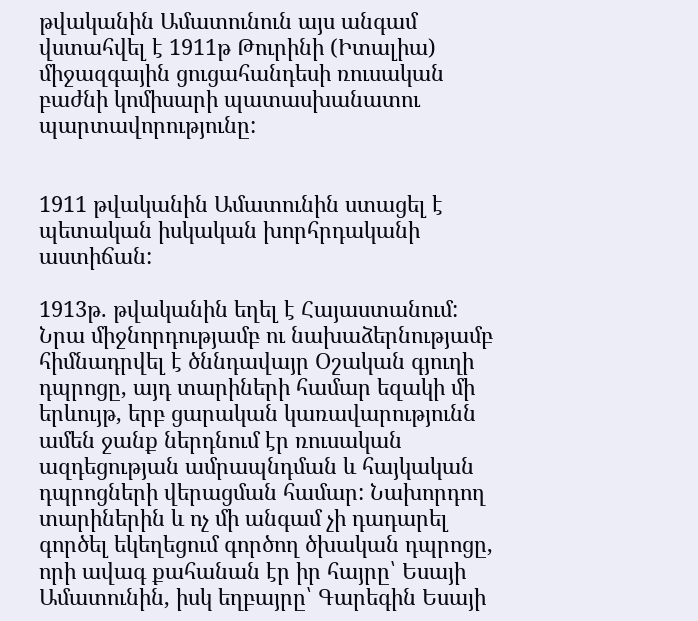թվականին Ամատունուն այս անգամ վստահվել է 1911թ Թուրինի (Իտալիա) միջազգային ցուցահանդեսի ռուսական բաժնի կոմիսարի պատասխանատու պարտավորությունը:


1911 թվականին Ամատունին ստացել է պետական իսկական խորհրդականի աստիճան:

1913թ. թվականին եղել է Հայաստանում: Նրա միջնորդությամբ ու նախաձերնությամբ հիմնադրվել է ծննդավայր Օշական գյուղի դպրոցը, այդ տարիների համար եզակի մի երևույթ, երբ ցարական կառավարությունն ամեն ջանք ներդնում էր ռուսական ազդեցության ամրապնդման և հայկական դպրոցների վերացման համար: Նախորդող տարիներին և ոչ մի անգամ չի դադարել գործել եկեղեցում գործող ծխական դպրոցը, որի ավագ քահանան էր իր հայրը՝ Եսայի Ամատունին, իսկ եղբայրը՝ Գարեգին Եսայի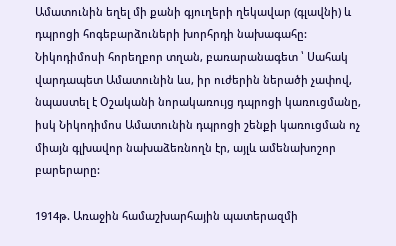Ամատունին եղել մի քանի գյուղերի ղեկավար (գլավնի) և դպրոցի հոգեբարձուների խորհրդի նախագահը: Նիկոդիմոսի հորեղբոր տղան, բառարանագետ ՝ Սահակ վարդապետ Ամատունին ևս, իր ուժերին ներածի չափով, նպաստել է Օշականի նորակառույց դպրոցի կառուցմանը, իսկ Նիկոդիմոս Ամատունին դպրոցի շենքի կառուցման ոչ միայն գլխավոր նախաձեռնողն էր, այլև ամենախոշոր բարերարը:

1914թ. Առաջին համաշխարհային պատերազմի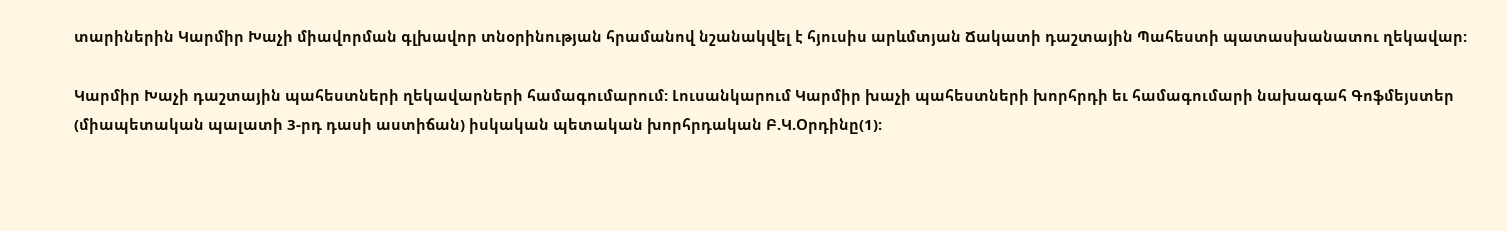տարիներին Կարմիր Խաչի միավորման գլխավոր տնօրինության հրամանով նշանակվել է հյուսիս արևմտյան Ճակատի դաշտային Պահեստի պատասխանատու ղեկավար:

Կարմիր Խաչի դաշտային պահեստների ղեկավարների համագումարում: Լուսանկարում Կարմիր խաչի պահեստների խորհրդի եւ համագումարի նախագահ Գոֆմեյստեր (միապետական պալատի 3-րդ դասի աստիճան) իսկական պետական խորհրդական Բ.Կ.Օրդինը(1):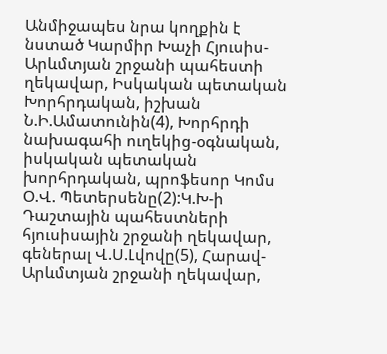Անմիջապես նրա կողքին է նստած Կարմիր Խաչի Հյուսիս-Արևմտյան շրջանի պահեստի ղեկավար, Իսկական պետական Խորհրդական, իշխան Ն.Ի.Ամատունին(4), Խորհրդի նախագահի ուղեկից-օգնական, իսկական պետական խորհրդական, պրոֆեսոր Կոմս Օ.Վ. Պետերսենը(2):Կ.Խ-ի Դաշտային պահեստների հյուսիսային շրջանի ղեկավար, գեներալ Վ.Ս.Լվովը(5), Հարավ-Արևմտյան շրջանի ղեկավար,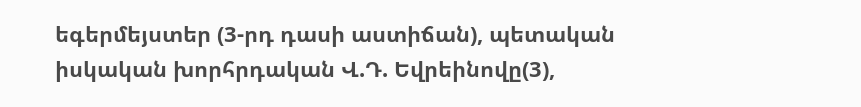եգերմեյստեր (3-րդ դասի աստիճան), պետական իսկական խորհրդական Վ.Դ. Եվրեինովը(3),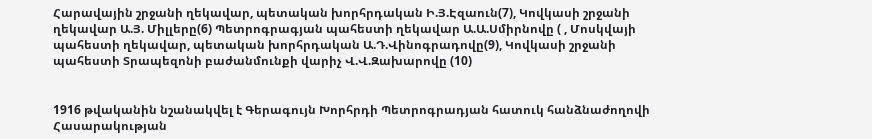Հարավային շրջանի ղեկավար, պետական խորհրդական Ի.Յ.Էզաուն(7), Կովկասի շրջանի ղեկավար Ա.Յ. Միլլերը(6) Պետրոգրագյան պահեստի ղեկավար Ա.Ա.Սմիրնովը ( , Մոսկվայի պահեստի ղեկավար, պետական խորհրդական Ա.Դ.Վինոգրադովը(9), Կովկասի շրջանի պահեստի Տրապեզոնի բաժանմունքի վարիչ Վ.Վ.Զախարովը (10)


1916 թվականին նշանակվել է Գերագույն Խորհրդի Պետրոգրադյան հատուկ հանձնաժողովի Հասարակության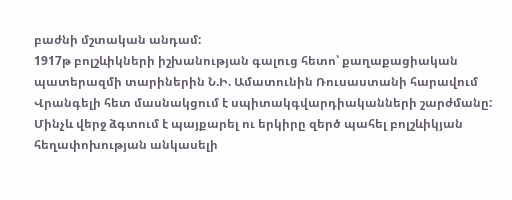բաժնի մշտական անդամ:
1917թ բոլշևիկների իշխանության գալուց հետո՝ քաղաքացիական պատերազմի տարիներին Ն.Ի. Ամատունին Ռուսաստանի հարավում Վրանգելի հետ մասնակցում է սպիտակգվարդիականների շարժմանը:
Մինչև վերջ ձգտում է պայքարել ու երկիրը զերծ պահել բոլշևիկյան հեղափոխության անկասելի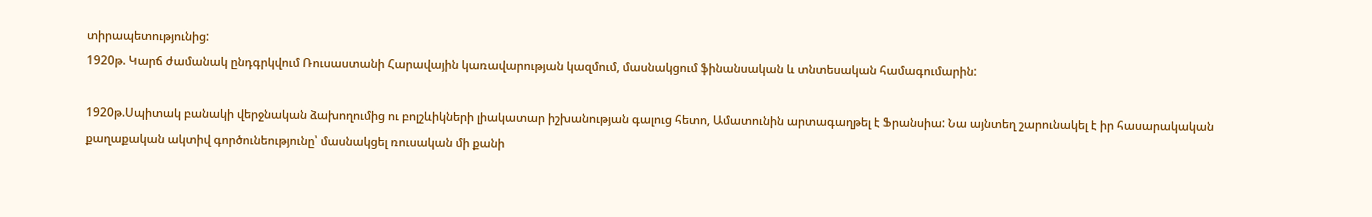տիրապետությունից:
1920թ. Կարճ ժամանակ ընդգրկվում Ռուսաստանի Հարավային կառավարության կազմում, մասնակցում ֆինանսական և տնտեսական համագումարին:

1920թ.Սպիտակ բանակի վերջնական ձախողումից ու բոլշևիկների լիակատար իշխանության գալուց հետո, Ամատունին արտագաղթել է Ֆրանսիա: Նա այնտեղ շարունակել է իր հասարակական քաղաքական ակտիվ գործունեությունը՝ մասնակցել ռուսական մի քանի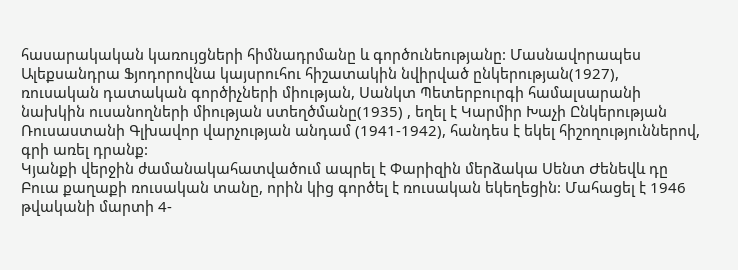հասարակական կառույցների հիմնադրմանը և գործունեությանը: Մասնավորապես Ալեքսանդրա Ֆյոդորովնա կայսրուհու հիշատակին նվիրված ընկերության(1927), ռուսական դատական գործիչների միության, Սանկտ Պետերբուրգի համալսարանի նախկին ուսանողների միության ստեղծմանը(1935) , եղել է Կարմիր Խաչի Ընկերության Ռուսաստանի Գլխավոր վարչության անդամ (1941-1942), հանդես է եկել հիշողություններով, գրի առել դրանք:
Կյանքի վերջին ժամանակահատվածում ապրել է Փարիզին մերձակա Սենտ Ժենեվև դը Բուա քաղաքի ռուսական տանը, որին կից գործել է ռուսական եկեղեցին: Մահացել է 1946 թվականի մարտի 4-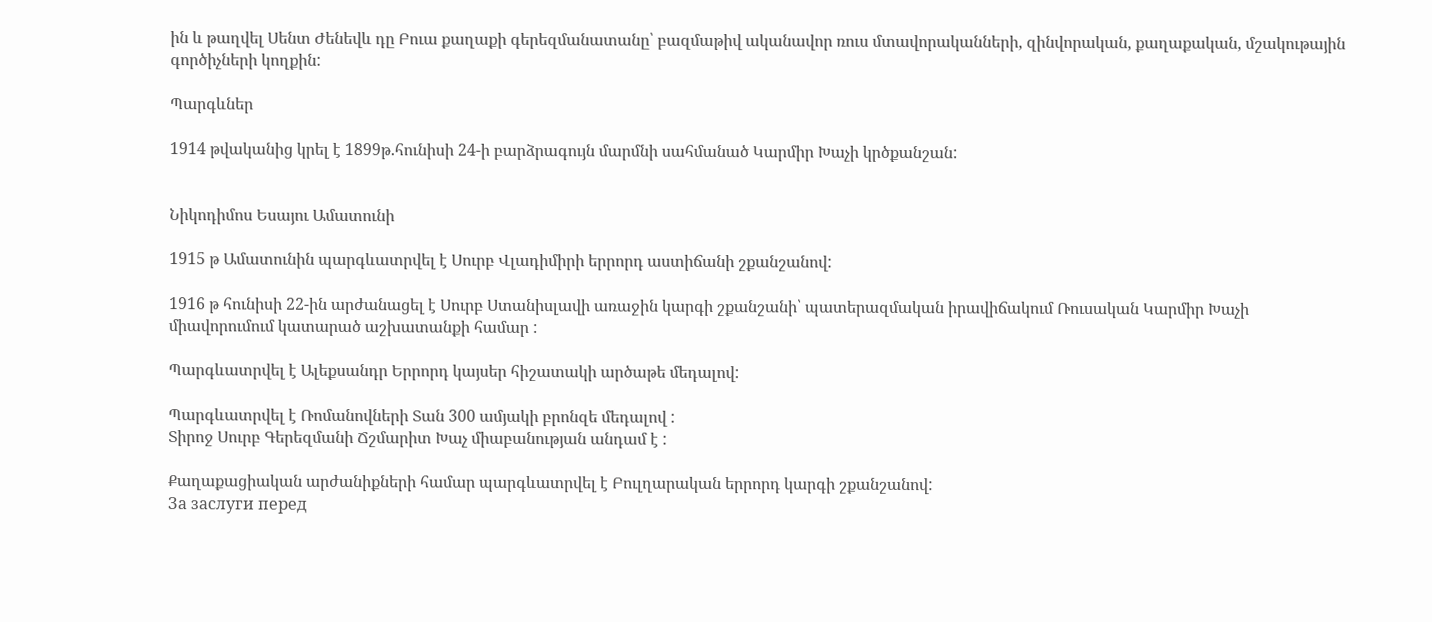ին և թաղվել Սենտ Ժենեվև դը Բուա քաղաքի գերեզմանատանը՝ բազմաթիվ ականավոր ռուս մտավորականների, զինվորական, քաղաքական, մշակութային գործիչների կողքին:

Պարգևներ

1914 թվականից կրել է 1899թ.հունիսի 24-ի բարձրագույն մարմնի սահմանած Կարմիր Խաչի կրծքանշան:


Նիկոդիմոս Եսայու Ամատունի

1915 թ Ամատունին պարգևատրվել է Սուրբ Վլադիմիրի երրորդ աստիճանի շքանշանով:

1916 թ հունիսի 22-ին արժանացել է Սուրբ Ստանիսլավի առաջին կարգի շքանշանի՝ պատերազմական իրավիճակում Ռուսական Կարմիր Խաչի միավորումում կատարած աշխատանքի համար :

Պարգևատրվել է Ալեքսանդր Երրորդ կայսեր հիշատակի արծաթե մեդալով:

Պարգևատրվել է Ռոմանովների Տան 300 ամյակի բրոնզե մեդալով :
Տիրոջ Սուրբ Գերեզմանի Ճշմարիտ Խաչ միաբանության անդամ է :

Քաղաքացիական արժանիքների համար պարգևատրվել է Բուլղարական երրորդ կարգի շքանշանով:
За заслуги перед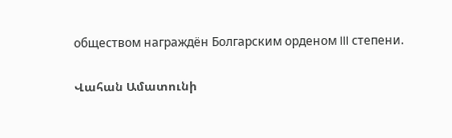обществом награждён Болгарским орденом III степени.

Վահան Ամատունի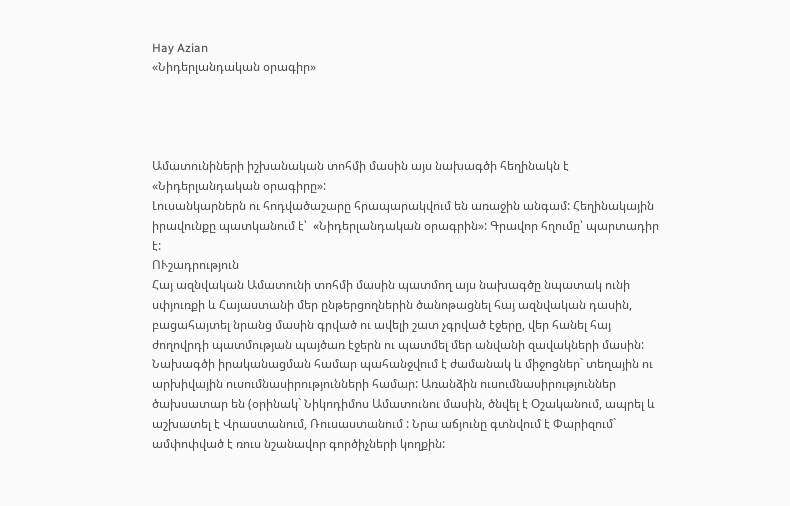Hay Azian
«Նիդերլանդական օրագիր»




Ամատունիների իշխանական տոհմի մասին այս նախագծի հեղինակն է «Նիդերլանդական օրագիրը»:
Լուսանկարներն ու հոդվածաշարը հրապարակվում են առաջին անգամ: Հեղինակային իրավունքը պատկանում է՝  «Նիդերլանդական օրագրին»: Գրավոր հղումը՝ պարտադիր է:
ՈՒշադրություն
Հայ ազնվական Ամատունի տոհմի մասին պատմող այս նախագծը նպատակ ունի սփյուռքի և Հայաստանի մեր ընթերցողներին ծանոթացնել հայ ազնվական դասին, բացահայտել նրանց մասին գրված ու ավելի շատ չգրված էջերը, վեր հանել հայ ժողովրդի պատմության պայծառ էջերն ու պատմել մեր անվանի զավակների մասին: Նախագծի իրականացման համար պահանջվում է ժամանակ և միջոցներ` տեղային ու արխիվային ուսումնասիրությունների համար: Առանձին ուսումնասիրություններ ծախսատար են (օրինակ` Նիկոդիմոս Ամատունու մասին, ծնվել է Օշականում, ապրել և աշխատել է Վրաստանում, Ռուսաստանում : Նրա աճյունը գտնվում է Փարիզում` ամփոփված է ռուս նշանավոր գործիչների կողքին: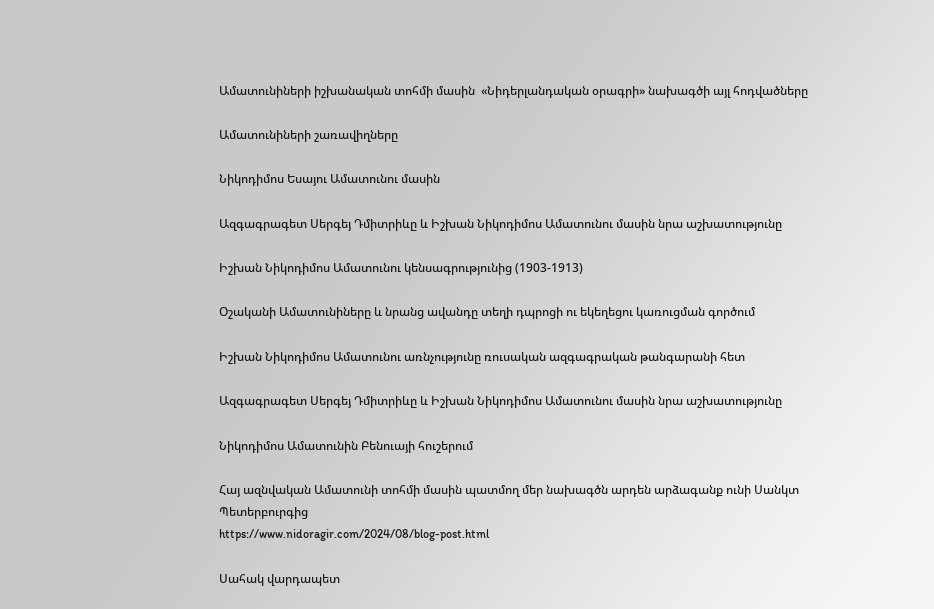Ամատունիների իշխանական տոհմի մասին  «Նիդերլանդական օրագրի» նախագծի այլ հոդվածները

Ամատունիների շառավիղները

Նիկոդիմոս Եսայու Ամատունու մասին

Ազգագրագետ Սերգեյ Դմիտրիևը և Իշխան Նիկոդիմոս Ամատունու մասին նրա աշխատությունը

Իշխան Նիկոդիմոս Ամատունու կենսագրությունից (1903-1913)

Օշականի Ամատունիները և նրանց ավանդը տեղի դպրոցի ու եկեղեցու կառուցման գործում

Իշխան Նիկոդիմոս Ամատունու առնչությունը ռուսական ազգագրական թանգարանի հետ

Ազգագրագետ Սերգեյ Դմիտրիևը և Իշխան Նիկոդիմոս Ամատունու մասին նրա աշխատությունը

Նիկոդիմոս Ամատունին Բենուայի հուշերում

Հայ ազնվական Ամատունի տոհմի մասին պատմող մեր նախագծն արդեն արձագանք ունի Սանկտ Պետերբուրգից
https://www.nidoragir.com/2024/08/blog-post.html

Սահակ վարդապետ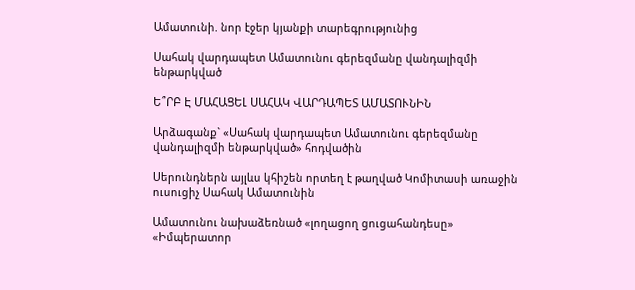Ամատունի. նոր էջեր կյանքի տարեգրությունից

Սահակ վարդապետ Ամատունու գերեզմանը վանդալիզմի ենթարկված

Ե՞ՐԲ Է ՄԱՀԱՑԵԼ ՍԱՀԱԿ ՎԱՐԴԱՊԵՏ ԱՄԱՏՈՒՆԻՆ

Արձագանք` «Սահակ վարդապետ Ամատունու գերեզմանը վանդալիզմի ենթարկված» հոդվածին

Սերունդներն այլևս կհիշեն որտեղ է թաղված Կոմիտասի առաջին ուսուցիչ Սահակ Ամատունին

Ամատունու նախաձեռնած «լողացող ցուցահանդեսը» «Իմպերատոր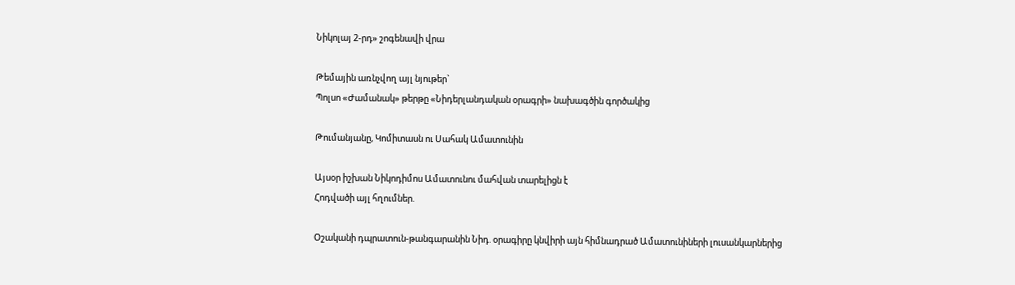Նիկոլայ 2-րդ» շոգենավի վրա

Թեմային առնչվող այլ նյութեր`
Պոլսո «Ժամանակ» թերթը «Նիդերլանդական օրագրի» նախագծին գործակից

Թումանյանը, Կոմիտասն ու Սահակ Ամատունին

Այսօր իշխան Նիկոդիմոս Ամատունու մահվան տարելիցն է
Հոդվածի այլ հղումներ.

Օշականի դպրատուն-թանգարանին Նիդ. օրագիրը կնվիրի այն հիմնադրած Ամատունիների լուսանկարներից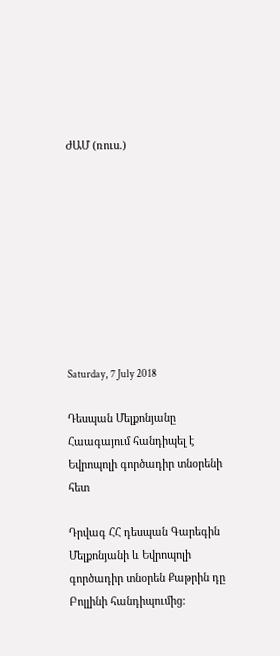ԺԱՄ (ռուս.)









Saturday, 7 July 2018

Դեսպան Մելքոնյանը Հաագայում հանդիպել է Եվրոպոլի գործադիր տնօրենի հետ

Դրվագ ՀՀ դեսպան Գարեգին Մելքոնյանի և Եվրոպոլի գործադիր տնօրեն Քաթրին դը Բոլլինի հանդիպումից: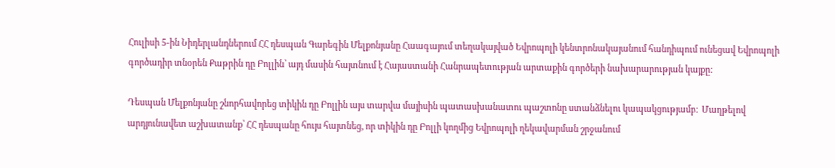Հուլիսի 5-ին Նիդերլանդներում ՀՀ դեսպան Գարեգին Մելքոնյանը Հաագայում տեղակայված Եվրոպոլի կենտրոնակայանում հանդիպում ունեցավ Եվրոպոլի գործադիր տնօրեն Քաթրին դը Բոլլին՝ այդ մասին հայտնում է Հայաստանի Հանրապետության արտաքին գործերի նախարարության կայքը:

Դեսպան Մելքոնյանը շնորհավորեց տիկին դը Բոլլին այս տարվա մայիսին պատասխանատու պաշտոնը ստանձնելու կապակցությամբ։  Մաղթելով արդյունավետ աշխատանք՝ ՀՀ դեսպանը հույս հայտնեց, որ տիկին դը Բոլլի կողմից Եվրոպոլի ղեկավարման շրջանում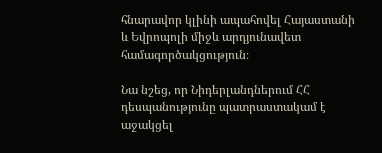հնարավոր կլինի ապահովել Հայաստանի և Եվրոպոլի միջև արդյունավետ համագործակցություն։

Նա նշեց, որ Նիդերլանդներում ՀՀ դեսպանությունը պատրաստակամ է աջակցել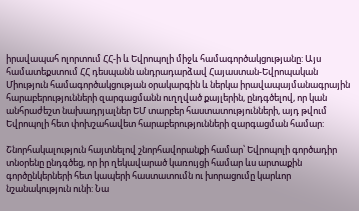իրավապահ ոլորտում ՀՀ-ի և Եվրոպոլի միջև համագործակցությանը: Այս համատեքստում ՀՀ դեսպանն անդրադարձավ Հայաստան-Եվրոպական Միություն համագործակցության օրակարգին և ներկա իրավապայմանագրային հարաբերությունների զարգացմանն ուղղված քայլերին, ընդգծելով, որ կան անհրաժեշտ նախադրյալներ ԵՄ տարբեր հաստատությունների, այդ թվում Եվրոպոլի հետ փոխշահավետ հարաբերությունների զարգացման համար:

Շնորհակալություն հայտնելով շնորհավորանքի համար՝ Եվրոպոլի գործադիր տնօրենը ընդգծեց, որ իր ղեկավարած կառույցի համար ևս արտաքին գործընկերների հետ կապերի հաստատումն ու խորացումը կարևոր նշանակություն ունի: Նա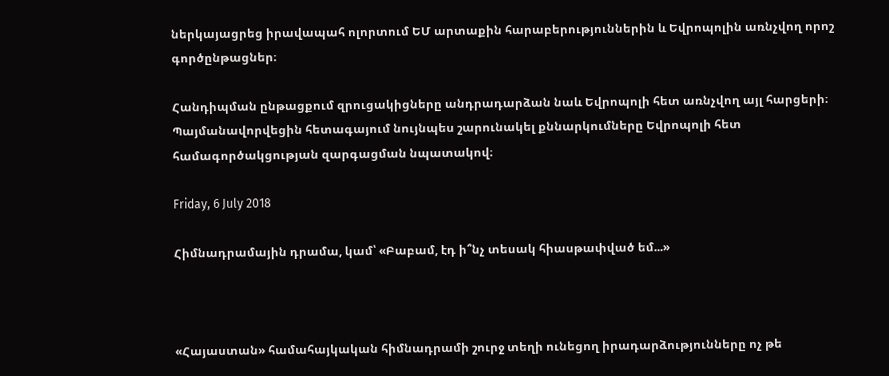ներկայացրեց իրավապահ ոլորտում ԵՄ արտաքին հարաբերություններին և Եվրոպոլին առնչվող որոշ գործընթացներ։

Հանդիպման ընթացքում զրուցակիցները անդրադարձան նաև Եվրոպոլի հետ առնչվող այլ հարցերի։ Պայմանավորվեցին հետագայում նույնպես շարունակել քննարկումները Եվրոպոլի հետ համագործակցության զարգացման նպատակով։

Friday, 6 July 2018

Հիմնադրամային դրամա, կամ՝ «Բաբամ, էդ ի՞նչ տեսակ հիասթափված եմ...»



«Հայաստան» համահայկական հիմնադրամի շուրջ տեղի ունեցող իրադարձությունները ոչ թե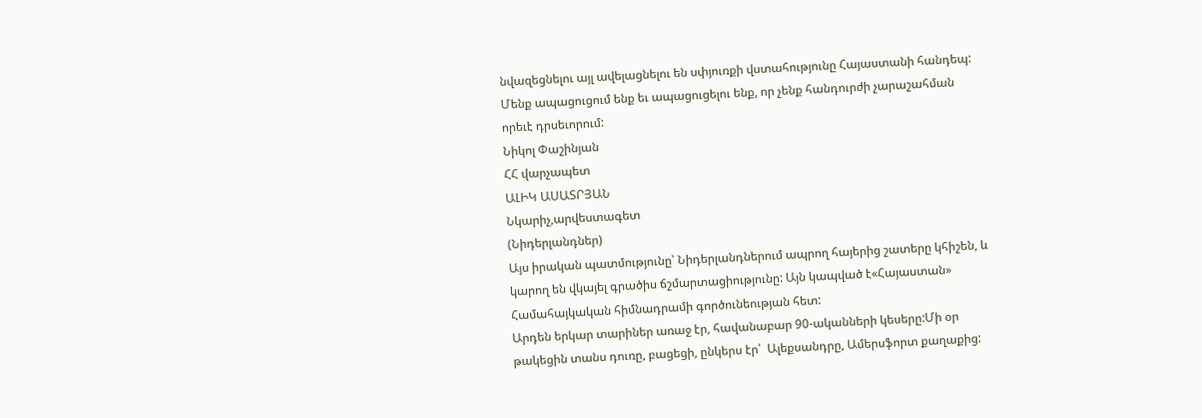նվազեցնելու այլ ավելացնելու են սփյուռքի վստահությունը Հայաստանի հանդեպ:
Մենք ապացուցում ենք եւ ապացուցելու ենք, որ չենք հանդուրժի չարաշահման որեւէ դրսեւորում:
Նիկոլ Փաշինյան
ՀՀ վարչապետ
ԱԼԻԿ ԱՍԱՏՐՅԱՆ
Նկարիչ,արվեստագետ
(Նիդերլանդներ)
Այս իրական պատմությունը՝ Նիդերլանդներում ապրող հայերից շատերը կհիշեն, և կարող են վկայել գրածիս ճշմարտացիությունը: Այն կապված է«Հայաստան» Համահայկական հիմնադրամի գործունեության հետ:
Արդեն երկար տարիներ առաջ էր, հավանաբար 90-ականների կեսերը:Մի օր  թակեցին տանս դուռը, բացեցի, ընկերս էր՝  Ալեքսանդրը, Ամերսֆորտ քաղաքից: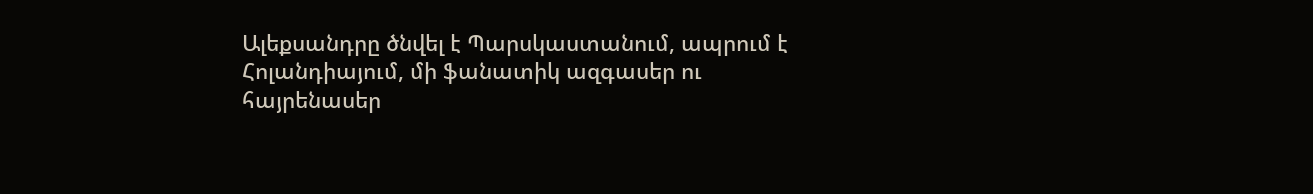Ալեքսանդրը ծնվել է Պարսկաստանում, ապրում է  Հոլանդիայում, մի ֆանատիկ ազգասեր ու հայրենասեր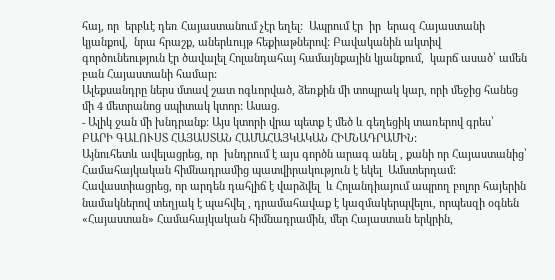հայ, որ  երբևէ դեռ Հայաստանում չէր եղել:  Ապրում էր  իր  երազ Հայաստանի կյանքով,  նրա հրաշք, աներևույթ հեքիաթներով: Բավականին ակտիվ   գործունեություն էր ծավալել Հոլանդահայ համայնքային կյանքում,  կարճ ասած՝ ամեն բան Հայաստանի համար:
Ալեքսանդրը ներս մտավ շատ ոգևորված, ձեռքին մի տոպրակ կար, որի մեջից հանեց մի 4 մետրանոց սպիտակ կտոր: Ասաց.
- Ալիկ ջան մի խնդրանք: Այս կտորի վրա պետք է մեծ և գեղեցիկ տառերով գրես՝  ԲԱՐԻ ԳԱԼՈՒՍՏ ՀԱՅԱՍՏԱՆ ՀԱՄԱՀԱՅԿԱԿԱՆ ՀԻՄՆԱԴՐԱՄԻՆ:
Այնուհետև ավելացրեց, որ  խնդրում է այս գործն արագ անել , քանի որ Հայաստանից՝ Համահայկական հիմնադրամից պատվիրակություն է եկել  Ամստերդամ:  Հավաստիացրեց, որ արդեն դահլիճ է վարձվել  և Հոլանդիայում ապրող բոլոր հայերին նամակներով տեղյակ է պահվել , դրամահավաք է կազմակերպվելու, որպեսզի օգնեն  «Հայաստան» Համահայկական հիմնադրամին, մեր Հայաստան երկրին,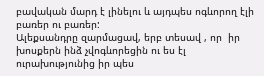բավական մարդ է լինելու և այդպես ոգևորող էլի բառեր ու բառեր:
Ալեքսանդրը զարմացավ, երբ տեսավ , որ  իր խոսքերն ինձ չվոգևորեցին ու ես էլ  ուրախությունից իր պես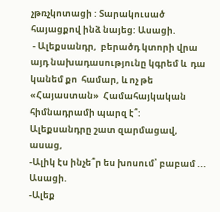չթռչկոտացի : Տարակուսած հայացքով ինձ նայեց: Ասացի.
 - Ալեքսանդր,  բերածդ կտորի վրա այդ նախադասությունը կգրեմ և  դա կանեմ քո  համար, և ոչ թե «Հայաստան»  Համահայկական հիմնադրամի պարզ է՞:
Ալեքսանդրը շատ զարմացավ, ասաց,
-Ալիկ էս ինչե՞ր ես խոսում՝ բաբամ ...
Ասացի.
-Ալեք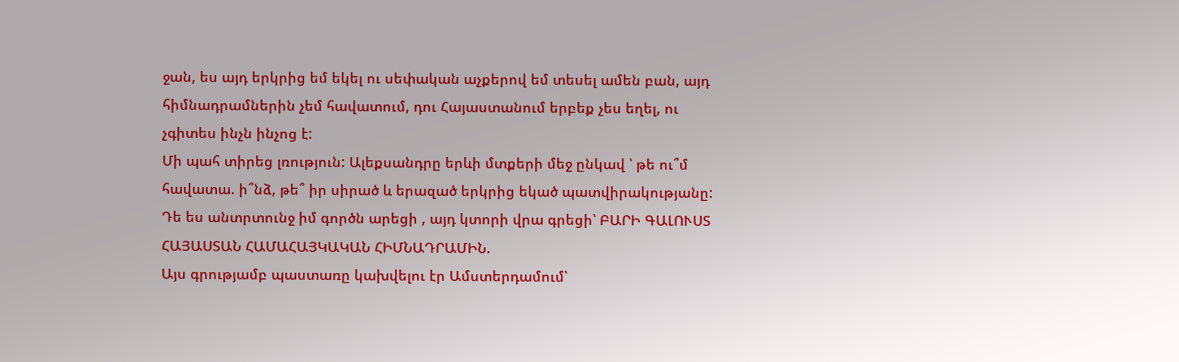ջան, ես այդ երկրից եմ եկել ու սեփական աչքերով եմ տեսել ամեն բան, այդ հիմնադրամներին չեմ հավատում, դու Հայաստանում երբեք չես եղել, ու չգիտես ինչն ինչոց է:
Մի պահ տիրեց լռություն: Ալեքսանդրը երևի մտքերի մեջ ընկավ ՝ թե ու՞մ հավատա. ի՞նձ, թե՞ իր սիրած և երազած երկրից եկած պատվիրակությանը:
Դե ես անտրտունջ իմ գործն արեցի , այդ կտորի վրա գրեցի՝ ԲԱՐԻ ԳԱԼՈՒՍՏ ՀԱՅԱՍՏԱՆ ՀԱՄԱՀԱՅԿԱԿԱՆ ՀԻՄՆԱԴՐԱՄԻՆ.
Այս գրությամբ պաստառը կախվելու էր Ամստերդամում՝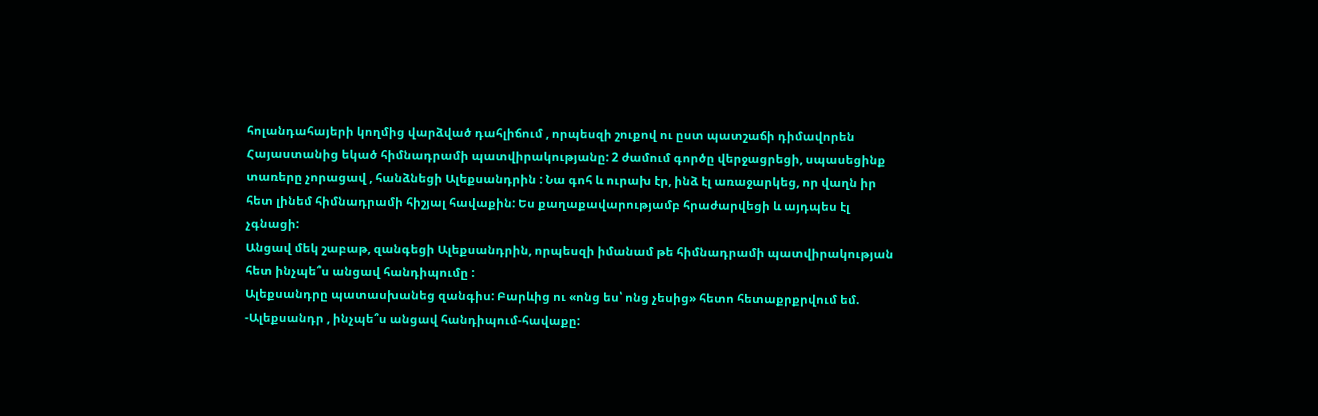հոլանդահայերի կողմից վարձված դահլիճում , որպեսզի շուքով ու ըստ պատշաճի դիմավորեն Հայաստանից եկած հիմնադրամի պատվիրակությանը: 2 ժամում գործը վերջացրեցի, սպասեցինք տառերը չորացավ , հանձնեցի Ալեքսանդրին : Նա գոհ և ուրախ էր, ինձ էլ առաջարկեց, որ վաղն իր հետ լինեմ հիմնադրամի հիշյալ հավաքին: Ես քաղաքավարությամբ հրաժարվեցի և այդպես էլ չգնացի:
Անցավ մեկ շաբաթ, զանգեցի Ալեքսանդրին, որպեսզի իմանամ թե հիմնադրամի պատվիրակության հետ ինչպե՞ս անցավ հանդիպումը :
Ալեքսանդրը պատասխանեց զանգիս: Բարևից ու «ոնց ես՝ ոնց չեսից» հետո հետաքրքրվում եմ.
-Ալեքսանդր , ինչպե՞ս անցավ հանդիպում-հավաքը: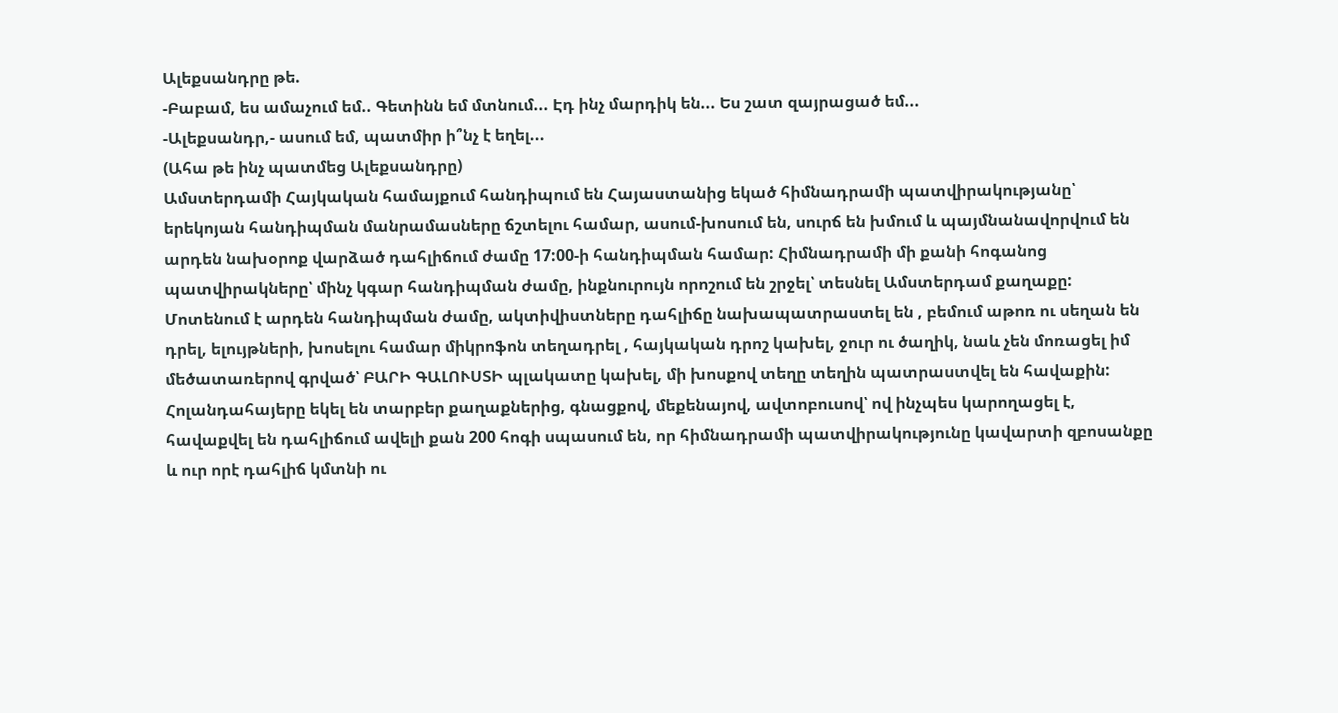Ալեքսանդրը թե.
-Բաբամ, ես ամաչում եմ.. Գետինն եմ մտնում... Էդ ինչ մարդիկ են... Ես շատ զայրացած եմ...
-Ալեքսանդր,- ասում եմ, պատմիր ի՞նչ է եղել...
(Ահա թե ինչ պատմեց Ալեքսանդրը)
Ամստերդամի Հայկական համայքում հանդիպում են Հայաստանից եկած հիմնադրամի պատվիրակությանը՝ երեկոյան հանդիպման մանրամասները ճշտելու համար, ասում-խոսում են, սուրճ են խմում և պայմնանավորվում են արդեն նախօրոք վարձած դահլիճում ժամը 17:00-ի հանդիպման համար: Հիմնադրամի մի քանի հոգանոց պատվիրակները՝ մինչ կգար հանդիպման ժամը, ինքնուրույն որոշում են շրջել՝ տեսնել Ամստերդամ քաղաքը:
Մոտենում է արդեն հանդիպման ժամը, ակտիվիստները դահլիճը նախապատրաստել են , բեմում աթոռ ու սեղան են դրել, ելույթների, խոսելու համար միկրոֆոն տեղադրել , հայկական դրոշ կախել, ջուր ու ծաղիկ, նաև չեն մոռացել իմ մեծատառերով գրված՝ ԲԱՐԻ ԳԱԼՈՒՍՏԻ պլակատը կախել, մի խոսքով տեղը տեղին պատրաստվել են հավաքին: Հոլանդահայերը եկել են տարբեր քաղաքներից, գնացքով, մեքենայով, ավտոբուսով՝ ով ինչպես կարողացել է, հավաքվել են դահլիճում ավելի քան 200 հոգի սպասում են, որ հիմնադրամի պատվիրակությունը կավարտի զբոսանքը և ուր որէ դահլիճ կմտնի ու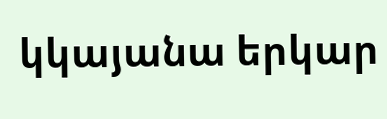կկայանա երկար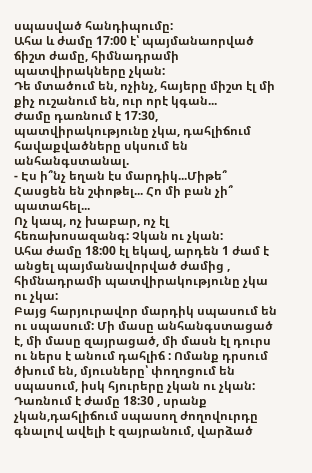սպասված հանդիպումը:
Ահա և ժամը 17:00 է՝ պայմանաորված ճիշտ ժամը, հիմնադրամի պատվիրակները չկան:
Դե մտածում են, ոչինչ, հայերը միշտ էլ մի քիչ ուշանում են, ուր որէ կգան...
Ժամը դառնում է 17:30, պատվիրակությունը չկա, դահլիճում հավաքվածները սկսում են անհանգստանալ.
- Էս ի՞նչ եղան էս մարդիկ...Միթե՞ Հասցեն են շփոթել... Հո մի բան չի՞ պատահել...
Ոչ կապ, ոչ խաբար, ոչ էլ հեռախոսազանգ: Չկան ու չկան:
Ահա ժամը 18:00 էլ եկավ, արդեն 1 ժամ է անցել պայմանավորված ժամից , հիմնադրամի պատվիրակությունը չկա ու չկա:
Բայց հարյուրավոր մարդիկ սպասում են ու սպասում: Մի մասը անհանգստացած է, մի մասը զայրացած, մի մասն էլ դուրս ու ներս է անում դահլիճ : Ոմանք դրսում ծխում են, մյուսները՝ փողոցում են սպասում, իսկ հյուրերը չկան ու չկան:
Դառնում է ժամը 18:30 , սրանք չկան,դահլիճում սպասող ժողովուրդը գնալով ավելի է զայրանում, վարձած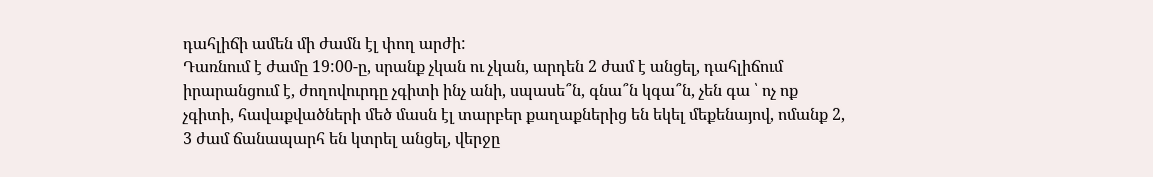դահլիճի ամեն մի ժամն էլ փող արժի:
Դառնում է ժամը 19:00-ը, սրանք չկան ու չկան, արդեն 2 ժամ է անցել, դահլիճում իրարանցում է, ժողովուրդը չգիտի ինչ անի, սպասե՞ն, գնա՞ն կգա՞ն, չեն գա ՝ ոչ ոք չգիտի, հավաքվածների մեծ մասն էլ տարբեր քաղաքներից են եկել մեքենայով, ոմանք 2, 3 ժամ ճանապարհ են կտրել անցել, վերջը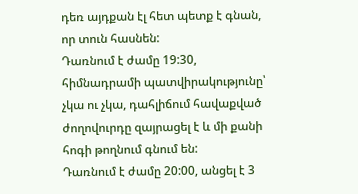դեռ այդքան էլ հետ պետք է գնան, որ տուն հասնեն:
Դառնում է ժամը 19:30, հիմնադրամի պատվիրակությունը՝ չկա ու չկա, դահլիճում հավաքված ժողովուրդը զայրացել է և մի քանի հոգի թողնում գնում են:
Դառնում է ժամը 20:00, անցել է 3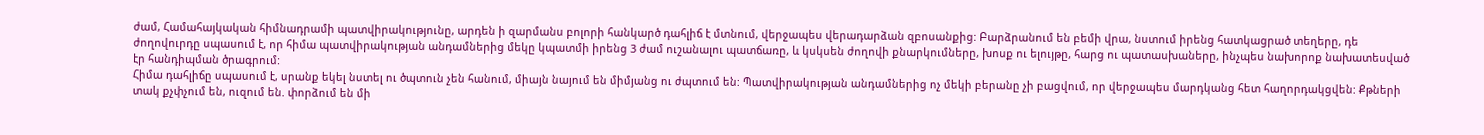ժամ, Համահայկական հիմնադրամի պատվիրակությունը, արդեն ի զարմանս բոլորի հանկարծ դահլիճ է մտնում, վերջապես վերադարձան զբոսանքից: Բարձրանում են բեմի վրա, նստում իրենց հատկացրած տեղերը, դե ժողովուրդը սպասում է, որ հիմա պատվիրակության անդամներից մեկը կպատմի իրենց 3 ժամ ուշանալու պատճառը, և կսկսեն ժողովի քնարկումները, խոսք ու ելույթը, հարց ու պատասխաները, ինչպես նախորոք նախատեսված էր հանդիպման ծրագրում:
Հիմա դահլիճը սպասում է, սրանք եկել նստել ու ծպտուն չեն հանում, միայն նայում են միմյանց ու ժպտում են: Պատվիրակության անդամներից ոչ մեկի բերանը չի բացվում, որ վերջապես մարդկանց հետ հաղորդակցվեն: Քթների տակ քչփչում են, ուզում են. փորձում են մի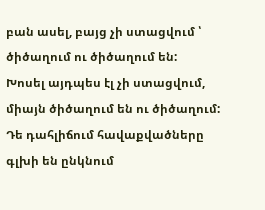բան ասել, բայց չի ստացվում ՝ ծիծաղում ու ծիծաղում են:
Խոսել այդպես էլ չի ստացվում, միայն ծիծաղում են ու ծիծաղում: Դե դահլիճում հավաքվածները գլխի են ընկնում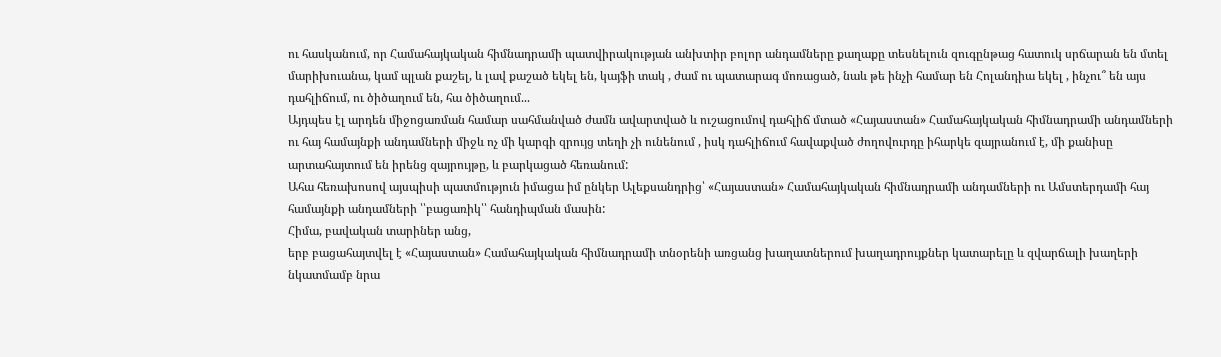ու հասկանում, որ Համահայկական հիմնադրամի պատվիրակության անխտիր բոլոր անդամները քաղաքը տեսնելուն զուգընթաց հատուկ սրճարան են մտել մարիխուանա, կամ պլան քաշել, և լավ քաշած եկել են, կայֆի տակ , ժամ ու պատարագ մոռացած, նաև թե ինչի համար են Հոլանդիա եկել , ինչու՞ են այս դահլիճում, ու ծիծաղում են, հա ծիծաղում...
Այդպես էլ արդեն միջոցառման համար սահմանված ժամն ավարտված և ուշացումով դահլիճ մտած «Հայաստան» Համահայկական հիմնադրամի անդամների ու հայ համայնքի անդամների միջև ոչ մի կարգի զրույց տեղի չի ունենում , իսկ դահլիճում հավաքված ժողովուրդը իհարկե զայրանում է, մի քանիսը արտահայտում են իրենց զայրույթը, և բարկացած հեռանում:
Ահա հեռախոսով այսպիսի պատմություն իմացա իմ ընկեր Ալեքսանդրից՝ «Հայաստան» Համահայկական հիմնադրամի անդամների ու Ամստերդամի հայ համայնքի անդամների ՝՝բացառիկ՝՝ հանդիպման մասին:
Հիմա, բավական տարիներ անց,
երբ բացահայտվել է «Հայաստան» Համահայկական հիմնադրամի տնօրենի առցանց խաղատներում խաղադրույքներ կատարելը և զվարճալի խաղերի նկատմամբ նրա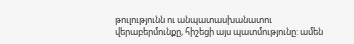թուլությունն ու անպատասխանատու վերաբերմունքը, հիշեցի այս պատմությունը: ամեն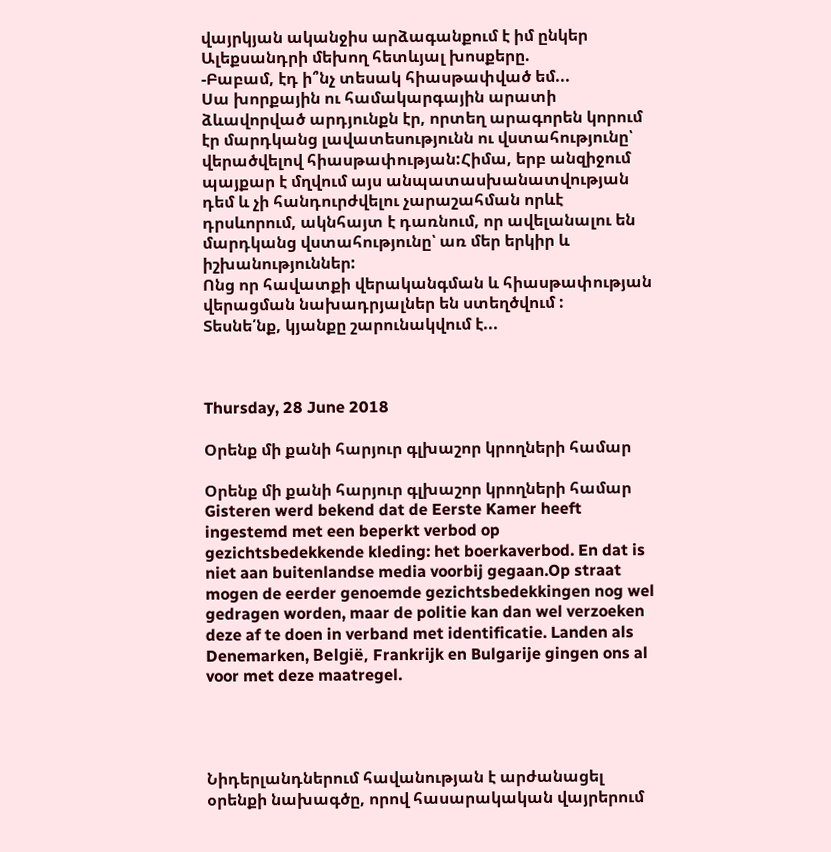վայրկյան ականջիս արձագանքում է իմ ընկեր Ալեքսանդրի մեխող հետևյալ խոսքերը.
-Բաբամ, էդ ի՞նչ տեսակ հիասթափված եմ...
Սա խորքային ու համակարգային արատի ձևավորված արդյունքն էր, որտեղ արագորեն կորում էր մարդկանց լավատեսությունն ու վստահությունը՝ վերածվելով հիասթափության:Հիմա, երբ անզիջում պայքար է մղվում այս անպատասխանատվության դեմ և չի հանդուրժվելու չարաշահման որևէ դրսևորում, ակնհայտ է դառնում, որ ավելանալու են մարդկանց վստահությունը՝ առ մեր երկիր և իշխանություններ:
Ոնց որ հավատքի վերականգման և հիասթափության վերացման նախադրյալներ են ստեղծվում :
Տեսնե՛նք, կյանքը շարունակվում է...



Thursday, 28 June 2018

Օրենք մի քանի հարյուր գլխաշոր կրողների համար

Օրենք մի քանի հարյուր գլխաշոր կրողների համար
Gisteren werd bekend dat de Eerste Kamer heeft ingestemd met een beperkt verbod op gezichtsbedekkende kleding: het boerkaverbod. En dat is niet aan buitenlandse media voorbij gegaan.Op straat mogen de eerder genoemde gezichtsbedekkingen nog wel gedragen worden, maar de politie kan dan wel verzoeken deze af te doen in verband met identificatie. Landen als Denemarken, België, Frankrijk en Bulgarije gingen ons al voor met deze maatregel.




Նիդերլանդներում հավանության է արժանացել օրենքի նախագծը, որով հասարակական վայրերում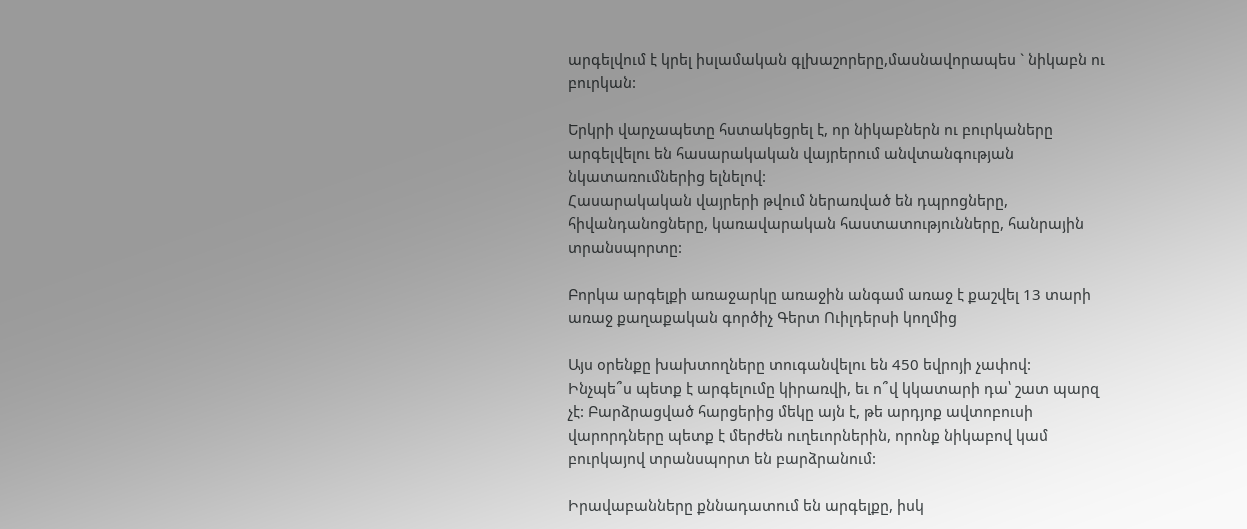արգելվում է կրել իսլամական գլխաշորերը,մասնավորապես ` նիկաբն ու բուրկան:

Երկրի վարչապետը հստակեցրել է, որ նիկաբներն ու բուրկաները արգելվելու են հասարակական վայրերում անվտանգության նկատառումներից ելնելով:
Հասարակական վայրերի թվում ներառված են դպրոցները, հիվանդանոցները, կառավարական հաստատությունները, հանրային տրանսպորտը:

Բորկա արգելքի առաջարկը առաջին անգամ առաջ է քաշվել 13 տարի առաջ քաղաքական գործիչ Գերտ Ուիլդերսի կողմից

Այս օրենքը խախտողները տուգանվելու են 450 եվրոյի չափով:
Ինչպե՞ս պետք է արգելումը կիրառվի, եւ ո՞վ կկատարի դա՝ շատ պարզ չէ: Բարձրացված հարցերից մեկը այն է, թե արդյոք ավտոբուսի վարորդները պետք է մերժեն ուղեւորներին, որոնք նիկաբով կամ բուրկայով տրանսպորտ են բարձրանում:

Իրավաբանները քննադատում են արգելքը, իսկ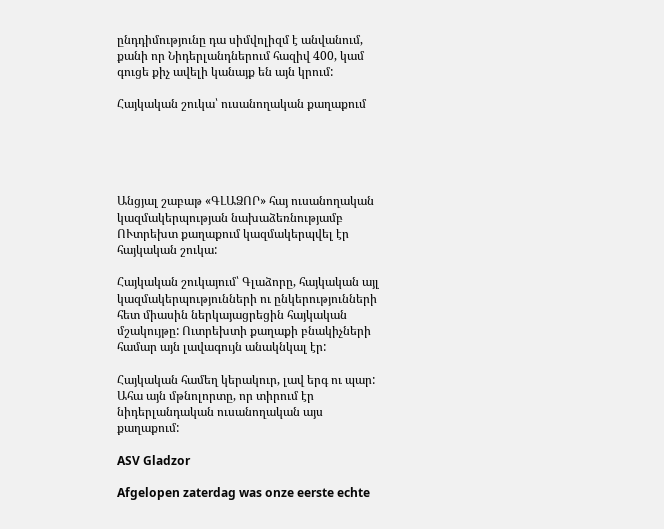ընդդիմությունը դա սիմվոլիզմ է անվանում, քանի որ Նիդերլանդներում հազիվ 400, կամ գուցե քիչ ավելի կանայք են այն կրում:

Հայկական շուկա՝ ուսանողական քաղաքում





Անցյալ շաբաթ «ԳԼԱՁՈՐ» հայ ուսանողական կազմակերպության նախաձեռնությամբ ՈՒտրեխտ քաղաքում կազմակերպվել էր հայկական շուկա:

Հայկական շուկայում՝ Գլաձորը, հայկական այլ կազմակերպությունների ու ընկերությունների հետ միասին ներկայացրեցին հայկական մշակույթը: Ուտրեխտի քաղաքի բնակիչների համար այն լավագույն անակնկալ էր:

Հայկական համեղ կերակուր, լավ երգ ու պար: Ահա այն մթնոլորտը, որ տիրում էր նիդերլանդական ուսանողական այս քաղաքում:

ASV Gladzor

Afgelopen zaterdag was onze eerste echte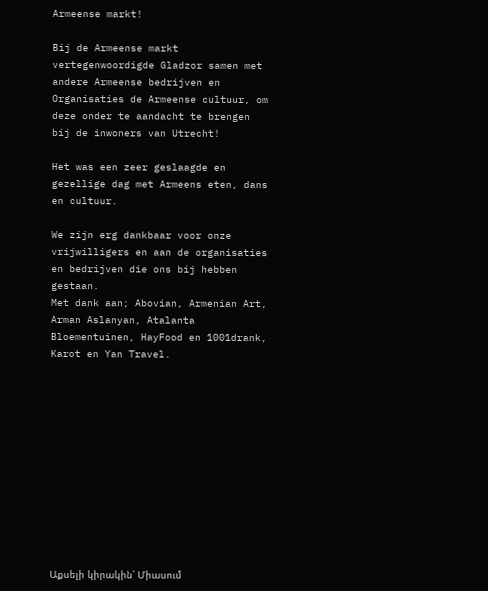Armeense markt!

Bij de Armeense markt vertegenwoordigde Gladzor samen met andere Armeense bedrijven en Organisaties de Armeense cultuur, om deze onder te aandacht te brengen bij de inwoners van Utrecht!

Het was een zeer geslaagde en gezellige dag met Armeens eten, dans en cultuur.

We zijn erg dankbaar voor onze vrijwilligers en aan de organisaties en bedrijven die ons bij hebben gestaan.
Met dank aan; Abovian, Armenian Art, Arman Aslanyan, Atalanta Bloementuinen, HayFood en 1001drank, Karot en Yan Travel.












Աքսելի կիրակին՝ Միասում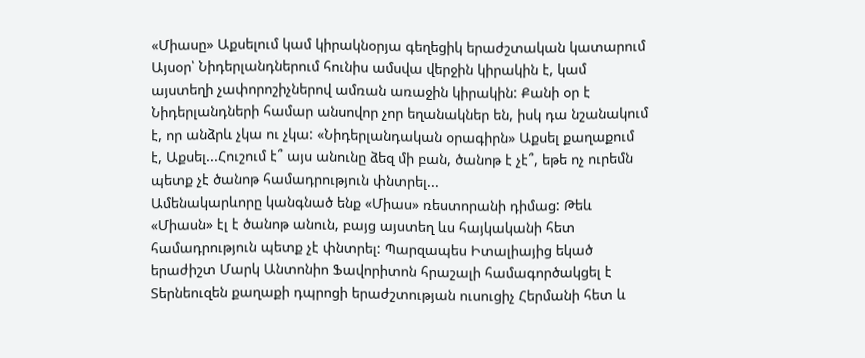«Միասը» Աքսելում կամ կիրակնօրյա գեղեցիկ երաժշտական կատարում
Այսօր՝ Նիդերլանդներում հունիս ամսվա վերջին կիրակին է, կամ այստեղի չափորոշիչներով ամռան առաջին կիրակին: Քանի օր է Նիդերլանդների համար անսովոր չոր եղանակներ են, իսկ դա նշանակում է, որ անձրև չկա ու չկա: «Նիդերլանդական օրագիրն» Աքսել քաղաքում է, Աքսել...Հուշում է՞ այս անունը ձեզ մի բան, ծանոթ է չէ՞, եթե ոչ ուրեմն պետք չէ ծանոթ համադրություն փնտրել...
Ամենակարևորը կանգնած ենք «Միաս» ռեստորանի դիմաց: Թեև «Միասն» էլ է ծանոթ անուն, բայց այստեղ ևս հայկականի հետ համադրություն պետք չէ փնտրել: Պարզապես Իտալիայից եկած երաժիշտ Մարկ Անտոնիո Ֆավորիտոն հրաշալի համագործակցել է Տերնեուզեն քաղաքի դպրոցի երաժշտության ուսուցիչ Հերմանի հետ և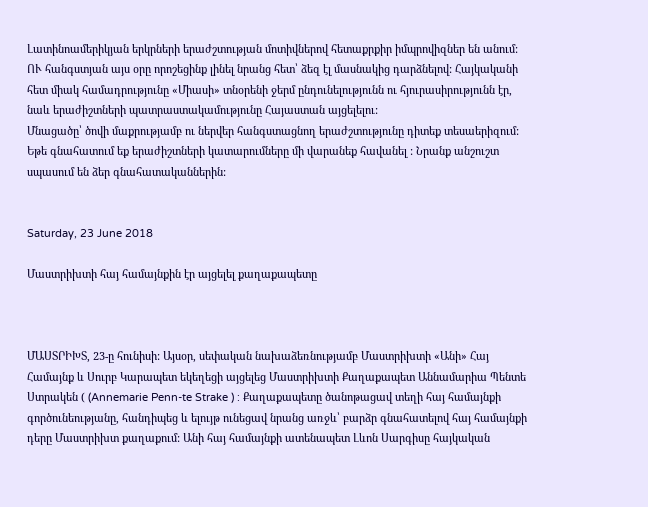Լատինոամերիկյան երկրների երաժշտության մոտիվներով հետաքրքիր իմպրովիզներ են անում: ՈՒ հանգստյան այս օրը որոշեցինք լինել նրանց հետ՝ ձեզ էլ մասնակից դարձնելով: Հայկականի հետ միակ համադրությունը «Միասի» տնօրենի ջերմ ընդունելությունն ու հյուրասիրությունն էր, նաև երաժիշտների պատրաստակամությունը Հայաստան այցելելու:
Մնացածը՝ ծովի մաքրությամբ ու ներվեր հանգստացնող երաժշտությունը դիտեք տեսաերիզում: Եթե գնահատում եք երաժիշտների կատարումները մի վարանեք հավանել : Նրանք անշուշտ սպասում են ձեր գնահատականներին:


Saturday, 23 June 2018

Մաստրիխտի հայ համայնքին էր այցելել քաղաքապետը



ՄԱՍՏՐԻԽՏ, 23-ը հունիսի: Այսօր, սեփական նախաձեռնությամբ Մաստրիխտի «Անի» Հայ Համայնք և Սուրբ Կարապետ եկեղեցի այցելեց Մաստրիխտի Քաղաքապետ Աննամարիա Պենտե Ստրակեն ( (Annemarie Penn-te Strake ) : Քաղաքապետը ծանոթացավ տեղի հայ համայնքի գործունեությանը, հանդիպեց և ելույթ ունեցավ նրանց առջև՝ բարձր գնահատելով հայ համայնքի դերը Մաստրիխտ քաղաքում: Անի հայ համայնքի ատենապետ Լևոն Սարգիսը հայկական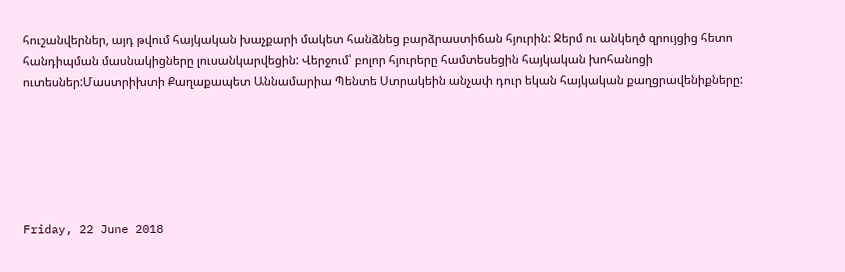հուշանվերներ, այդ թվում հայկական խաչքարի մակետ հանձնեց բարձրաստիճան հյուրին: Ջերմ ու անկեղծ զրույցից հետո հանդիպման մասնակիցները լուսանկարվեցին: Վերջում՝ բոլոր հյուրերը համտեսեցին հայկական խոհանոցի ուտեսներ:Մաստրիխտի Քաղաքապետ Աննամարիա Պենտե Ստրակեին անչափ դուր եկան հայկական քաղցրավենիքները:






Friday, 22 June 2018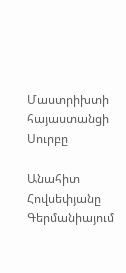Մաստրիխտի հայաստանցի Սուրբը

Անահիտ Հովսեփյանը  Գերմանիայում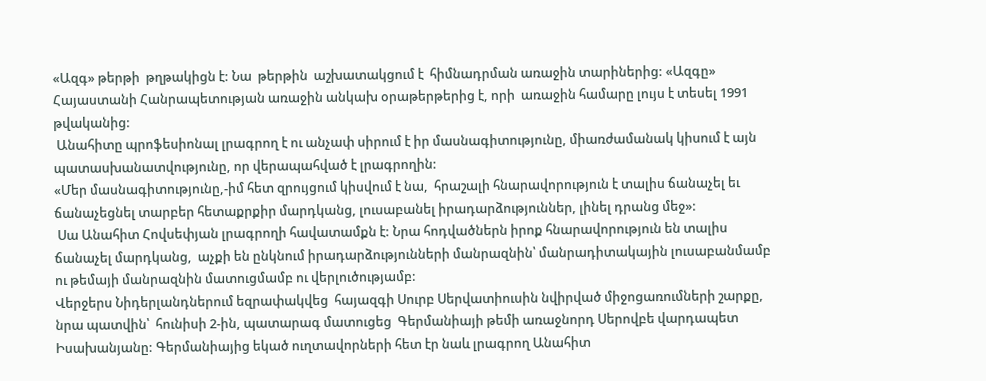«Ազգ» թերթի  թղթակիցն է: Նա  թերթին  աշխատակցում է  հիմնադրման առաջին տարիներից: «Ազգը» Հայաստանի Հանրապետության առաջին անկախ օրաթերթերից է, որի  առաջին համարը լույս է տեսել 1991 թվականից:
 Անահիտը պրոֆեսիոնալ լրագրող է ու անչափ սիրում է իր մասնագիտությունը, միառժամանակ կիսում է այն պատասխանատվությունը, որ վերապահված է լրագրողին:
«Մեր մասնագիտությունը,-իմ հետ զրույցում կիսվում է նա,  հրաշալի հնարավորություն է տալիս ճանաչել եւ ճանաչեցնել տարբեր հետաքրքիր մարդկանց, լուսաբանել իրադարձություններ, լինել դրանց մեջ»:
 Սա Անահիտ Հովսեփյան լրագրողի հավատամքն է: Նրա հոդվածներն իրոք հնարավորություն են տալիս ճանաչել մարդկանց,  աչքի են ընկնում իրադարձությունների մանրազնին՝ մանրադիտակային լուսաբանմամբ ու թեմայի մանրազնին մատուցմամբ ու վերլուծությամբ:
Վերջերս Նիդերլանդներում եզրափակվեց  հայազգի Սուրբ Սերվատիուսին նվիրված միջոցառումների շարքը, նրա պատվին՝  հունիսի 2-ին, պատարագ մատուցեց  Գերմանիայի թեմի առաջնորդ Սերովբե վարդապետ Իսախանյանը: Գերմանիայից եկած ուղտավորների հետ էր նաև լրագրող Անահիտ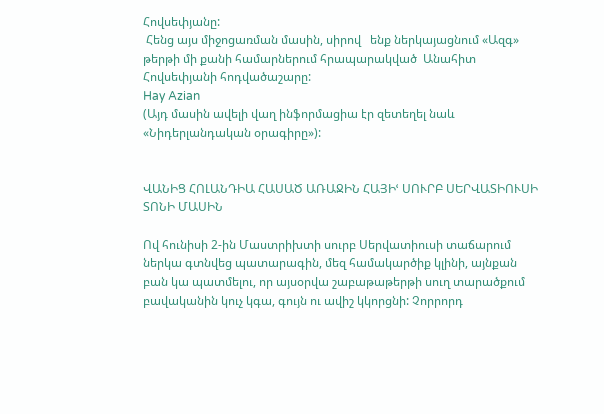Հովսեփյանը:
 Հենց այս միջոցառման մասին, սիրով   ենք ներկայացնում «Ազգ» թերթի մի քանի համարներում հրապարակված  Անահիտ Հովսեփյանի հոդվածաշարը:
Hay Azian
(Այդ մասին ավելի վաղ ինֆորմացիա էր զետեղել նաև «Նիդերլանդական օրագիրը»):


ՎԱՆԻՑ ՀՈԼԱՆԴԻԱ ՀԱՍԱԾ ԱՌԱՋԻՆ ՀԱՅԻՙ ՍՈՒՐԲ ՍԵՐՎԱՏԻՈՒՍԻ ՏՈՆԻ ՄԱՍԻՆ

Ով հունիսի 2-ին Մաստրիխտի սուրբ Սերվատիուսի տաճարում ներկա գտնվեց պատարագին, մեզ համակարծիք կլինի, այնքան բան կա պատմելու, որ այսօրվա շաբաթաթերթի սուղ տարածքում բավականին կուչ կգա, գույն ու ավիշ կկորցնի: Չորրորդ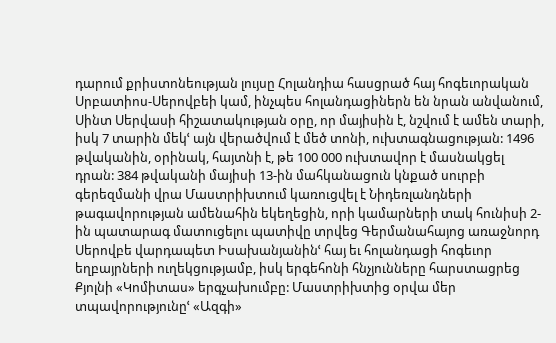դարում քրիստոնեության լույսը Հոլանդիա հասցրած հայ հոգեւորական Սրբատիոս-Սերովբեի կամ, ինչպես հոլանդացիներն են նրան անվանում, Սինտ Սերվասի հիշատակության օրը, որ մայիսին է, նշվում է ամեն տարի, իսկ 7 տարին մեկՙ այն վերածվում է մեծ տոնի, ուխտագնացության: 1496 թվականին, օրինակ, հայտնի է, թե 100 000 ուխտավոր է մասնակցել դրան: 384 թվականի մայիսի 13-ին մահկանացուն կնքած սուրբի գերեզմանի վրա Մաստրիխտում կառուցվել է Նիդեռլանդների թագավորության ամենահին եկեղեցին, որի կամարների տակ հունիսի 2-ին պատարագ մատուցելու պատիվը տրվեց Գերմանահայոց առաջնորդ Սերովբե վարդապետ Իսախանյանինՙ հայ եւ հոլանդացի հոգեւոր եղբայրների ուղեկցությամբ, իսկ երգեհոնի հնչյունները հարստացրեց Քյոլնի «Կոմիտաս» երգչախումբը: Մաստրիխտից օրվա մեր տպավորությունըՙ «Ազգի»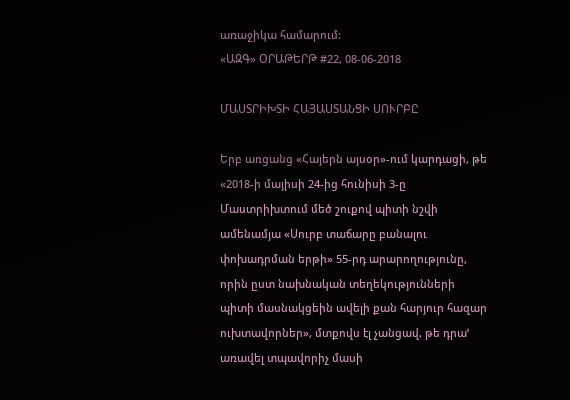առաջիկա համարում:
«ԱԶԳ» ՕՐԱԹԵՐԹ #22, 08-06-2018

ՄԱՍՏՐԻԽՏԻ ՀԱՅԱՍՏԱՆՑԻ ՍՈՒՐԲԸ

Երբ առցանց «Հայերն այսօր»-ում կարդացի, թե «2018-ի մայիսի 24-ից հունիսի 3-ը Մաստրիխտում մեծ շուքով պիտի նշվի ամենամյա «Սուրբ տաճարը բանալու փոխադրման երթի» 55-րդ արարողությունը, որին ըստ նախնական տեղեկությունների պիտի մասնակցեին ավելի քան հարյուր հազար ուխտավորներ», մտքովս էլ չանցավ, թե դրաՙ առավել տպավորիչ մասի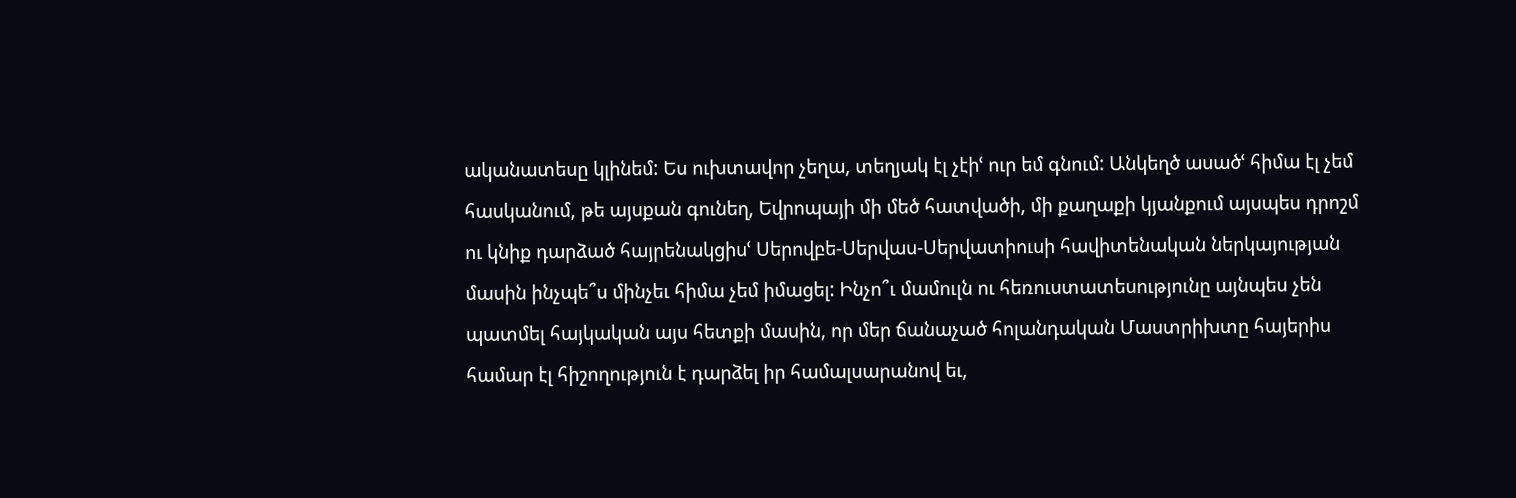ականատեսը կլինեմ: Ես ուխտավոր չեղա, տեղյակ էլ չէիՙ ուր եմ գնում: Անկեղծ ասածՙ հիմա էլ չեմ հասկանում, թե այսքան գունեղ, Եվրոպայի մի մեծ հատվածի, մի քաղաքի կյանքում այսպես դրոշմ ու կնիք դարձած հայրենակցիսՙ Սերովբե-Սերվաս-Սերվատիուսի հավիտենական ներկայության մասին ինչպե՞ս մինչեւ հիմա չեմ իմացել: Ինչո՞ւ մամուլն ու հեռուստատեսությունը այնպես չեն պատմել հայկական այս հետքի մասին, որ մեր ճանաչած հոլանդական Մաստրիխտը հայերիս համար էլ հիշողություն է դարձել իր համալսարանով եւ,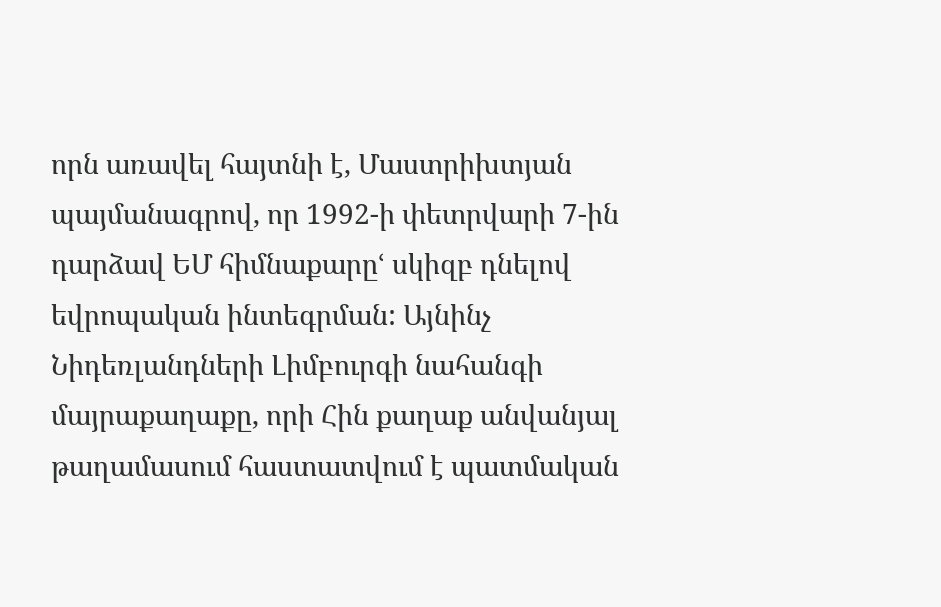որն առավել հայտնի է, Մաստրիխտյան պայմանագրով, որ 1992-ի փետրվարի 7-ին դարձավ ԵՄ հիմնաքարըՙ սկիզբ դնելով եվրոպական ինտեգրման: Այնինչ Նիդեռլանդների Լիմբուրգի նահանգի մայրաքաղաքը, որի Հին քաղաք անվանյալ թաղամասում հաստատվում է պատմական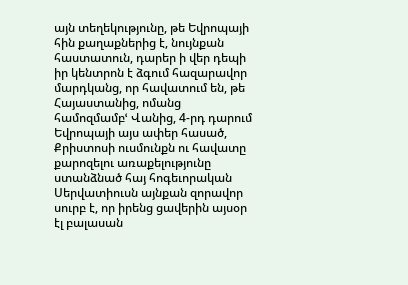այն տեղեկությունը, թե Եվրոպայի հին քաղաքներից է, նույնքան հաստատուն, դարեր ի վեր դեպի իր կենտրոն է ձգում հազարավոր մարդկանց, որ հավատում են, թե Հայաստանից, ոմանց համոզմամբՙ Վանից, 4-րդ դարում Եվրոպայի այս ափեր հասած, Քրիստոսի ուսմունքն ու հավատը քարոզելու առաքելությունը ստանձնած հայ հոգեւորական Սերվատիուսն այնքան զորավոր սուրբ է, որ իրենց ցավերին այսօր էլ բալասան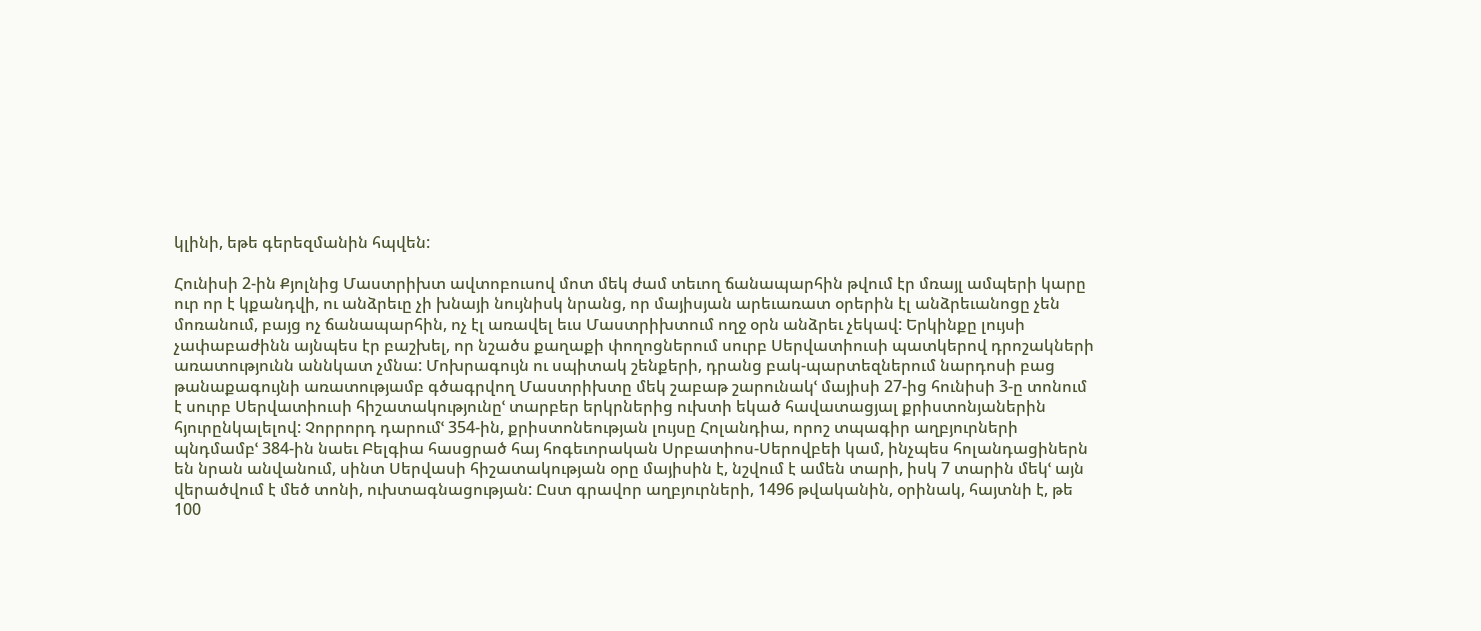կլինի, եթե գերեզմանին հպվեն:

Հունիսի 2-ին Քյոլնից Մաստրիխտ ավտոբուսով մոտ մեկ ժամ տեւող ճանապարհին թվում էր մռայլ ամպերի կարը ուր որ է կքանդվի, ու անձրեւը չի խնայի նույնիսկ նրանց, որ մայիսյան արեւառատ օրերին էլ անձրեւանոցը չեն մոռանում, բայց ոչ ճանապարհին, ոչ էլ առավել եւս Մաստրիխտում ողջ օրն անձրեւ չեկավ: Երկինքը լույսի չափաբաժինն այնպես էր բաշխել, որ նշածս քաղաքի փողոցներում սուրբ Սերվատիուսի պատկերով դրոշակների առատությունն աննկատ չմնա: Մոխրագույն ու սպիտակ շենքերի, դրանց բակ-պարտեզներում նարդոսի բաց թանաքագույնի առատությամբ գծագրվող Մաստրիխտը մեկ շաբաթ շարունակՙ մայիսի 27-ից հունիսի 3-ը տոնում է սուրբ Սերվատիուսի հիշատակությունըՙ տարբեր երկրներից ուխտի եկած հավատացյալ քրիստոնյաներին հյուրընկալելով: Չորրորդ դարումՙ 354-ին, քրիստոնեության լույսը Հոլանդիա, որոշ տպագիր աղբյուրների պնդմամբՙ 384-ին նաեւ Բելգիա հասցրած հայ հոգեւորական Սրբատիոս-Սերովբեի կամ, ինչպես հոլանդացիներն են նրան անվանում, սինտ Սերվասի հիշատակության օրը մայիսին է, նշվում է ամեն տարի, իսկ 7 տարին մեկՙ այն վերածվում է մեծ տոնի, ուխտագնացության: Ըստ գրավոր աղբյուրների, 1496 թվականին, օրինակ, հայտնի է, թե 100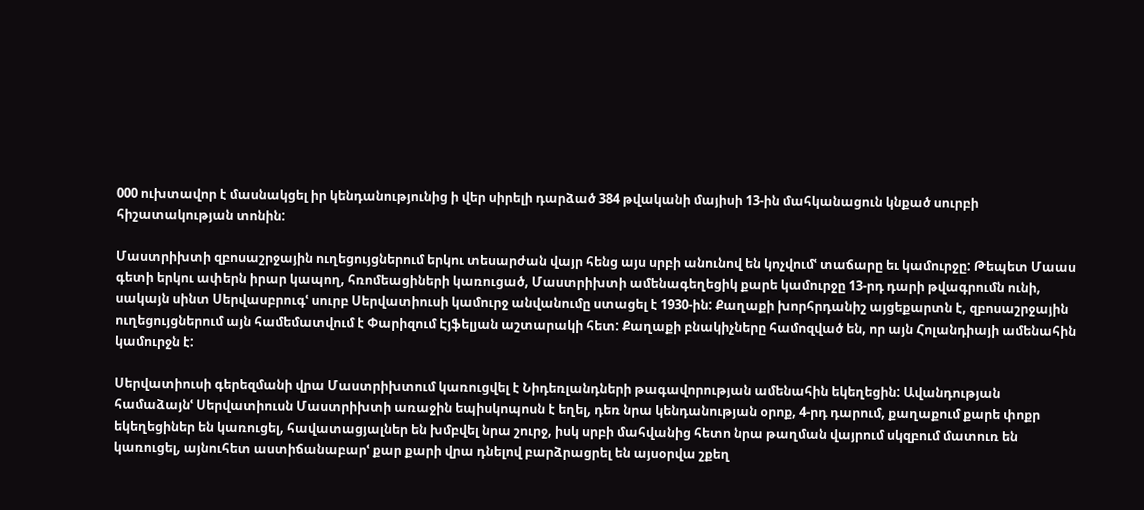000 ուխտավոր է մասնակցել իր կենդանությունից ի վեր սիրելի դարձած 384 թվականի մայիսի 13-ին մահկանացուն կնքած սուրբի հիշատակության տոնին:

Մաստրիխտի զբոսաշրջային ուղեցույցներում երկու տեսարժան վայր հենց այս սրբի անունով են կոչվումՙ տաճարը եւ կամուրջը: Թեպետ Մաաս գետի երկու ափերն իրար կապող, հռոմեացիների կառուցած, Մաստրիխտի ամենագեղեցիկ քարե կամուրջը 13-րդ դարի թվագրումն ունի, սակայն սինտ Սերվասբրուգՙ սուրբ Սերվատիուսի կամուրջ անվանումը ստացել է 1930-ին: Քաղաքի խորհրդանիշ այցեքարտն է, զբոսաշրջային ուղեցույցներում այն համեմատվում է Փարիզում Էյֆելյան աշտարակի հետ: Քաղաքի բնակիչները համոզված են, որ այն Հոլանդիայի ամենահին կամուրջն է:

Սերվատիուսի գերեզմանի վրա Մաստրիխտում կառուցվել է Նիդեռլանդների թագավորության ամենահին եկեղեցին: Ավանդության համաձայնՙ Սերվատիուսն Մաստրիխտի առաջին եպիսկոպոսն է եղել, դեռ նրա կենդանության օրոք, 4-րդ դարում, քաղաքում քարե փոքր եկեղեցիներ են կառուցել, հավատացյալներ են խմբվել նրա շուրջ, իսկ սրբի մահվանից հետո նրա թաղման վայրում սկզբում մատուռ են կառուցել, այնուհետ աստիճանաբարՙ քար քարի վրա դնելով բարձրացրել են այսօրվա շքեղ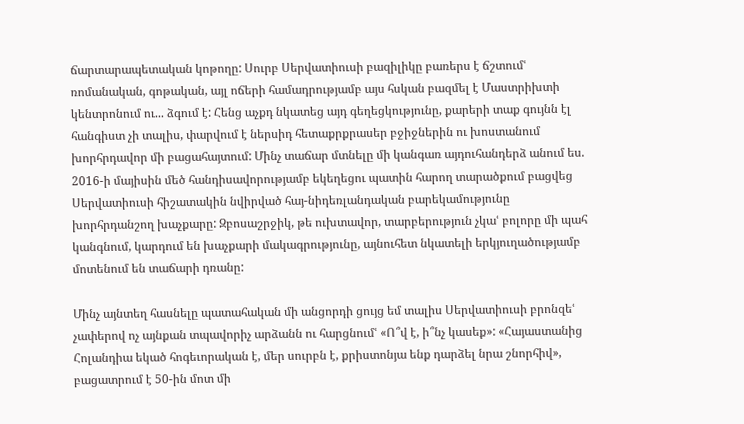ճարտարապետական կոթողը: Սուրբ Սերվատիուսի բազիլիկը բառերս է ճշտումՙ ռոմանական, գոթական, այլ ոճերի համադրությամբ այս հսկան բազմել է Մաստրիխտի կենտրոնում ու... ձգում է: Հենց աչքդ նկատեց այդ գեղեցկությունը, քարերի տաք գույնն էլ հանգիստ չի տալիս, փարվում է ներսիդ հետաքրքրասեր բջիջներին ու խոստանում խորհրդավոր մի բացահայտում: Մինչ տաճար մտնելը մի կանգառ այդուհանդերձ անում ես. 2016-ի մայիսին մեծ հանդիսավորությամբ եկեղեցու պատին հարող տարածքում բացվեց Սերվատիուսի հիշատակին նվիրված հայ-նիդեռլանդական բարեկամությունը խորհրդանշող խաչքարը: Զբոսաշրջիկ, թե ուխտավոր, տարբերություն չկաՙ բոլորը մի պահ կանգնում, կարդում են խաչքարի մակագրությունը, այնուհետ նկատելի երկյուղածությամբ մոտենում են տաճարի դռանը:

Մինչ այնտեղ հասնելը պատահական մի անցորդի ցույց եմ տալիս Սերվատիուսի բրոնզեՙ չափերով ոչ այնքան տպավորիչ արձանն ու հարցնումՙ «Ո՞վ է, ի՞նչ կասեք»: «Հայաստանից Հոլանդիա եկած հոգեւորական է, մեր սուրբն է, քրիստոնյա ենք դարձել նրա շնորհիվ», բացատրում է 50-ին մոտ մի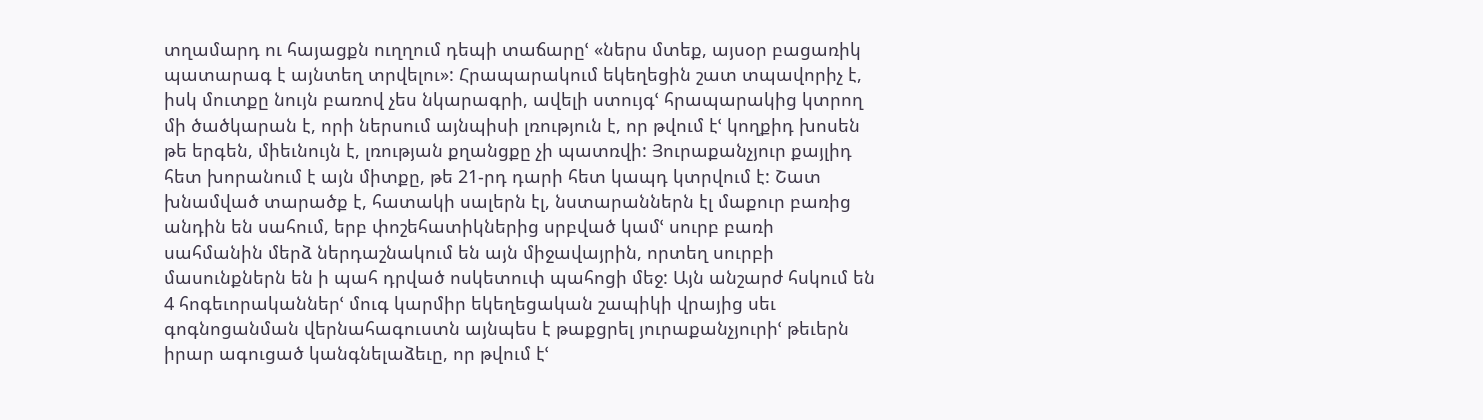տղամարդ ու հայացքն ուղղում դեպի տաճարըՙ «ներս մտեք, այսօր բացառիկ պատարագ է այնտեղ տրվելու»: Հրապարակում եկեղեցին շատ տպավորիչ է, իսկ մուտքը նույն բառով չես նկարագրի, ավելի ստույգՙ հրապարակից կտրող մի ծածկարան է, որի ներսում այնպիսի լռություն է, որ թվում էՙ կողքիդ խոսեն թե երգեն, միեւնույն է, լռության քղանցքը չի պատռվի: Յուրաքանչյուր քայլիդ հետ խորանում է այն միտքը, թե 21-րդ դարի հետ կապդ կտրվում է: Շատ խնամված տարածք է, հատակի սալերն էլ, նստարաններն էլ մաքուր բառից անդին են սահում, երբ փոշեհատիկներից սրբված կամՙ սուրբ բառի սահմանին մերձ ներդաշնակում են այն միջավայրին, որտեղ սուրբի մասունքներն են ի պահ դրված ոսկետուփ պահոցի մեջ: Այն անշարժ հսկում են 4 հոգեւորականներՙ մուգ կարմիր եկեղեցական շապիկի վրայից սեւ գոգնոցանման վերնահագուստն այնպես է թաքցրել յուրաքանչյուրիՙ թեւերն իրար ագուցած կանգնելաձեւը, որ թվում էՙ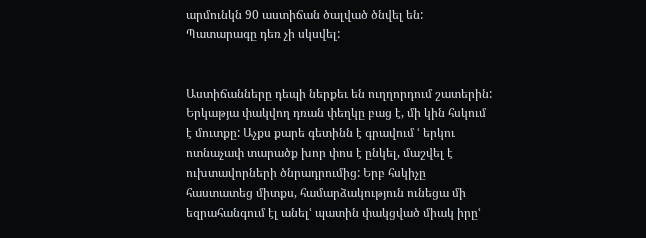արմունկն 90 աստիճան ծալված ծնվել են: Պատարագը դեռ չի սկսվել:


Աստիճանները դեպի ներքեւ են ուղղորդում շատերին: Երկաթյա փակվող դռան փեղկը բաց է, մի կին հսկում է մուտքը: Աչքս քարե գետինն է գրավում ՙ երկու ոտնաչափ տարածք խոր փոս է ընկել, մաշվել է ուխտավորների ծնրադրումից: Երբ հսկիչը հաստատեց միտքս, համարձակություն ունեցա մի եզրահանգում էլ անելՙ պատին փակցված միակ իրըՙ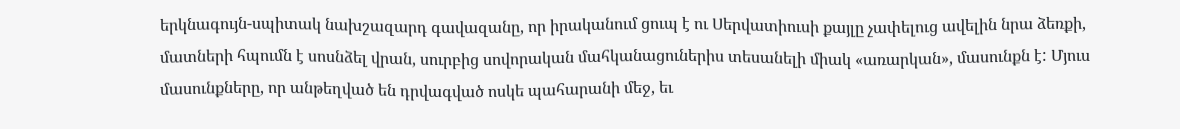երկնագույն-սպիտակ նախշազարդ գավազանը, որ իրականում ցուպ է ու Սերվատիուսի քայլը չափելուց ավելին նրա ձեռքի, մատների հպումն է սոսնձել վրան, սուրբից սովորական մահկանացուներիս տեսանելի միակ «առարկան», մասունքն է: Մյուս մասունքները, որ անթեղված են դրվագված ոսկե պահարանի մեջ, եւ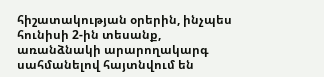հիշատակության օրերին, ինչպես հունիսի 2-ին տեսանք, առանձնակի արարողակարգ սահմանելով հայտնվում են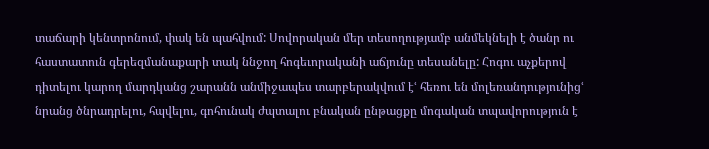տաճարի կենտրոնում, փակ են պահվում: Սովորական մեր տեսողությամբ անմեկնելի է ծանր ու հաստատուն գերեզմանաքարի տակ ննջող հոգեւորականի աճյունը տեսանելը: Հոգու աչքերով դիտելու կարող մարդկանց շարանն անմիջապես տարբերակվում էՙ հեռու են մոլեռանդությունիցՙ նրանց ծնրադրելու, հպվելու, գոհունակ ժպտալու բնական ընթացքը մոգական տպավորություն է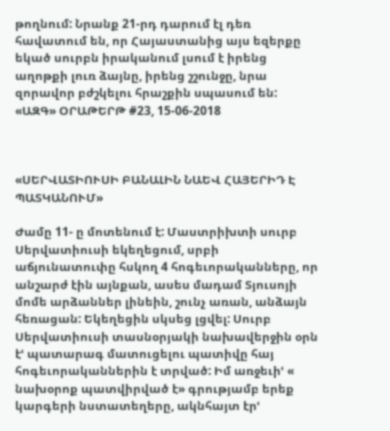թողնում: Նրանք 21-րդ դարում էլ դեռ հավատում են, որ Հայաստանից այս եզերքը եկած սուրբն իրականում լսում է իրենց աղոթքի լուռ ձայնը, իրենց շշունջը, նրա զորավոր բժշկելու հրաշքին սպասում են:
«ԱԶԳ» ՕՐԱԹԵՐԹ #23, 15-06-2018



«ՍԵՐՎԱՏԻՈՒՍԻ ԲԱՆԱԼԻՆ ՆԱԵՎ ՀԱՅԵՐԻԴ Է ՊԱՏԿԱՆՈՒՄ»

Ժամը 11- ը մոտենում է: Մաստրիխտի սուրբ Սերվատիուսի եկեղեցում, սրբի աճյունատուփը հսկող 4 հոգեւորականները, որ անշարժ էին այնքան, ասես մադամ Տյուսոյի մոմե արձաններ լինեին, շունչ առան, անձայն հեռացան: Եկեղեցին սկսեց լցվել: Սուրբ Սերվատիուսի տասնօրյակի նախավերջին օրն էՙ պատարագ մատուցելու պատիվը հայ հոգեւորականներին է տրված: Իմ առջեւիՙ « նախօրոք պատվիրված է» գրությամբ երեք կարգերի նստատեղերը, ակնհայտ էրՙ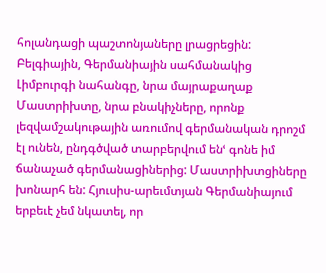հոլանդացի պաշտոնյաները լրացրեցին: Բելգիային, Գերմանիային սահմանակից Լիմբուրգի նահանգը, նրա մայրաքաղաք Մաստրիխտը, նրա բնակիչները, որոնք լեզվամշակութային առումով գերմանական դրոշմ էլ ունեն, ընդգծված տարբերվում ենՙ գոնե իմ ճանաչած գերմանացիներից: Մաստրիխտցիները խոնարհ են: Հյուսիս-արեւմտյան Գերմանիայում երբեւէ չեմ նկատել, որ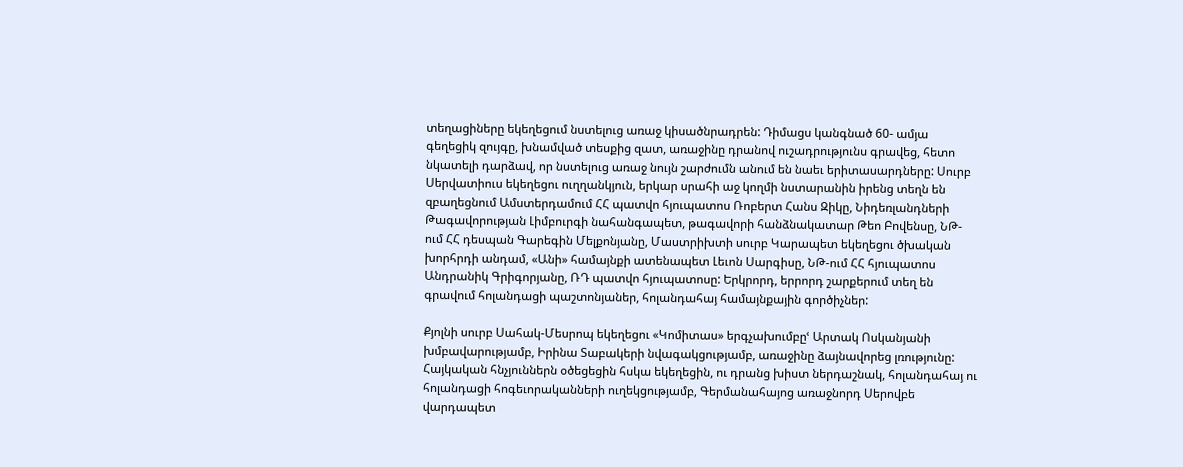տեղացիները եկեղեցում նստելուց առաջ կիսածնրադրեն: Դիմացս կանգնած 60- ամյա գեղեցիկ զույգը, խնամված տեսքից զատ, առաջինը դրանով ուշադրությունս գրավեց, հետո նկատելի դարձավ, որ նստելուց առաջ նույն շարժումն անում են նաեւ երիտասարդները: Սուրբ Սերվատիուս եկեղեցու ուղղանկյուն, երկար սրահի աջ կողմի նստարանին իրենց տեղն են զբաղեցնում Ամստերդամում ՀՀ պատվո հյուպատոս Ռոբերտ Հանս Զիկը, Նիդեռլանդների Թագավորության Լիմբուրգի նահանգապետ, թագավորի հանձնակատար Թեո Բովենսը, ՆԹ-ում ՀՀ դեսպան Գարեգին Մելքոնյանը, Մաստրիխտի սուրբ Կարապետ եկեղեցու ծխական խորհրդի անդամ, «Անի» համայնքի ատենապետ Լեւոն Սարգիսը, ՆԹ-ում ՀՀ հյուպատոս Անդրանիկ Գրիգորյանը, ՌԴ պատվո հյուպատոսը: Երկրորդ, երրորդ շարքերում տեղ են գրավում հոլանդացի պաշտոնյաներ, հոլանդահայ համայնքային գործիչներ:

Քյոլնի սուրբ Սահակ-Մեսրոպ եկեղեցու «Կոմիտաս» երգչախումբըՙ Արտակ Ոսկանյանի խմբավարությամբ, Իրինա Տաբակերի նվագակցությամբ, առաջինը ձայնավորեց լռությունը: Հայկական հնչյուններն օծեցեցին հսկա եկեղեցին, ու դրանց խիստ ներդաշնակ, հոլանդահայ ու հոլանդացի հոգեւորականների ուղեկցությամբ, Գերմանահայոց առաջնորդ Սերովբե վարդապետ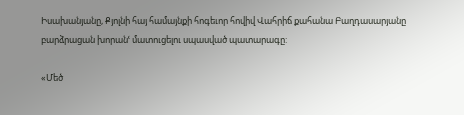Իսախանյանը, Քյոլնի հայ համայնքի հոգեւոր հովիվ Վահրիճ քահանա Բաղդասարյանը բարձրացան խորանՙ մատուցելու սպասված պատարագը:

«Մեծ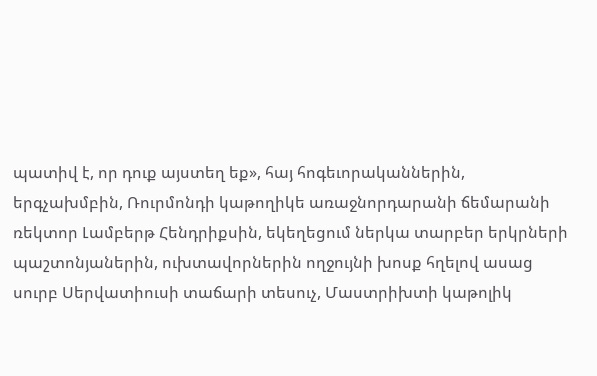պատիվ է, որ դուք այստեղ եք», հայ հոգեւորականներին, երգչախմբին, Ռուրմոնդի կաթողիկե առաջնորդարանի ճեմարանի ռեկտոր Լամբերթ Հենդրիքսին, եկեղեցում ներկա տարբեր երկրների պաշտոնյաներին, ուխտավորներին ողջույնի խոսք հղելով ասաց սուրբ Սերվատիուսի տաճարի տեսուչ, Մաստրիխտի կաթոլիկ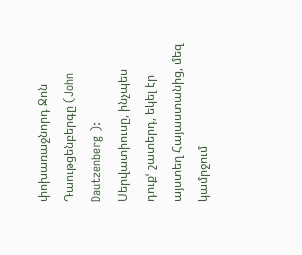փոխառաջնորդ Ջոն Դաութցենբերգը (John Dautzenberg ): Սերվատիուսը, ինչպես դուքՙ շատերդ, եկել էր այստեղ Հայաստանից, մեզ կամրջում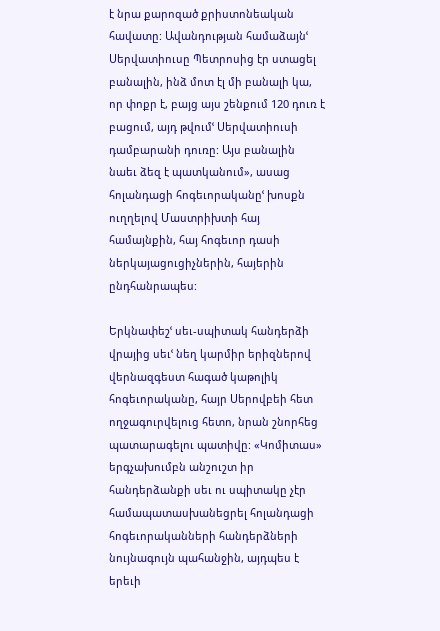է նրա քարոզած քրիստոնեական հավատը: Ավանդության համաձայնՙ Սերվատիուսը Պետրոսից էր ստացել բանալին, ինձ մոտ էլ մի բանալի կա, որ փոքր է, բայց այս շենքում 120 դուռ է բացում, այդ թվումՙ Սերվատիուսի դամբարանի դուռը: Այս բանալին նաեւ ձեզ է պատկանում», ասաց հոլանդացի հոգեւորականըՙ խոսքն ուղղելով Մաստրիխտի հայ համայնքին, հայ հոգեւոր դասի ներկայացուցիչներին, հայերին ընդհանրապես:

Երկնափեշՙ սեւ-սպիտակ հանդերձի վրայից սեւՙ նեղ կարմիր երիզներով վերնազգեստ հագած կաթոլիկ հոգեւորականը, հայր Սերովբեի հետ ողջագուրվելուց հետո, նրան շնորհեց պատարագելու պատիվը: «Կոմիտաս» երգչախումբն անշուշտ իր հանդերձանքի սեւ ու սպիտակը չէր համապատասխանեցրել հոլանդացի հոգեւորականների հանդերձների նույնագույն պահանջին, այդպես է երեւի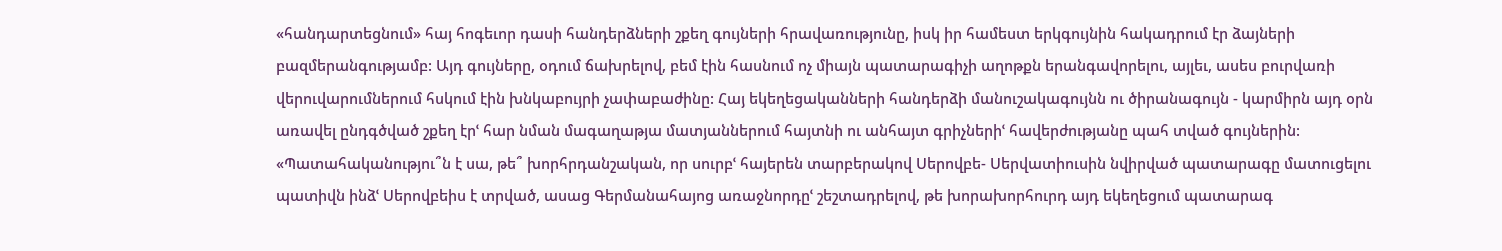«հանդարտեցնում» հայ հոգեւոր դասի հանդերձների շքեղ գույների հրավառությունը, իսկ իր համեստ երկգույնին հակադրում էր ձայների բազմերանգությամբ: Այդ գույները, օդում ճախրելով, բեմ էին հասնում ոչ միայն պատարագիչի աղոթքն երանգավորելու, այլեւ, ասես բուրվառի վերուվարումներում հսկում էին խնկաբույրի չափաբաժինը: Հայ եկեղեցականների հանդերձի մանուշակագույնն ու ծիրանագույն - կարմիրն այդ օրն առավել ընդգծված շքեղ էրՙ հար նման մագաղաթյա մատյաններում հայտնի ու անհայտ գրիչներիՙ հավերժությանը պահ տված գույներին: «Պատահականությու՞ն է սա, թե՞ խորհրդանշական, որ սուրբՙ հայերեն տարբերակով Սերովբե- Սերվատիուսին նվիրված պատարագը մատուցելու պատիվն ինձՙ Սերովբեիս է տրված, ասաց Գերմանահայոց առաջնորդըՙ շեշտադրելով, թե խորախորհուրդ այդ եկեղեցում պատարագ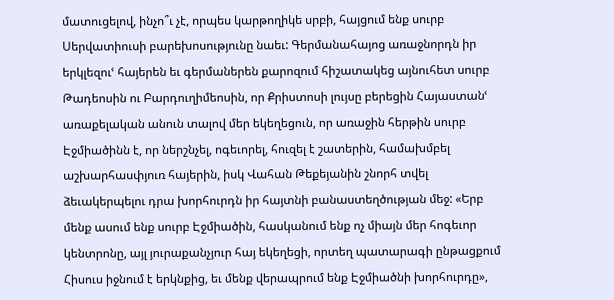մատուցելով, ինչո՞ւ չէ, որպես կարթողիկե սրբի, հայցում ենք սուրբ Սերվատիուսի բարեխոսությունը նաեւ: Գերմանահայոց առաջնորդն իր երկլեզուՙ հայերեն եւ գերմաներեն քարոզում հիշատակեց այնուհետ սուրբ Թադեոսին ու Բարդուղիմեոսին, որ Քրիստոսի լույսը բերեցին Հայաստանՙ առաքելական անուն տալով մեր եկեղեցուն, որ առաջին հերթին սուրբ Էջմիածինն է, որ ներշնչել, ոգեւորել, հուզել է շատերին, համախմբել աշխարհասփյուռ հայերին, իսկ Վահան Թեքեյանին շնորհ տվել ձեւակերպելու դրա խորհուրդն իր հայտնի բանաստեղծության մեջ: «Երբ մենք ասում ենք սուրբ Էջմիածին, հասկանում ենք ոչ միայն մեր հոգեւոր կենտրոնը, այլ յուրաքանչյուր հայ եկեղեցի, որտեղ պատարագի ընթացքում Հիսուս իջնում է երկնքից, եւ մենք վերապրում ենք Էջմիածնի խորհուրդը»,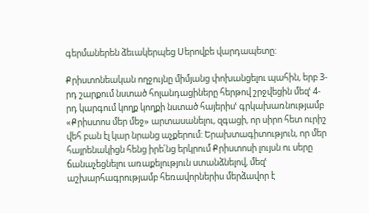գերմաներեն ձեւակերպեց Սերովբե վարդապետը:

Քրիստոնեական ողջույնը միմյանց փոխանցելու պահին, երբ 3- րդ շարքում նստած հոլանդացիները հերթով շրջվեցին մեզՙ 4- րդ կարգում կողք կողքի նստած հայերիսՙ գրկախառնությամբ «Քրիստոս մեր մեջ» արտասանելու, զգացի, որ սիրո հետ ուրիշ վեհ բան էլ կար նրանց աչքերում: Երախտագիտություն, որ մեր հայրենակիցն հենց իրե՛նց երկրում Քրիստոսի լույսն ու սերը ճանաչեցնելու առաքելություն ստանձնելով, մեզՙ աշխարհագրությամբ հեռավորներիս մերձավոր է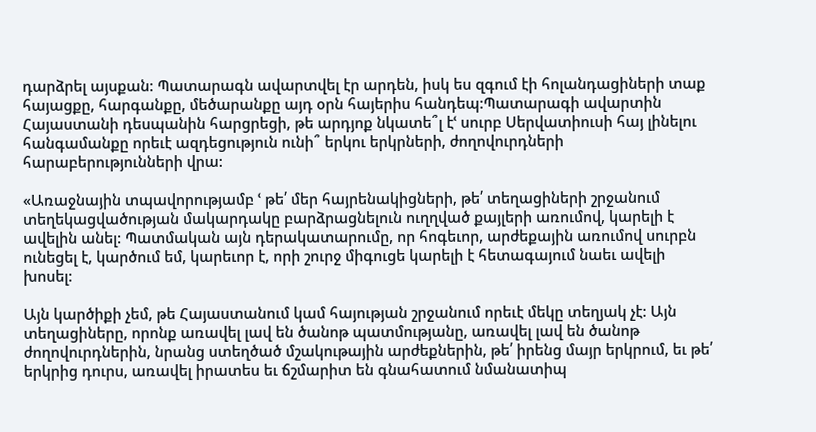դարձրել այսքան: Պատարագն ավարտվել էր արդեն, իսկ ես զգում էի հոլանդացիների տաք հայացքը, հարգանքը, մեծարանքը այդ օրն հայերիս հանդեպ:Պատարագի ավարտին Հայաստանի դեսպանին հարցրեցի, թե արդյոք նկատե՞լ էՙ սուրբ Սերվատիուսի հայ լինելու հանգամանքը որեւէ ազդեցություն ունի՞ երկու երկրների, ժողովուրդների հարաբերությունների վրա:

«Առաջնային տպավորությամբ ՙ թե՛ մեր հայրենակիցների, թե՛ տեղացիների շրջանում տեղեկացվածության մակարդակը բարձրացնելուն ուղղված քայլերի առումով, կարելի է ավելին անել: Պատմական այն դերակատարումը, որ հոգեւոր, արժեքային առումով սուրբն ունեցել է, կարծում եմ, կարեւոր է, որի շուրջ միգուցե կարելի է հետագայում նաեւ ավելի խոսել:

Այն կարծիքի չեմ, թե Հայաստանում կամ հայության շրջանում որեւէ մեկը տեղյակ չէ: Այն տեղացիները, որոնք առավել լավ են ծանոթ պատմությանը, առավել լավ են ծանոթ ժողովուրդներին, նրանց ստեղծած մշակութային արժեքներին, թե՛ իրենց մայր երկրում, եւ թե՛ երկրից դուրս, առավել իրատես եւ ճշմարիտ են գնահատում նմանատիպ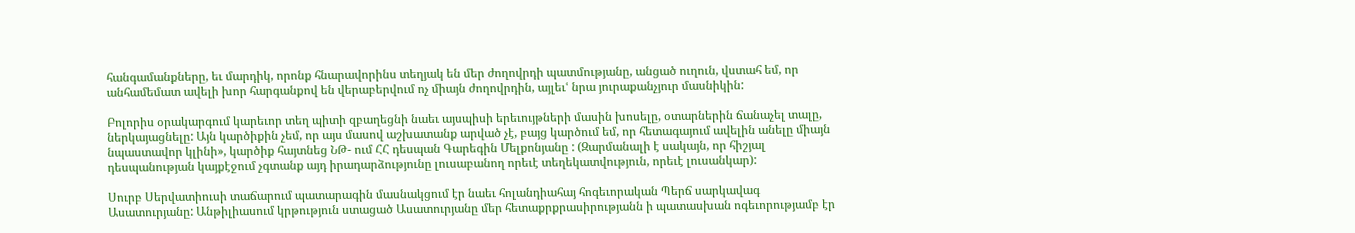հանգամանքները, եւ մարդիկ, որոնք հնարավորինս տեղյակ են մեր ժողովրդի պատմությանը, անցած ուղուն, վստահ եմ, որ անհամեմատ ավելի խոր հարգանքով են վերաբերվում ոչ միայն ժողովրդին, այլեւՙ նրա յուրաքանչյուր մասնիկին:

Բոլորիս օրակարգում կարեւոր տեղ պիտի զբաղեցնի նաեւ այսպիսի երեւույթների մասին խոսելը, օտարներին ճանաչել տալը, ներկայացնելը: Այն կարծիքին չեմ, որ այս մասով աշխատանք արված չէ, բայց կարծում եմ, որ հետագայում ավելին անելը միայն նպաստավոր կլինի», կարծիք հայտնեց ՆԹ- ում ՀՀ դեսպան Գարեգին Մելքոնյանը : (Զարմանալի է սակայն, որ հիշյալ դեսպանության կայքէջում չգտանք այդ իրադարձությունը լուսաբանող որեւէ տեղեկատվություն, որեւէ լուսանկար):

Սուրբ Սերվատիուսի տաճարում պատարագին մասնակցում էր նաեւ հոլանդիահայ հոգեւորական Պերճ սարկավագ Ասատուրյանը: Անթիլիասում կրթություն ստացած Ասատուրյանը մեր հետաքրքրասիրությանն ի պատասխան ոգեւորությամբ էր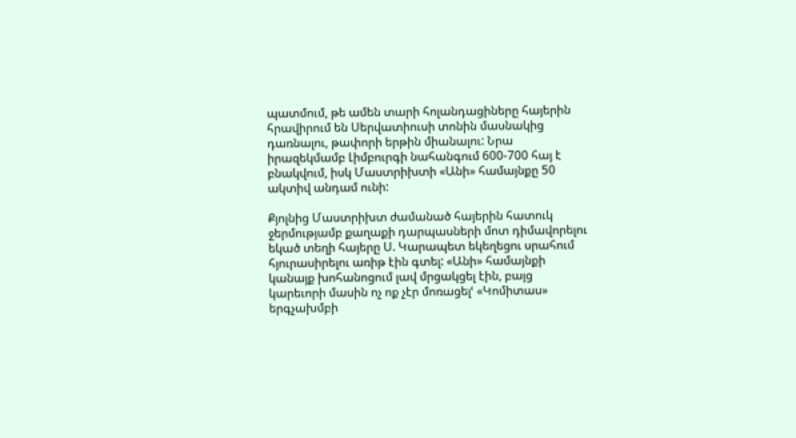պատմում, թե ամեն տարի հոլանդացիները հայերին հրավիրում են Սերվատիուսի տոնին մասնակից դառնալու, թափորի երթին միանալու: Նրա իրազեկմամբ Լիմբուրգի նահանգում 600-700 հայ է բնակվում, իսկ Մաստրիխտի «Անի» համայնքը 50 ակտիվ անդամ ունի:

Քյոլնից Մաստրիխտ ժամանած հայերին հատուկ ջերմությամբ քաղաքի դարպասների մոտ դիմավորելու եկած տեղի հայերը Ս. Կարապետ եկեղեցու սրահում հյուրասիրելու առիթ էին գտել: «Անի» համայնքի կանայք խոհանոցում լավ մրցակցել էին, բայց կարեւորի մասին ոչ ոք չէր մոռացելՙ «Կոմիտաս» երգչախմբի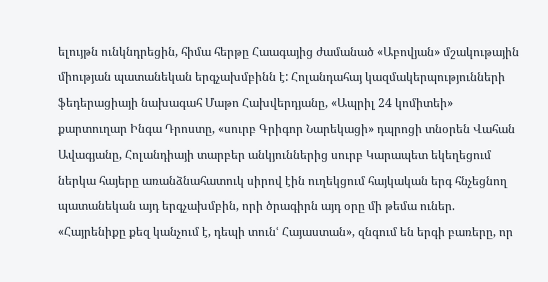ելույթն ունկնդրեցին, հիմա հերթը Հաագայից ժամանած «Աբովյան» մշակութային միության պատանեկան երգչախմբինն է: Հոլանդահայ կազմակերպությունների ֆեդերացիայի նախագահ Մաթո Հախվերդյանը, «Ապրիլ 24 կոմիտեի» քարտուղար Ինգա Դրոստը, «սուրբ Գրիգոր Նարեկացի» դպրոցի տնօրեն Վահան Ավագյանը, Հոլանդիայի տարբեր անկյուններից սուրբ Կարապետ եկեղեցում ներկա հայերը առանձնահատուկ սիրով էին ուղեկցում հայկական երգ հնչեցնող պատանեկան այդ երգչախմբին, որի ծրագիրն այդ օրը մի թեմա ուներ. «Հայրենիքը քեզ կանչում է, դեպի տունՙ Հայաստան», զնգում են երգի բառերը, որ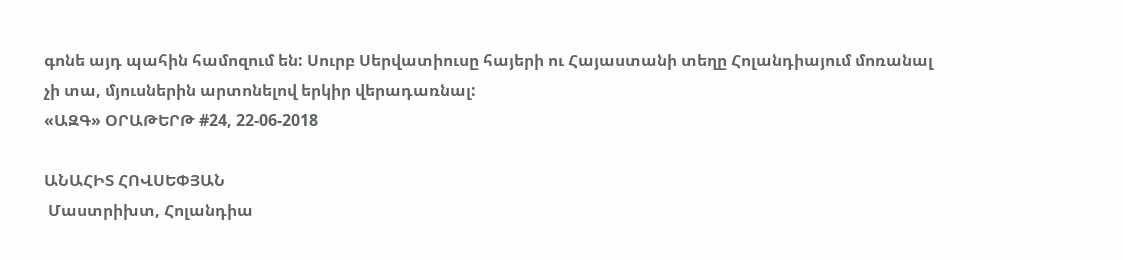գոնե այդ պահին համոզում են: Սուրբ Սերվատիուսը հայերի ու Հայաստանի տեղը Հոլանդիայում մոռանալ չի տա, մյուսներին արտոնելով երկիր վերադառնալ:
«ԱԶԳ» ՕՐԱԹԵՐԹ #24, 22-06-2018

ԱՆԱՀԻՏ ՀՈՎՍԵՓՅԱՆ
 Մաստրիխտ, Հոլանդիա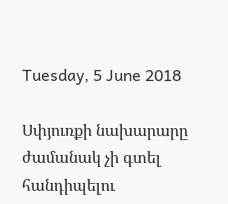Tuesday, 5 June 2018

Սփյուռքի նախարարը ժամանակ չի գտել հանդիպելու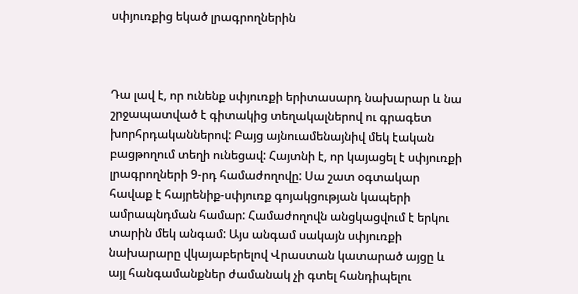սփյուռքից եկած լրագրողներին



Դա լավ է, որ ունենք սփյուռքի երիտասարդ նախարար և նա շրջապատված է գիտակից տեղակալներով ու գրագետ խորհրդականներով: Բայց այնուամենայնիվ մեկ էական բացթողում տեղի ունեցավ: Հայտնի է, որ կայացել է սփյուռքի լրագրողների 9-րդ համաժողովը: Սա շատ օգտակար հավաք է հայրենիք-սփյուռք գոյակցության կապերի ամրապնդման համար: Համաժողովն անցկացվում է երկու տարին մեկ անգամ: Այս անգամ սակայն սփյուռքի նախարարը վկայաբերելով Վրաստան կատարած այցը և այլ հանգամանքներ ժամանակ չի գտել հանդիպելու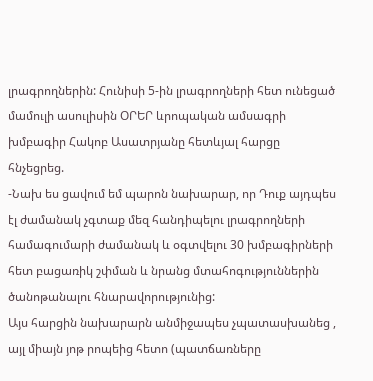լրագրողներին: Հունիսի 5-ին լրագրողների հետ ունեցած մամուլի ասուլիսին ՕՐԵՐ ևրոպական ամսագրի խմբագիր Հակոբ Ասատրյանը հետևյալ հարցը հնչեցրեց.
-Նախ ես ցավում եմ պարոն նախարար, որ Դուք այդպես էլ ժամանակ չգտաք մեզ հանդիպելու լրագրողների համագումարի ժամանակ և օգտվելու 30 խմբագիրների հետ բացառիկ շփման և նրանց մտահոգություններին ծանոթանալու հնարավորությունից:
Այս հարցին նախարարն անմիջապես չպատասխանեց , այլ միայն յոթ րոպեից հետո (պատճառները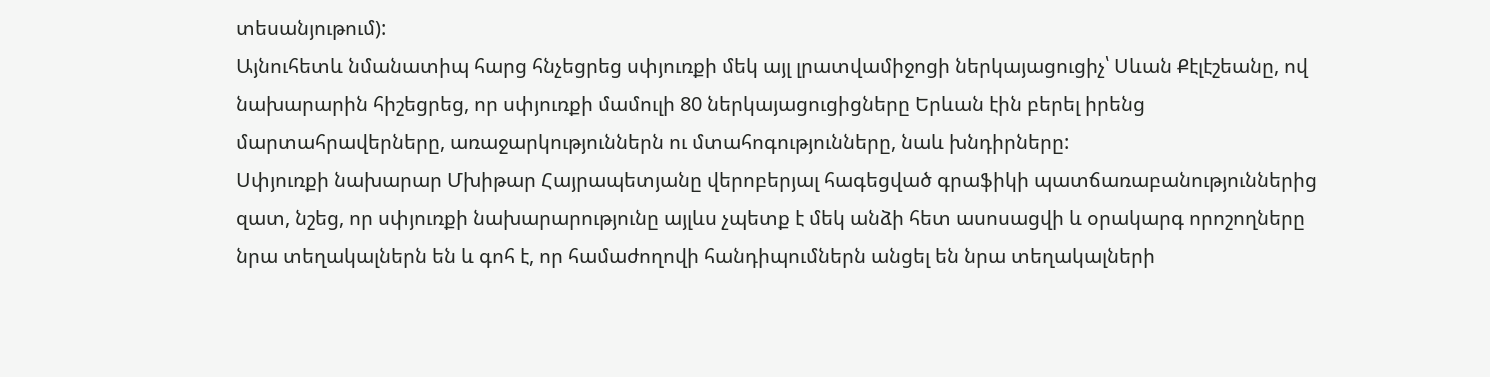տեսանյութում):
Այնուհետև նմանատիպ հարց հնչեցրեց սփյուռքի մեկ այլ լրատվամիջոցի ներկայացուցիչ՝ Սևան Քէլէշեանը, ով նախարարին հիշեցրեց, որ սփյուռքի մամուլի 80 ներկայացուցիցները Երևան էին բերել իրենց մարտահրավերները, առաջարկություններն ու մտահոգությունները, նաև խնդիրները:
Սփյուռքի նախարար Մխիթար Հայրապետյանը վերոբերյալ հագեցված գրաֆիկի պատճառաբանություններից զատ, նշեց, որ սփյուռքի նախարարությունը այլևս չպետք է մեկ անձի հետ ասոսացվի և օրակարգ որոշողները նրա տեղակալներն են և գոհ է, որ համաժողովի հանդիպումներն անցել են նրա տեղակալների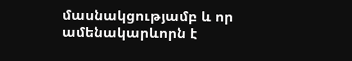մասնակցությամբ և որ ամենակարևորն է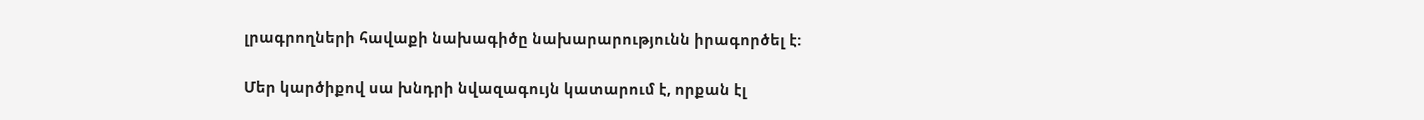լրագրողների հավաքի նախագիծը նախարարությունն իրագործել է:

Մեր կարծիքով սա խնդրի նվազագույն կատարում է, որքան էլ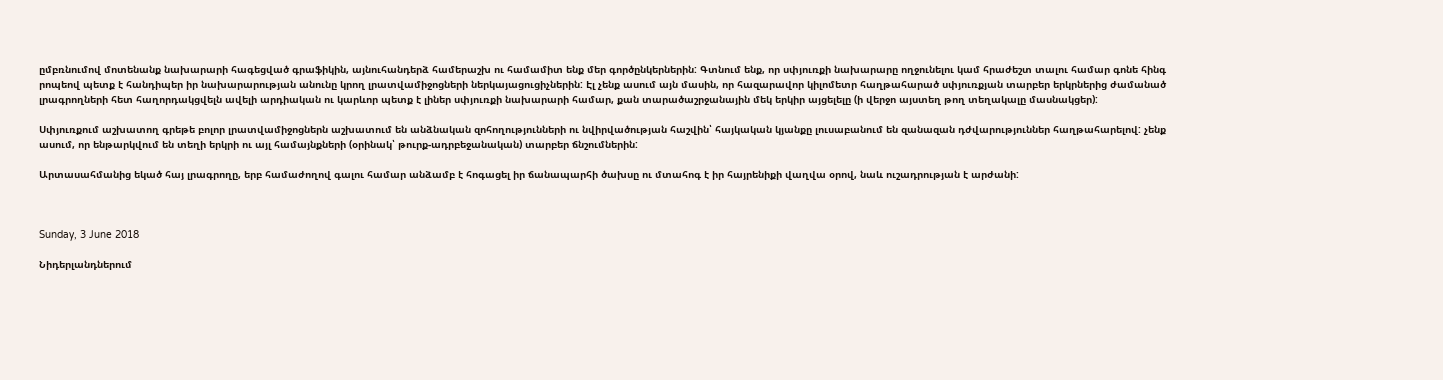ըմբռնումով մոտենանք նախարարի հագեցված գրաֆիկին, այնուհանդերձ համերաշխ ու համամիտ ենք մեր գործընկերներին: Գտնում ենք, որ սփյուռքի նախարարը ողջունելու կամ հրաժեշտ տալու համար գոնե հինգ րոպեով պետք է հանդիպեր իր նախարարության անունը կրող լրատվամիջոցների ներկայացուցիչներին: Էլ չենք ասում այն մասին, որ հազարավոր կիլոմետր հաղթահարած սփյուռքյան տարբեր երկրներից ժամանած լրագրողների հետ հաղորդակցվելն ավելի արդիական ու կարևոր պետք է լիներ սփյուռքի նախարարի համար, քան տարածաշրջանային մեկ երկիր այցելելը (ի վերջո այստեղ թող տեղակալը մասնակցեր):

Սփյուռքում աշխատող գրեթե բոլոր լրատվամիջոցներն աշխատում են անձնական զոհողությունների ու նվիրվածության հաշվին՝ հայկական կյանքը լուսաբանում են զանազան դժվարություններ հաղթահարելով: չենք ասում, որ ենթարկվում են տեղի երկրի ու այլ համայնքների (օրինակ՝ թուրք-ադրբեջանական) տարբեր ճնշումներին:

Արտասահմանից եկած հայ լրագրողը, երբ համաժողով գալու համար անձամբ է հոգացել իր ճանապարհի ծախսը ու մտահոգ է իր հայրենիքի վաղվա օրով, նաև ուշադրության է արժանի:



Sunday, 3 June 2018

Նիդերլանդներում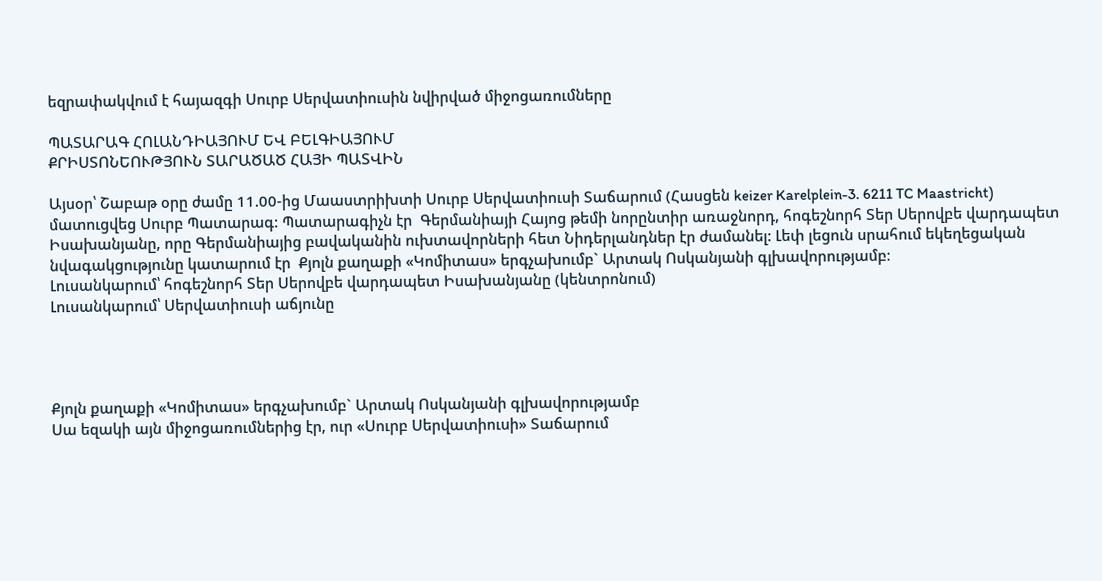եզրափակվում է հայազգի Սուրբ Սերվատիուսին նվիրված միջոցառումները

ՊԱՏԱՐԱԳ ՀՈԼԱՆԴԻԱՅՈՒՄ ԵՎ ԲԵԼԳԻԱՅՈՒՄ
ՔՐԻՍՏՈՆԵՈՒԹՅՈՒՆ ՏԱՐԱԾԱԾ ՀԱՅԻ ՊԱՏՎԻՆ

Այսօր՝ Շաբաթ օրը ժամը 11.00-ից Մաաստրիխտի Սուրբ Սերվատիուսի Տաճարում (Հասցեն keizer Karelplein-3. 6211 TC Maastricht) մատուցվեց Սուրբ Պատարագ: Պատարագիչն էր  Գերմանիայի Հայոց թեմի նորընտիր առաջնորդ, հոգեշնորհ Տեր Սերովբե վարդապետ Իսախանյանը, որը Գերմանիայից բավականին ուխտավորների հետ Նիդերլանդներ էր ժամանել: Լեփ լեցուն սրահում եկեղեցական նվագակցությունը կատարում էր  Քյոլն քաղաքի «Կոմիտաս» երգչախումբ` Արտակ Ոսկանյանի գլխավորությամբ։
Լուսանկարում՝ հոգեշնորհ Տեր Սերովբե վարդապետ Իսախանյանը (կենտրոնում)
Լուսանկարում՝ Սերվատիուսի աճյունը




Քյոլն քաղաքի «Կոմիտաս» երգչախումբ` Արտակ Ոսկանյանի գլխավորությամբ
Սա եզակի այն միջոցառումներից էր, ուր «Սուրբ Սերվատիուսի» Տաճարում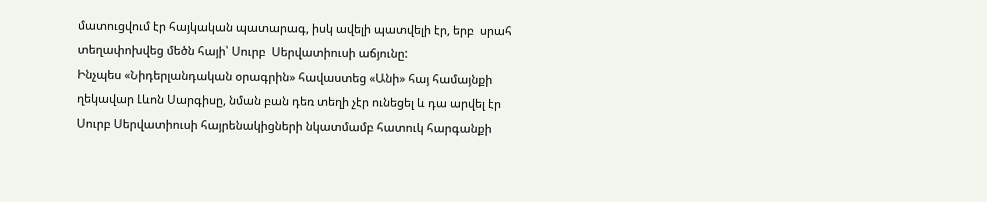մատուցվում էր հայկական պատարագ, իսկ ավելի պատվելի էր, երբ  սրահ տեղափոխվեց մեծն հայի՝ Սուրբ  Սերվատիուսի աճյունը:
Ինչպես «Նիդերլանդական օրագրին» հավաստեց «Անի» հայ համայնքի ղեկավար Լևոն Սարգիսը, նման բան դեռ տեղի չէր ունեցել և դա արվել էր Սուրբ Սերվատիուսի հայրենակիցների նկատմամբ հատուկ հարգանքի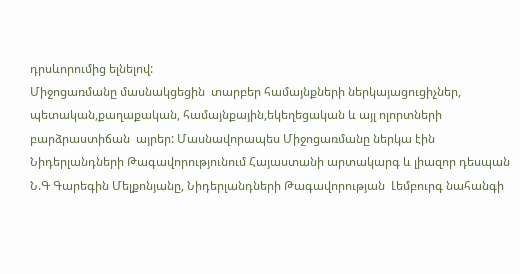դրսևորումից ելնելով:
Միջոցառմանը մասնակցեցին  տարբեր համայնքների ներկայացուցիչներ, պետական,քաղաքական, համայնքային,եկեղեցական և այլ ոլորտների բարձրաստիճան  այրեր: Մասնավորապես Միջոցառմանը ներկա էին Նիդերլանդների Թագավորությունում Հայաստանի արտակարգ և լիազոր դեսպան Ն.Գ Գարեգին Մելքոնյանը, Նիդերլանդների Թագավորության  Լեմբուրգ նահանգի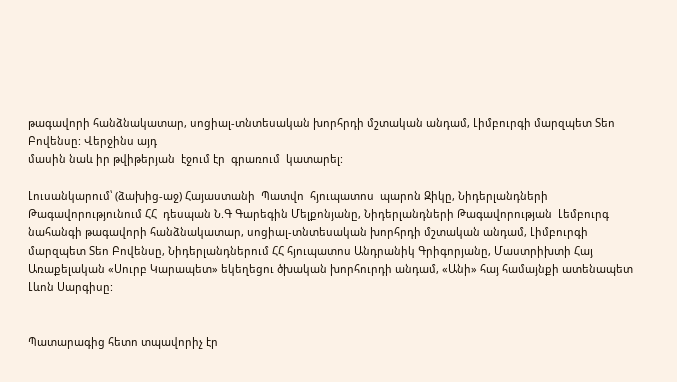թագավորի հանձնակատար, սոցիալ-տնտեսական խորհրդի մշտական անդամ, Լիմբուրգի մարզպետ Տեո Բովենսը: Վերջինս այդ
մասին նաև իր թվիթերյան  էջում էր  գրառում  կատարել:

Լուսանկարում՝ (ձախից-աջ) Հայաստանի  Պատվո  հյուպատոս  պարոն Զիկը, Նիդերլանդների Թագավորությունում ՀՀ  դեսպան Ն.Գ Գարեգին Մելքոնյանը, Նիդերլանդների Թագավորության  Լեմբուրգ նահանգի թագավորի հանձնակատար, սոցիալ-տնտեսական խորհրդի մշտական անդամ, Լիմբուրգի մարզպետ Տեո Բովենսը, Նիդերլանդներում ՀՀ հյուպատոս Անդրանիկ Գրիգորյանը, Մաստրիխտի Հայ Առաքելական «Սուրբ Կարապետ» եկեղեցու ծխական խորհուրդի անդամ, «Անի» հայ համայնքի ատենապետ Լևոն Սարգիսը:


Պատարագից հետո տպավորիչ էր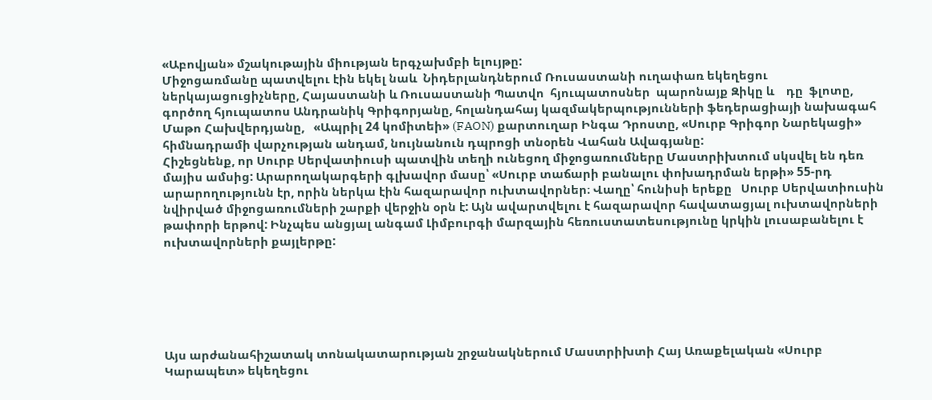«Աբովյան» մշակութային միության երգչախմբի ելույթը:
Միջոցառմանը պատվելու էին եկել նաև  Նիդերլանդներում Ռուսաստանի ուղափառ եկեղեցու ներկայացուցիչները, Հայաստանի և Ռուսաստանի Պատվո  հյուպատոսներ  պարոնայք Զիկը և    դը  ֆլոտը, գործող հյուպատոս Անդրանիկ Գրիգորյանը, հոլանդահայ կազմակերպությունների ֆեդերացիայի նախագահ Մաթո Հախվերդյանը,   «Ապրիլ 24 կոմիտեի» (FAON) քարտուղար Ինգա Դրոստը, «Սուրբ Գրիգոր Նարեկացի» հիմնադրամի վարչության անդամ, նույնանուն դպրոցի տնօրեն Վահան Ավագյանը:
Հիշեցնենք, որ Սուրբ Սերվատիուսի պատվին տեղի ունեցող միջոցառումները Մաստրիխտում սկսվել են դեռ մայիս ամսից: Արարողակարգերի գլխավոր մասը՝ «Սուրբ տաճարի բանալու փոխադրման երթի» 55-րդ արարողությունն էր, որին ներկա էին հազարավոր ուխտավորներ։ Վաղը՝ հունիսի երեքը   Սուրբ Սերվատիուսին նվիրված միջոցառումների շարքի վերջին օրն է: Այն ավարտվելու է հազարավոր հավատացյալ ուխտավորների թափորի երթով: Ինչպես անցյալ անգամ Լիմբուրգի մարզային հեռուստատեսությունը կրկին լուսաբանելու է ուխտավորների քայլերթը:






Այս արժանահիշատակ տոնակատարության շրջանակներում Մաստրիխտի Հայ Առաքելական «Սուրբ Կարապետ» եկեղեցու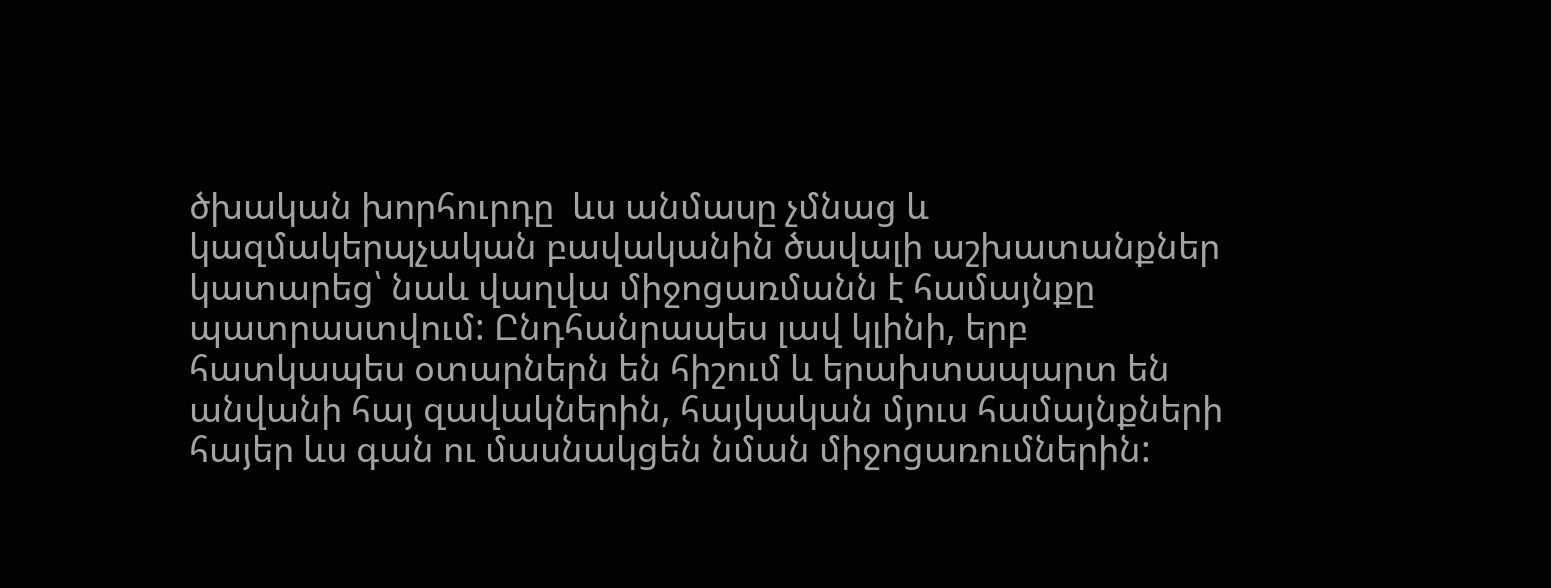ծխական խորհուրդը  ևս անմասը չմնաց և կազմակերպչական բավականին ծավալի աշխատանքներ կատարեց՝ նաև վաղվա միջոցառմանն է համայնքը պատրաստվում: Ընդհանրապես լավ կլինի, երբ հատկապես օտարներն են հիշում և երախտապարտ են անվանի հայ զավակներին, հայկական մյուս համայնքների հայեր ևս գան ու մասնակցեն նման միջոցառումներին: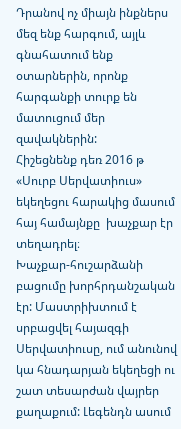Դրանով ոչ միայն ինքներս մեզ ենք հարգում, այլև գնահատում ենք օտարներին, որոնք հարգանքի տուրք են մատուցում մեր զավակներին:
Հիշեցնենք դեռ 2016 թ  «Սուրբ Սերվատիուս» եկեղեցու հարակից մասում հայ համայնքը  խաչքար էր տեղադրել։
Խաչքար-հուշարձանի բացումը խորհրդանշական էր: Մաստրիխտում է  սրբացվել հայազգի Սերվատիուսը, ում անունով կա հնադարյան եկեղեցի ու շատ տեսարժան վայրեր քաղաքում: Լեգենդն ասում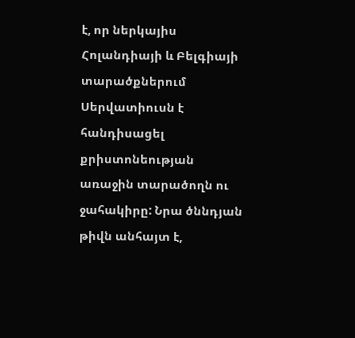է, որ ներկայիս Հոլանդիայի և Բելգիայի տարածքներում Սերվատիուսն է հանդիսացել  քրիստոնեության առաջին տարածողն ու ջահակիրը: Նրա ծննդյան թիվն անհայտ է,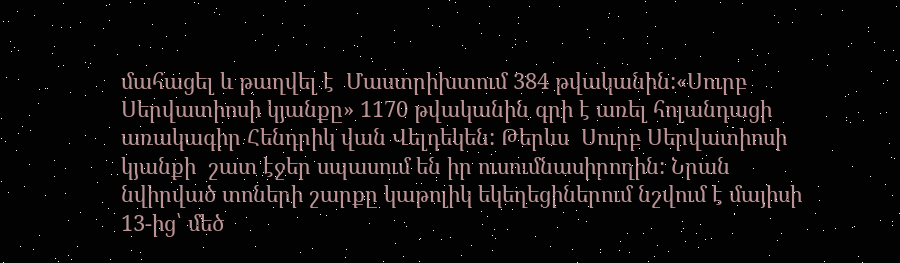մահացել և թաղվել է  Մաստրիխտում 384 թվականին:«Սուրբ Սերվատիոսի կյանքը» 1170 թվականին գրի է առել հոլանդացի առակագիր Հենդրիկ վան Վելդեկեն: Թերևս  Սուրբ Սերվատիոսի կյանքի  շատ էջեր սպասում են իր ուսումնասիրողին: Նրան նվիրված տոների շարքը կաթոլիկ եկեղեցիներում նշվում է մայիսի 13-ից՝ մեծ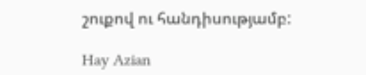շուքով ու հանդիսությամբ:

Hay Azian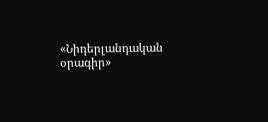«Նիդերլանդական օրագիր»